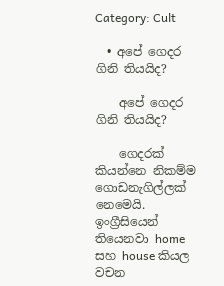Category: Cult

  • අපේ ගෙදර ගිනි තියයිද?

    අපේ ගෙදර ගිනි තියයිද?

    ගෙදරක් කියන්නෙ නිකම්ම ගොඩනැගිල්ලක් නෙමෙයි. ඉංග්‍රීසියෙන් තියෙනවා home සහ house කියල වචන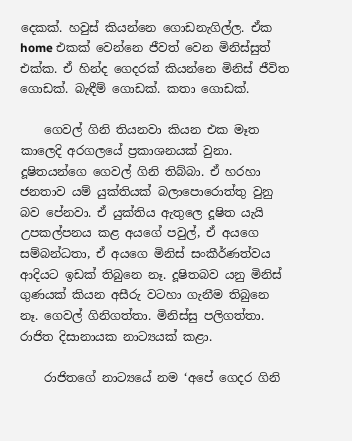දෙකක්. හවුස් කියන්නෙ ගොඩනැගිල්ල. ඒක home එකක් වෙන්නෙ ජීවත් වෙන මිනිස්සුත් එක්ක. ඒ හින්ද ගෙදරක් කියන්නෙ මිනිස් ජීවිත ගොඩක්. බැඳීම් ගොඩක්. කතා ගොඩක්.

    ගෙවල් ගිනි තියනවා කියන එක මෑත කාලෙදි අරගලයේ ප්‍රකාශනයක් වුනා. දූෂිතයන්ගෙ ගෙවල් ගිනි තිබ්බා. ඒ හරහා ජනතාව යම් යුක්තියක් බලාපොරොත්තු වුනු බව පේනවා. ඒ යුක්තිය ඇතුලෙ දූෂිත යැයි උපකල්පනය කළ අයගේ පවුල්, ඒ අයගෙ සම්බන්ධතා, ඒ අයගෙ මිනිස් සංකීර්ණත්වය ආදියට ඉඩක් තිබුනෙ නෑ. දූෂිතබව යනු මිනිස් ගුණයක් කියන අසීරු වටහා ගැනීම තිබුනෙ නෑ. ගෙවල් ගිනිගත්තා. මිනිස්සු පලිගත්තා. රාජිත දිසානායක නාට්‍යයක් කළා.

    රාජිතගේ නාට්‍යයේ නම ‘අපේ ගෙදර ගිනි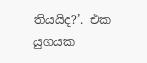තියයිද?’. එක යුගයක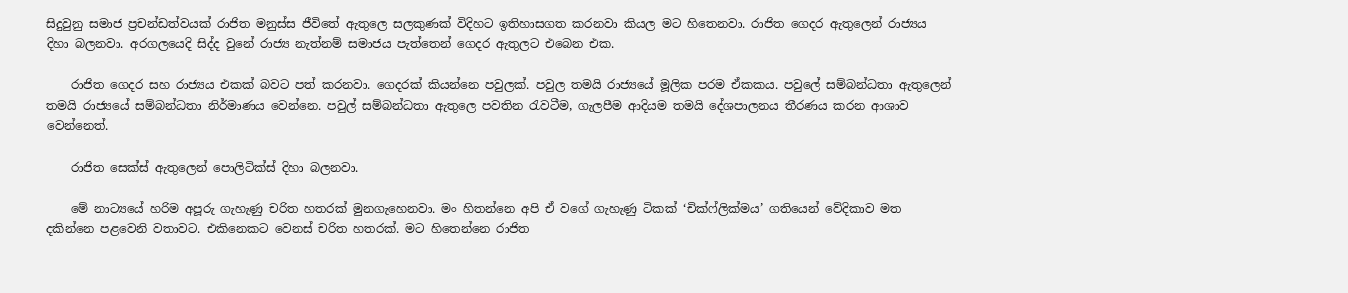සිදුවුනු සමාජ ප්‍රචන්ඩත්වයක් රාජිත මනුස්ස ජීවිතේ ඇතුලෙ සලකුණක් විදිහට ඉතිහාසගත කරනවා කියල මට හිතෙනවා. රාජිත ගෙදර ඇතුලෙන් රාජ්‍යය දිහා බලනවා. අරගලයෙදි සිද්ද වුනේ රාජ්‍ය නැත්නම් සමාජය පැත්තෙන් ගෙදර ඇතුලට එබෙන එක.

    රාජිත ගෙදර සහ රාජ්‍යය එකක් බවට පත් කරනවා. ගෙදරක් කියන්නෙ පවුලක්. පවුල තමයි රාජ්‍යයේ මූලික පරම ඒකකය. පවුලේ සම්බන්ධතා ඇතුලෙන් තමයි රාජ්‍යයේ සම්බන්ධතා නිර්මාණය වෙන්නෙ. පවුල් සම්බන්ධතා ඇතුලෙ පවතින රැවටීම, ගැලපීම ආදියම තමයි දේශපාලනය තීරණය කරන ආශාව වෙන්නෙත්.

    රාජිත සෙක්ස් ඇතුලෙන් පොලිටික්ස් දිහා බලනවා.

    මේ නාට්‍යයේ හරිම අපූරු ගැහැණු චරිත හතරක් මුනගැහෙනවා. මං හිතන්නෙ අපි ඒ වගේ ගැහැණු ටිකක් ‘චික්ෆ්ලික්මය’ ගතියෙන් වේදිකාව මත දකින්නෙ පළවෙනි වතාවට. එකිනෙකට වෙනස් චරිත හතරක්. මට හිතෙන්නෙ රාජිත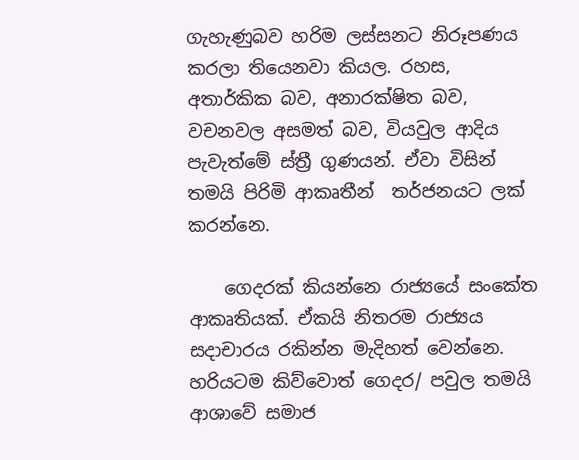ගැහැණුබව හරිම ලස්සනට නිරූපණය කරලා තියෙනවා කියල. රහස, අතාර්කික බව, අනාරක්ෂිත බව, වචනවල අසමත් බව, වියවුල ආදිය පැවැත්මේ ස්ත්‍රී ගුණයන්. ඒවා විසින් තමයි පිරිමි ආකෘතීන්  තර්ජනයට ලක් කරන්නෙ.

    ගෙදරක් කියන්නෙ රාජ්‍යයේ සංකේත ආකෘතියක්. ඒකයි නිතරම රාජ්‍යය සදාචාරය රකින්න මැදිහත් වෙන්නෙ. හරියටම කිව්වොත් ගෙදර/ පවුල තමයි ආශාවේ සමාජ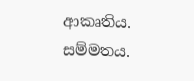ආකෘතිය. සම්මතය.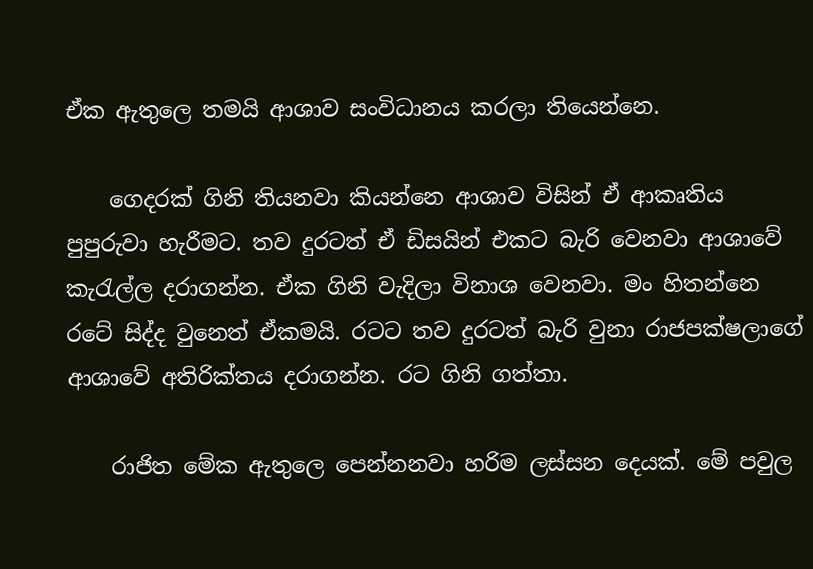ඒක ඇතුලෙ තමයි ආශාව සංවිධානය කරලා තියෙන්නෙ.

    ගෙදරක් ගිනි තියනවා කියන්නෙ ආශාව විසින් ඒ ආකෘතිය පුපුරුවා හැරීමට. තව දුරටත් ඒ ඩිසයින් එකට බැරි වෙනවා ආශාවේ කැරැල්ල දරාගන්න. ඒක ගිනි වැදිලා විනාශ වෙනවා. මං හිතන්නෙ රටේ සිද්ද වුනෙත් ඒකමයි. රටට තව දුරටත් බැරි වුනා රාජපක්ෂලාගේ ආශාවේ අතිරික්තය දරාගන්න. රට ගිනි ගත්තා.

    රාජිත මේක ඇතුලෙ පෙන්නනවා හරිම ලස්සන දෙයක්. මේ පවුල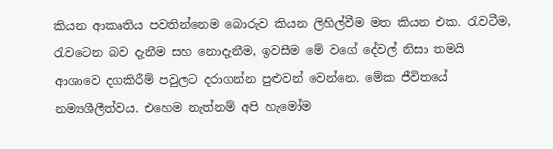කියන ආකෘතිය පවතින්නෙම බොරුව කියන ලිහිල්වීම මත කියන එක. රැවටීම, රැවටෙන බව දැනීම සහ ‍නොදැනීම, ඉවසීම මේ වගේ දේවල් නිසා තමයි ආශාවෙ දගකිරීම් පවුලට දරාගන්න පුළුවන් වෙන්නෙ. මේක ජීවිතයේ නම්‍යශීලීත්වය. එහෙම නැත්නම් අපි හැමෝම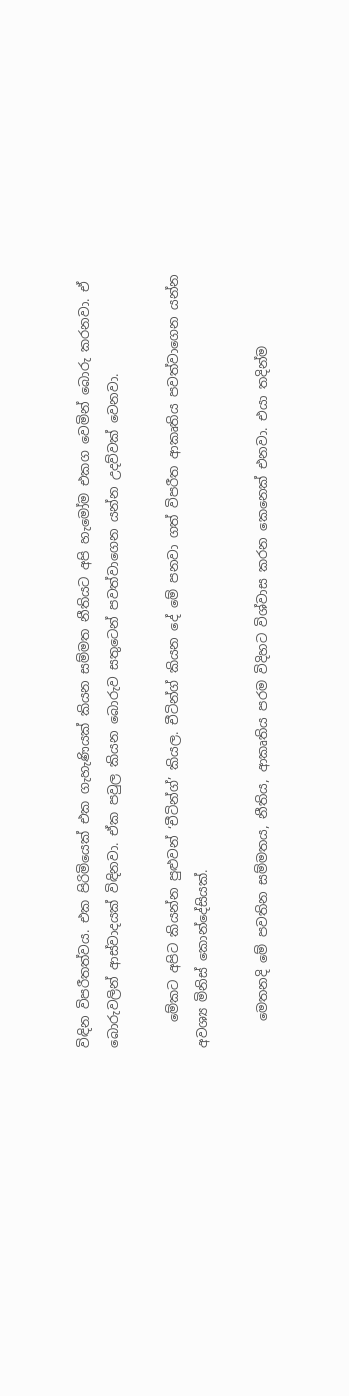විඳින විපරීතත්වය. එක පිරිමියෙක් එක ගැහැණියක් කියන සම්මත නීතියට අපි හැමෝම එකග වෙමින් බොරු කරනවා. ඒ බොරුවලින් ආස්වාදයක් විඳිනවා. ඒක පවුල කියන බොරුව සතුටෙන් පවත්වාගෙන යන්න උදව්වක් වෙනවා.

    මේකට අපිට කියන්න පුළුවන් ‘චීටින්ග්’ කියල. චීටින්ග් කියන දේ මේ පනවා ගත් විපරීත ආකෘතිය පවත්වාගෙන යන්න අවශ්‍ය මිනිස් කොන්දේසියක්.

    මෙතනදි මේ පවතින සම්මතය, නීතිය, ආකෘතිය පරම විදිහට විශ්වාස කරන කෙනෙක් එනවා. එයා තදින්ම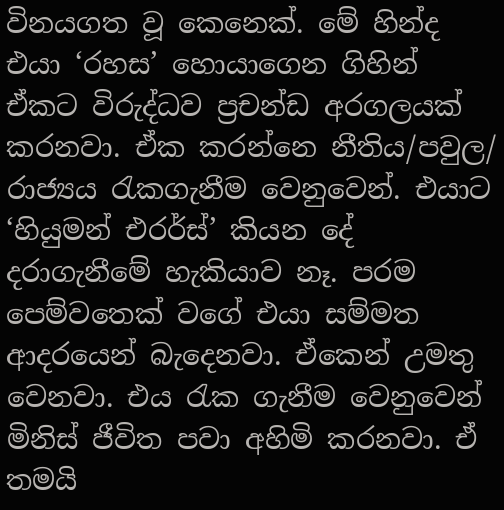විනයගත වූ කෙනෙක්. මේ හින්ද එයා ‘රහස’ හොයාගෙන ගිහින් ඒකට විරුද්ධව ප්‍රචන්ඩ අරගලයක් කරනවා. ඒක කරන්නෙ නීතිය/පවුල/ රාජ්‍යය රැකගැනීම වෙනුවෙන්. එයාට ‘හියුමන් එරර්ස්’ කියන දේ දරාගැනීමේ හැකියාව නෑ. පරම පෙම්වතෙක් වගේ එයා සම්මත ආදරයෙන් බැදෙනවා. ඒකෙන් උමතු වෙනවා. එය රැක ගැනීම වෙනුවෙන් මිනිස් ජීවිත පවා අහිමි කරනවා. ඒ තමයි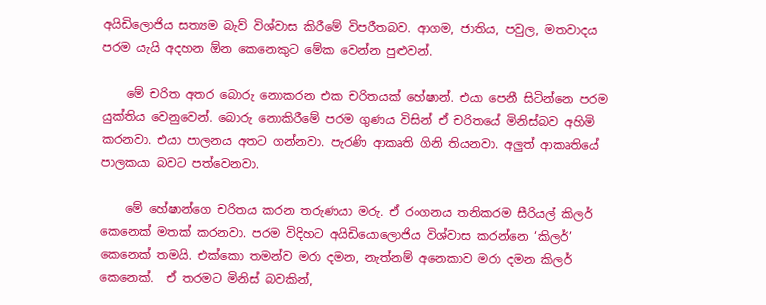අයිඩිලොජිය සත්‍යම බැව් විශ්වාස කිරීමේ විපරීතබව. ආගම, ජාතිය, පවුල, මතවාදය පරම යැයි අදහන ඕන කෙනෙකුට මේක වෙන්න පුළුවන්.

    මේ චරිත අතර බොරු නොකරන එක චරිතයක් හේෂාන්. එයා පෙනී සිටින්නෙ පරම යුක්තිය වෙනුවෙන්. බොරු නොකිරීමේ පරම ගුණය විසින් ඒ චරිතයේ මිනිස්බව අහිමි කරනවා. එයා පාලනය අතට ගන්නවා. පැරණි ආකෘති ගිනි තියනවා. අලුත් ආකෘතියේ පාලකයා බවට පත්වෙනවා.

    මේ හේෂාන්ගෙ චරිතය කරන තරුණයා මරු. ඒ රංගනය තනිකරම සීරියල් කිලර් කෙනෙක් මතක් කරනවා. පරම විදිහට අයිඩියොලොජිය විශ්වාස කරන්නෙ ‘කිලර්’ කෙනෙක් තමයි. එක්කො තමන්ව මරා දමන, නැත්නම් අනෙකාව මරා දමන කිලර් කෙනෙක්.  ඒ තරමට මිනිස් බවකින්,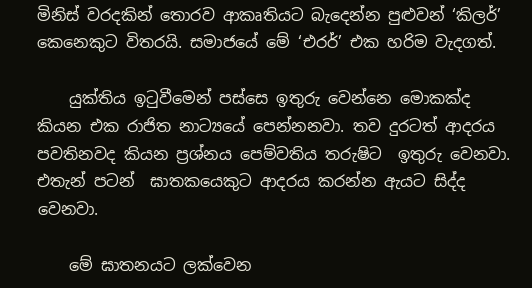මිනිස් වරදකින් තොරව ආකෘතියට බැදෙන්න පුළුවන් ‘කිලර්’ කෙනෙකුට විතරයි. සමාජයේ මේ ‘එරර්’ එක හරිම වැදගත්.

    යුක්තිය ඉටුවීමෙන් පස්සෙ ඉතුරු වෙන්නෙ මොකක්ද කියන එක රාජිත නාට්‍යයේ පෙන්නනවා. තව දුරටත් ආදරය පවතිනවද කියන ප්‍රශ්නය පෙම්වතිය තරුෂිට  ඉතුරු වෙනවා. එතැන් පටන්  ඝාතකයෙකුට ආදරය කරන්න ඇයට සිද්ද වෙනවා.

    මේ ඝාතනයට ලක්වෙන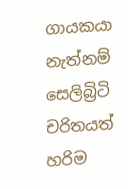ගායකයා නැත්නම් සෙලිබ්‍රිටි චරිතයත් හරිම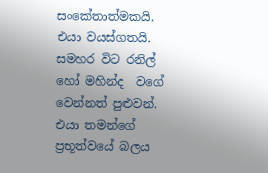සංකේතාත්මකයි. එයා වයස්ගතයි. සමහර විට රනිල් හෝ මහින්ද  වගේ වෙන්නත් පුළුවන්. එයා තමන්ගේ ප්‍රභූත්වයේ බලය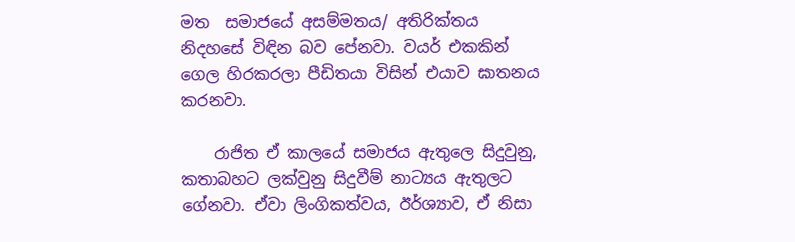මත  සමාජයේ අසම්මතය/ අතිරික්තය නිදහසේ විඳින බව පේනවා. වයර් එකකින් ගෙල හිරකරලා පීඩිතයා විසින් එයාව ඝාතනය කරනවා.

    රාජිත ඒ කාලයේ සමාජය ඇතුලෙ සිදුවුනු, කතාබහට ලක්වුනු සිදුවීම් නාට්‍යය ඇතුලට ගේනවා. ඒවා ලිංගිකත්වය, ඊර්ශ්‍යාව, ඒ නිසා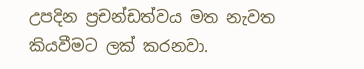උපදින ප්‍රචන්ඩත්වය මත නැවත කියවීමට ලක් කරනවා.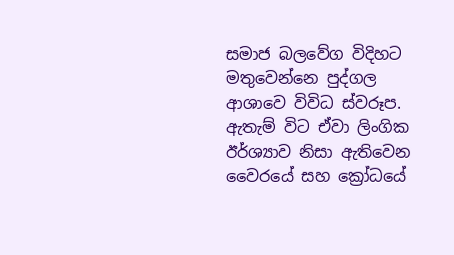සමාජ බලවේග විදිහට මතුවෙන්නෙ පුද්ගල ආශාවෙ විවිධ ස්වරූප. ඇතැම් විට ඒවා ලිංගික ඊර්ශ්‍යාව නිසා ඇතිවෙන වෛරයේ සහ ක්‍රෝධයේ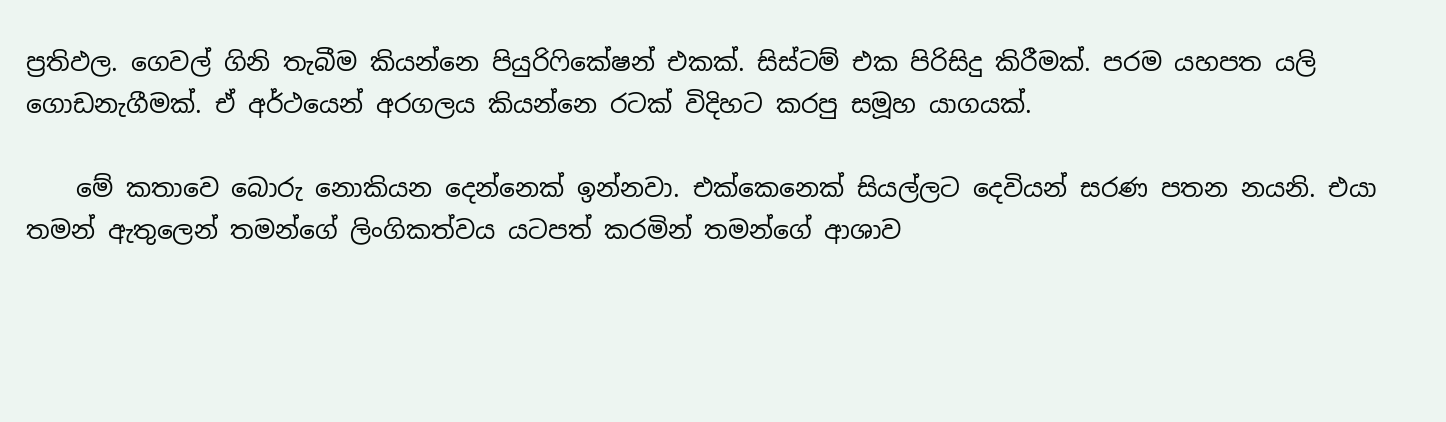ප්‍රතිඵල. ගෙවල් ගිනි තැබීම කියන්නෙ පියුරිෆිකේෂන් එකක්. සිස්ටම් එක පිරිසිදු කිරීමක්. පරම යහපත යලි ගොඩනැගීමක්. ඒ අර්ථයෙන් අරගලය කියන්නෙ රටක් විදිහට කරපු සමූහ යාගයක්.

    මේ කතාවෙ ‍බොරු නොකියන දෙන්නෙක් ඉන්නවා. එක්කෙනෙක් සියල්ලට දෙවියන් සරණ පතන නයනි. එයා තමන් ඇතුලෙන් තමන්ගේ ලිංගිකත්වය යටපත් කරමින් තමන්ගේ ආශාව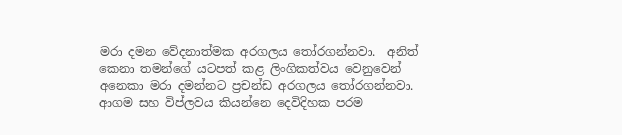මරා දමන වේදනාත්මක අරගලය තෝරගන්නවා.  අනිත් කෙනා තමන්ගේ යටපත් කළ ලිංගිකත්වය වෙනුවෙන් අනෙකා මරා දමන්නට ප්‍රචන්ඩ අරගලය තෝරගන්නවා.  ආගම සහ විප්ලවය කියන්නෙ දෙවිදිහක පරම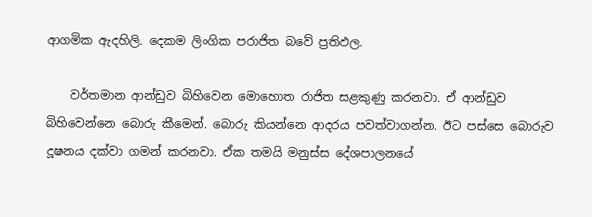ආගමික ඇදහිලි. දෙකම ලිංගික පරාජිත බවේ ප්‍රතිඵල.

    වර්තමාන ආන්ඩුව බිහිවෙන මොහොත රාජිත සළකුණු කරනවා. ඒ ආන්ඩුව බිහිවෙන්නෙ බොරු කීමෙන්. බොරු කියන්නෙ ආදරය පවත්වාගන්න. ඊට පස්සෙ බොරුව දූෂනය දක්වා ගමන් කරනවා. ඒක තමයි මනුස්ස දේශපාලනයේ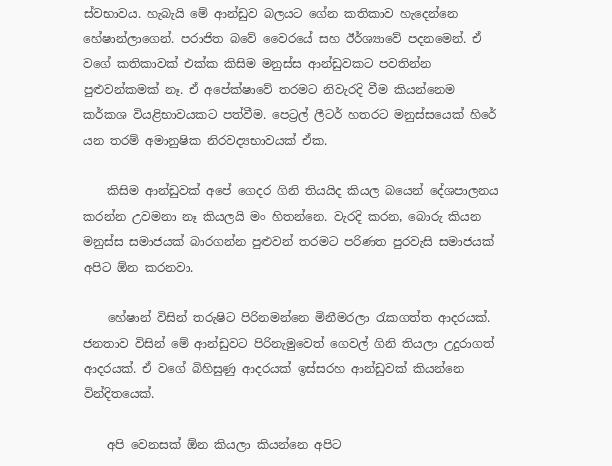ස්වභාවය. හැබැයි මේ ආන්ඩුව බලයට ගේන කතිකාව හැදෙන්නෙ හේෂාන්ලාගෙන්. පරාජිත බවේ වෛරයේ සහ ඊර්ශ්‍යාවේ පදනමෙන්. ඒ වගේ කතිකාවක් එක්ක කිසිම මනුස්ස ආන්ඩුවකට පවතින්න පුළුවන්කමක් නෑ. ඒ අපේක්ෂාවේ තරමට නිවැරදි වීම කියන්නෙම කර්කශ වියළිභාවයකට පත්වීම. පෙට්‍රල් ලීටර් හතරට මනුස්සයෙක් හි‍රේ යන තරම් අමානුෂික නිරවද්‍යභාවයක් ඒක.

    කිසිම ආන්ඩුවක් අපේ ගෙදර ගිනි තියයිද කියල බයෙන් දේශපාලනය කරන්න උවමනා නෑ කියලයි මං හිතන්නෙ. වැරදි කරන, බොරු කියන මනුස්ස සමාජයක් බාරගන්න පුළුවන් තරමට පරිණත පුරවැසි සමාජයක් අපිට ඕන කරනවා.

    හේෂාන් විසින් තරුෂිට පිරිනමන්නෙ මිනීමරලා රැකගත්ත ආදරයක්. ජනතාව විසින් මේ ආන්ඩුවට පිරිනැමුවෙත් ගෙවල් ගිනි තියලා උදුරාගත්  ආදරයක්. ඒ ව‍ගේ බිහිසුණු ආදරයක් ඉස්සරහ ආන්ඩුවක් කියන්නෙ වින්දිතයෙක්.

    අපි වෙනසක් ඕන කියලා කියන්නෙ අපිට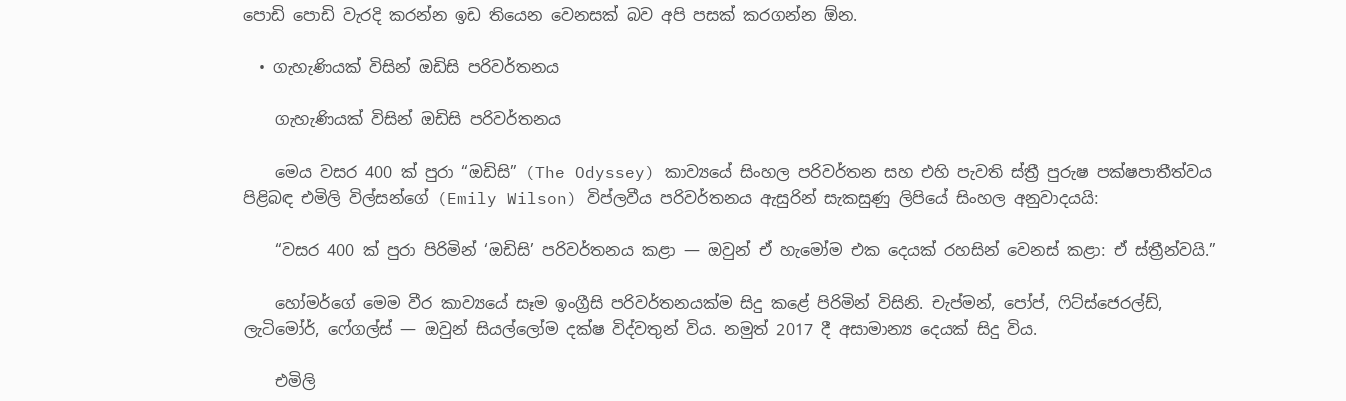පොඩි පොඩි වැරදි කරන්න ඉඩ තියෙන වෙනසක් බව අපි පසක් කරගන්න ඕන.

  • ගැහැණියක් විසින් ඔඩිසි පරිවර්තනය

    ගැහැණියක් විසින් ඔඩිසි පරිවර්තනය

    මෙය වසර 400 ක් පුරා “ඔඩිසි” (The Odyssey) කාව්‍යයේ සිංහල පරිවර්තන සහ එහි පැවති ස්ත්‍රී පුරුෂ පක්ෂපාතීත්වය පිළිබඳ එමිලි විල්සන්ගේ (Emily Wilson) විප්ලවීය පරිවර්තනය ඇසුරින් සැකසුණු ලිපියේ සිංහල අනුවාදයයි:

    “වසර 400 ක් පුරා පිරිමින් ‘ඔඩිසි’ පරිවර්තනය කළා — ඔවුන් ඒ හැමෝම එක දෙයක් රහසින් වෙනස් කළා: ඒ ස්ත්‍රීන්වයි.”

    හෝමර්ගේ මෙම වීර කාව්‍යයේ සෑම ඉංග්‍රීසි පරිවර්තනයක්ම සිදු කළේ පිරිමින් විසිනි. චැප්මන්, පෝප්, ෆිට්ස්ජෙරල්ඩ්, ලැටිමෝර්, ෆේගල්ස් — ඔවුන් සියල්ලෝම දක්ෂ විද්වතුන් විය. නමුත් 2017 දී අසාමාන්‍ය දෙයක් සිදු විය.

    එමිලි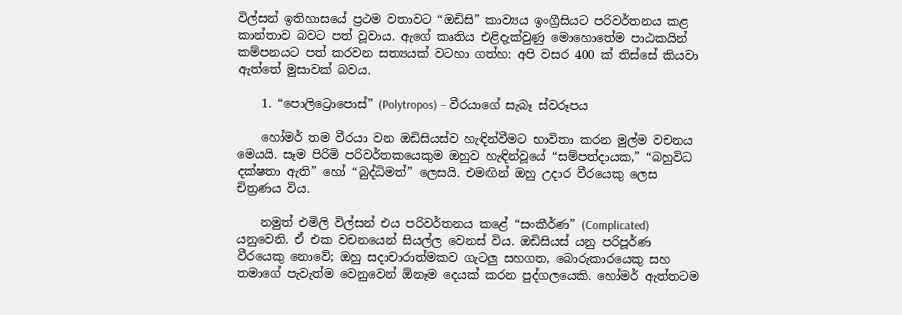විල්සන් ඉතිහාසයේ ප්‍රථම වතාවට “ඔඩිසි” කාව්‍යය ඉංග්‍රීසියට පරිවර්තනය කළ කාන්තාව බවට පත් වූවාය. ඇගේ කෘතිය එළිදැක්වුණු මොහොතේම පාඨකයින් කම්පනයට පත් කරවන සත්‍යයක් වටහා ගත්හ: අපි වසර 400 ක් තිස්සේ කියවා ඇත්තේ මුසාවක් බවය.

    1. “පොලිට්‍රොපොස්” (Polytropos) – වීරයාගේ සැබෑ ස්වරූපය

    හෝමර් තම වීරයා වන ඔඩිසියස්ව හැඳින්වීමට භාවිතා කරන මුල්ම වචනය මෙයයි. සෑම පිරිමි පරිවර්තකයෙකුම ඔහුව හැඳින්වූයේ “සම්පත්දායක,” “බහුවිධ දක්ෂතා ඇති” හෝ “බුද්ධිමත්” ලෙසයි. එමඟින් ඔහු උදාර වීරයෙකු ලෙස චිත්‍රණය විය.

    නමුත් එමිලි විල්සන් එය පරිවර්තනය කළේ “සංකීර්ණ” (Complicated) යනුවෙනි. ඒ එක වචනයෙන් සියල්ල වෙනස් විය. ඔඩිසියස් යනු පරිපූර්ණ වීරයෙකු නොවේ; ඔහු සදාචාරාත්මකව ගැටලු සහගත, බොරුකාරයෙකු සහ තමාගේ පැවැත්ම වෙනුවෙන් ඕනෑම දෙයක් කරන පුද්ගලයෙකි. හෝමර් ඇත්තටම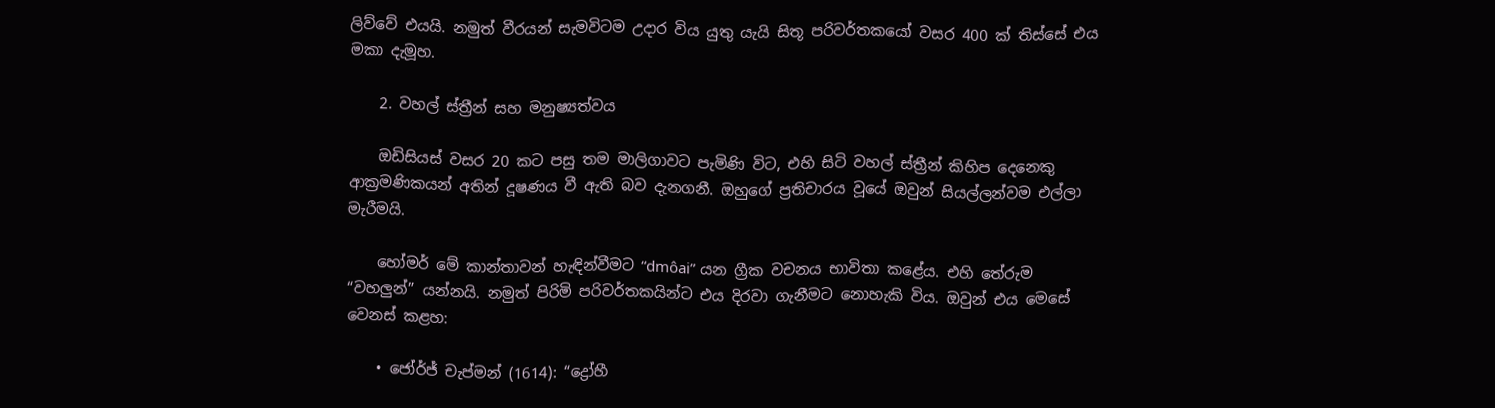ලිව්වේ එයයි. නමුත් වීරයන් සැමවිටම උදාර විය යුතු යැයි සිතූ පරිවර්තකයෝ වසර 400 ක් තිස්සේ එය මකා දැමූහ.

    2. වහල් ස්ත්‍රීන් සහ මනුෂ්‍යත්වය

    ඔඩිසියස් වසර 20 කට පසු තම මාලිගාවට පැමිණි විට, එහි සිටි වහල් ස්ත්‍රීන් කිහිප දෙනෙකු ආක්‍රමණිකයන් අතින් දූෂණය වී ඇති බව දැනගනී. ඔහුගේ ප්‍රතිචාරය වූයේ ඔවුන් සියල්ලන්වම එල්ලා මැරීමයි.

    හෝමර් මේ කාන්තාවන් හැඳින්වීමට “dmôai” යන ග්‍රීක වචනය භාවිතා කළේය. එහි තේරුම “වහලුන්” යන්නයි. නමුත් පිරිමි පරිවර්තකයින්ට එය දිරවා ගැනීමට නොහැකි විය. ඔවුන් එය මෙසේ වෙනස් කළහ:

    • ජෝර්ජ් චැප්මන් (1614): “ද්‍රෝහී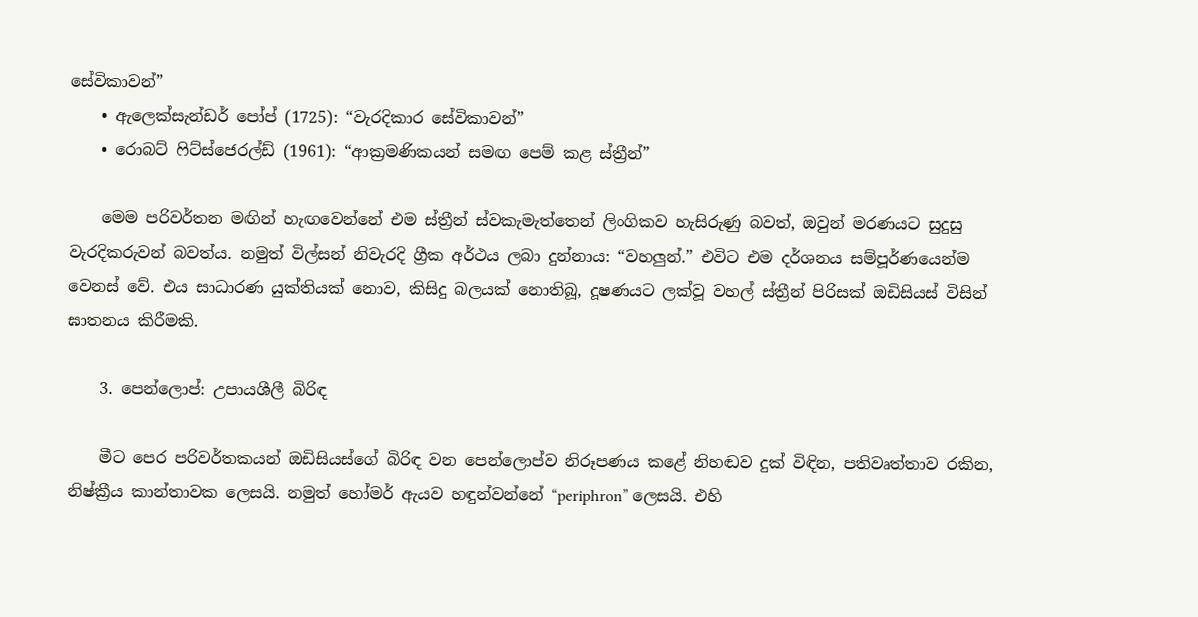සේවිකාවන්”
    • ඇලෙක්සැන්ඩර් පෝප් (1725): “වැරදිකාර සේවිකාවන්”
    • රොබට් ෆිට්ස්ජෙරල්ඩ් (1961): “ආක්‍රමණිකයන් සමඟ පෙම් කළ ස්ත්‍රීන්”

    මෙම පරිවර්තන මඟින් හැඟවෙන්නේ එම ස්ත්‍රීන් ස්වකැමැත්තෙන් ලිංගිකව හැසිරුණු බවත්, ඔවුන් මරණයට සුදුසු වැරදිකරුවන් බවත්ය. නමුත් විල්සන් නිවැරදි ග්‍රීක අර්ථය ලබා දුන්නාය: “වහලුන්.” එවිට එම දර්ශනය සම්පූර්ණයෙන්ම වෙනස් වේ. එය සාධාරණ යුක්තියක් නොව, කිසිදු බලයක් නොතිබූ, දූෂණයට ලක්වූ වහල් ස්ත්‍රීන් පිරිසක් ඔඩිසියස් විසින් ඝාතනය කිරීමකි.

    3. පෙන්ලොප්: උපායශීලී බිරිඳ

    මීට පෙර පරිවර්තකයන් ඔඩිසියස්ගේ බිරිඳ වන පෙන්ලොප්ව නිරූපණය කළේ නිහඬව දුක් විඳින, පතිවෘත්තාව රකින, නිෂ්ක්‍රීය කාන්තාවක ලෙසයි. නමුත් හෝමර් ඇයව හඳුන්වන්නේ “periphron” ලෙසයි. එහි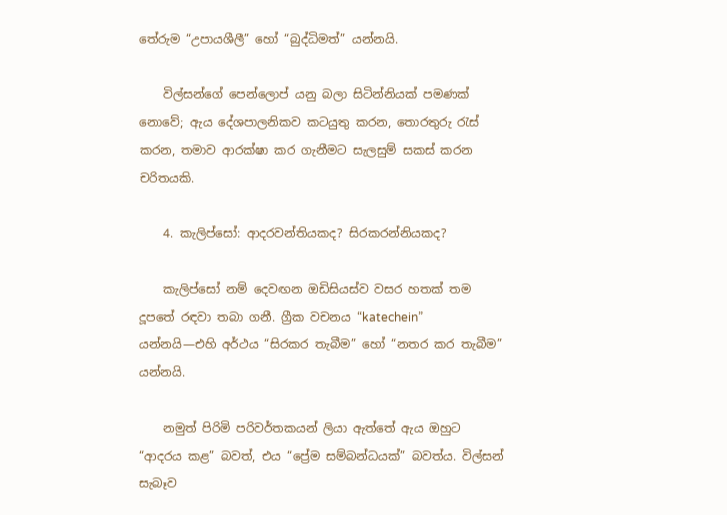තේරුම “උපායශීලී” හෝ “බුද්ධිමත්” යන්නයි.

    විල්සන්ගේ පෙන්ලොප් යනු බලා සිටින්නියක් පමණක් නොවේ; ඇය දේශපාලනිකව කටයුතු කරන, තොරතුරු රැස් කරන, තමාව ආරක්ෂා කර ගැනීමට සැලසුම් සකස් කරන චරිතයකි.

    4. කැලිප්සෝ: ආදරවන්තියකද? සිරකරන්නියකද?

    කැලිප්සෝ නම් දෙවඟන ඔඩිසියස්ව වසර හතක් තම දූපතේ රඳවා තබා ගනී. ග්‍රීක වචනය “katechein” යන්නයි—එහි අර්ථය “සිරකර තැබීම” හෝ “නතර කර තැබීම” යන්නයි.

    නමුත් පිරිමි පරිවර්තකයන් ලියා ඇත්තේ ඇය ඔහුට “ආදරය කළ” බවත්, එය “ප්‍රේම සම්බන්ධයක්” බවත්ය. විල්සන් සැබෑව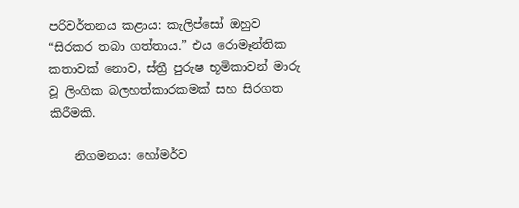පරිවර්තනය කළාය: කැලිප්සෝ ඔහුව “සිරකර තබා ගත්තාය.” එය රොමෑන්තික කතාවක් නොව, ස්ත්‍රී පුරුෂ භූමිකාවන් මාරු වූ ලිංගික බලහත්කාරකමක් සහ සිරගත කිරීමකි.

    නිගමනය: හෝමර්ව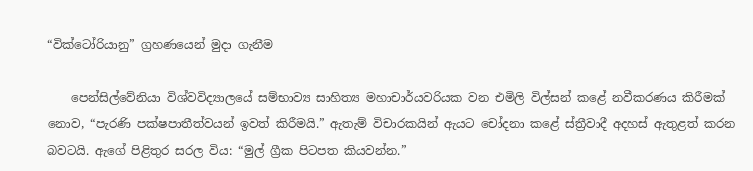“වික්ටෝරියානු” ග්‍රහණයෙන් මුදා ගැනීම

    පෙන්සිල්වේනියා විශ්වවිද්‍යාලයේ සම්භාව්‍ය සාහිත්‍ය මහාචාර්යවරියක වන එමිලි විල්සන් කළේ නවීකරණය කිරීමක් නොව, “පැරණි පක්ෂපාතීත්වයන් ඉවත් කිරීමයි.” ඇතැම් විචාරකයින් ඇයට චෝදනා කළේ ස්ත්‍රීවාදී අදහස් ඇතුළත් කරන බවටයි. ඇගේ පිළිතුර සරල විය: “මුල් ග්‍රීක පිටපත කියවන්න.”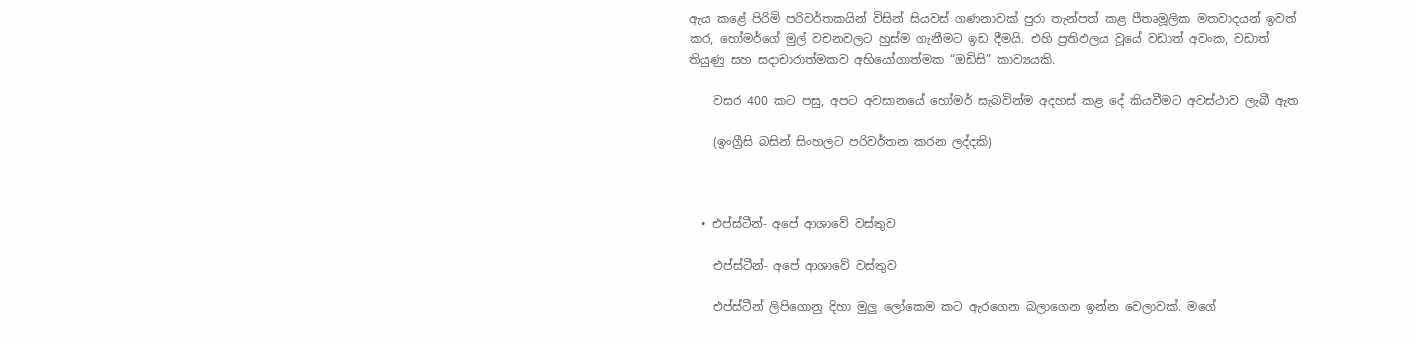ඇය කළේ පිරිමි පරිවර්තකයින් විසින් සියවස් ගණනාවක් පුරා තැන්පත් කළ පීතෘමූලික මතවාදයන් ඉවත් කර, හෝමර්ගේ මුල් වචනවලට හුස්ම ගැනීමට ඉඩ දීමයි. එහි ප්‍රතිඵලය වූයේ වඩාත් අවංක, වඩාත් තියුණු සහ සදාචාරාත්මකව අභියෝගාත්මක “ඔඩිසි” කාව්‍යයකි.

    වසර 400 කට පසු, අපට අවසානයේ හෝමර් සැබවින්ම අදහස් කළ දේ කියවීමට අවස්ථාව ලැබී ඇත

    (ඉංග්‍රීසි බසින් සිංහලට පරිවර්තන කරන ලද්දකි)



  • එප්ස්ටීන්- අපේ ආශාවේ වස්තුව

    එප්ස්ටීන්- අපේ ආශාවේ වස්තුව

    එප්ස්ටීන් ලිපිගොනු දිහා මුලු ලෝකෙම කට ඇරගෙන බලාගෙන ඉන්න වෙලාවක්. මගේ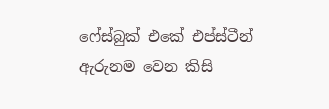ෆේස්බුක් එකේ එප්ස්ටීන් ඇරුනම වෙන කිසි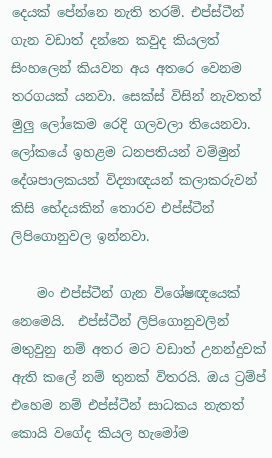දෙයක් පේන්නෙ නැති තරම්. එප්ස්ටීන් ගැන වඩාත් දන්නෙ කවුද කියලත් සිංහලෙන් කියවන අය අතරෙ වෙනම තරගයක් යනවා. සෙක්ස් විසින් නැවතත් මුලු ලෝකෙම රෙදි ගලවලා තියෙනවා. ලෝකයේ ඉහළම ධනපතියන් වම්මුන් දේශපාලකයන් විද්‍යාඥයන් කලාකරුවන් කිසි භේදයකින් තොරව එප්ස්ටීන් ලිපිගොනුවල ඉන්නවා.

    මං එප්ස්ටීන් ගැන විශේෂඥයෙක් නෙමෙයි.  එප්ස්ටීන් ලිපිගොනුවලින් මතුවුනු නම් අතර මට වඩාත් උනන්දුවක් ඇති කලේ නම් තුනක් විතරයි. ඔය ට්‍රම්ප් එහෙම නම් එප්ස්ටීන් සාධකය නැතත් කොයි වගේද කියල හැමෝම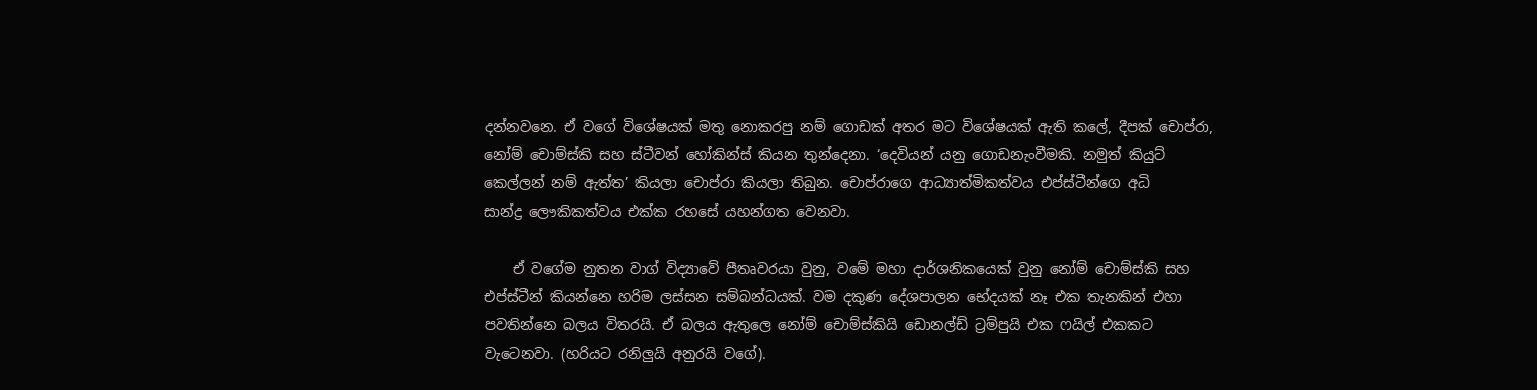දන්නවනෙ. ඒ වගේ විශේෂයක් මතු නොකරපු නම් ගොඩක් අතර මට විශේෂයක් ඇති කලේ, දීපක් චොප්රා, නෝම් චොම්ස්කි සහ ස්ටීවන් හෝකින්ස් කියන තුන්දෙනා. ‘දෙවියන් යනු ගොඩනැංවීමකි. නමුත් කියුට් කෙල්ලන් නම් ඇත්ත’ කියලා චොප්රා කියලා තිබුන. චොප්රාගෙ ආධ්‍යාත්මිකත්වය එප්ස්ටීන්ගෙ අධි සාන්ද්‍ර ‍ලෞකිකත්වය එක්ක රහසේ යහන්ගත වෙනවා.

    ඒ වගේම නුතන වාග් විද්‍යාවේ පීතෘවරයා වුනු, වමේ මහා දාර්ශනිකයෙක් වුනු නෝම් චොම්ස්කි සහ එප්ස්ටීන් කියන්නෙ හරිම ලස්සන සම්බන්ධයක්. වම දකුණ දේශපාලන භේදයක් නෑ එක තැනකින් එහා පවතින්නෙ බලය විතරයි. ඒ බලය ඇතුලෙ නෝම් චොම්ස්කියි ඩොනල්ඩ් ට්‍රම්පුයි එක ෆයිල් එකකට වැටෙනවා. (හරියට රනිලුයි අනුරයි වගේ).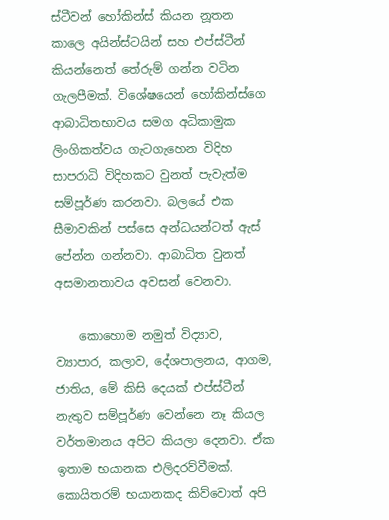ස්ටීවන් හෝකින්ස් කියන නූත‍න කාලෙ අයින්ස්ටයින් සහ එප්ස්ටීන් කියන්නෙත් තේරුම් ගන්න වටින ගැලපීමක්. විශේෂයෙන් හෝකින්ස්ගෙ ආබාධිතභාවය සමග අධිකාමුක ලිංගිකත්වය ගැටගැහෙන විදිහ සාපරාධි විදිහකට වුනත් පැවැත්ම සම්පූර්ණ කරනවා. බලයේ එක සීමාවකින් පස්සෙ අන්ධයන්ටත් ඇස් පේන්න ගන්නවා. ආබාධිත වුනත් අසමානතාවය අවසන් වෙනවා.

    කොහොම නමුත් විද්‍යාව, ව්‍යාපාර, කලාව, දේශපාලනය, ආගම, ජාතිය, මේ කිසි දෙයක් එප්ස්ටීන් නැතුව සම්පූර්ණ වෙන්නෙ නෑ කියල වර්තමානය අපිට කියලා දෙනවා. ඒක ඉතාම භයානක එලිදරව්වීමක්. කොයිතරම් භයානකද කිව්වොත් අපි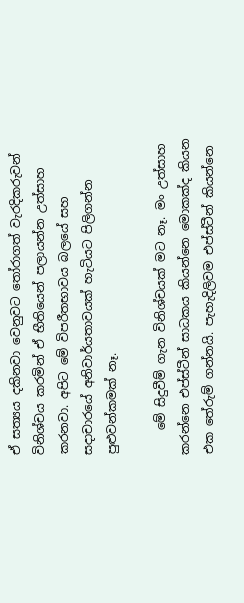ඒ සත්‍යය දකිනවා වෙනුවට තෝරාගත් වැරදිකරුවන් විනිශ්චය කරමින් ඒ භීතියෙන් පලායන්න උත්සාහ කරනවා. අපිට මේ විපරීතභාවය බලයේ සහ සදාචාරයේ අනිවාර්යතාවයක් හැටියට පිලිගන්න පුළුවන්කමක් නෑ.

    මේ සිදුවීම් ගැන විනිශ්චයක් මට නෑ. මං උත්සාහ කරන්නෙ එප්ස්ටීන් සාධකය කියන්නෙ මොකක්ද කියන එක තේරුම් ගන්නයි. පැහැදිලිවම එප්ස්ටීන් කියන්නෙ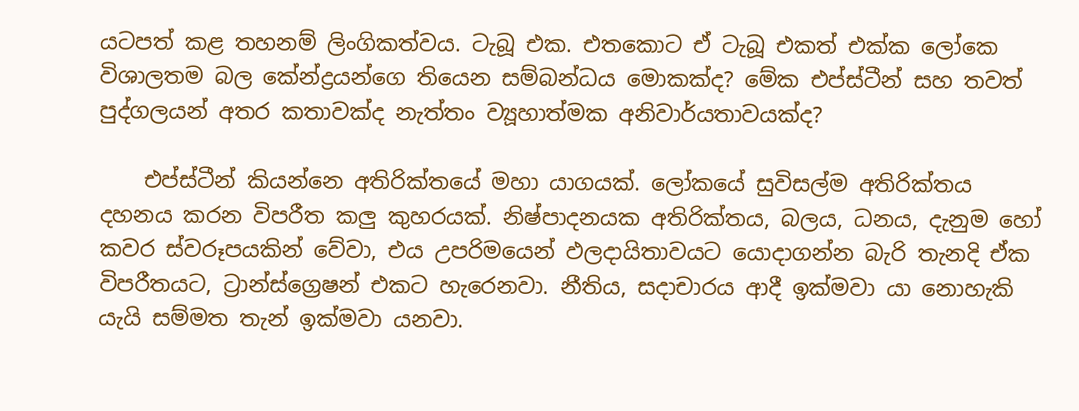යටපත් කළ තහනම් ලිංගිකත්වය. ටැබූ එක. එතකොට ඒ ටැබූ එකත් එක්ක ලෝකෙ විශාලතම බල කේන්ද්‍රයන්ගෙ තියෙන සම්බන්ධය මොකක්ද? මේක එප්ස්ටීන් සහ තවත් පුද්ගලයන් අතර කතාවක්ද නැත්තං ව්‍යූහාත්මක අනිවාර්යතාවයක්ද?

    එප්ස්ටීන් කියන්නෙ අතිරික්තයේ මහා යාගයක්. ලෝකයේ සුවිසල්ම අතිරික්තය දහනය කරන විපරීත කලු කුහරයක්. නිෂ්පාදනයක අතිරික්තය, බලය, ධනය, දැනුම හෝ කවර ස්වරූපයකින් වේවා, එය උපරිමයෙන් ඵලදායිතාවයට යොදාගන්න බැරි තැනදි ඒක විපරීතයට, ට්‍රාන්ස්ග්‍රෙෂන් එකට හැරෙනවා. නීතිය, සදාචාරය ආදී ඉක්මවා යා නොහැකි යැයි සම්මත තැන් ඉක්මවා යනවා.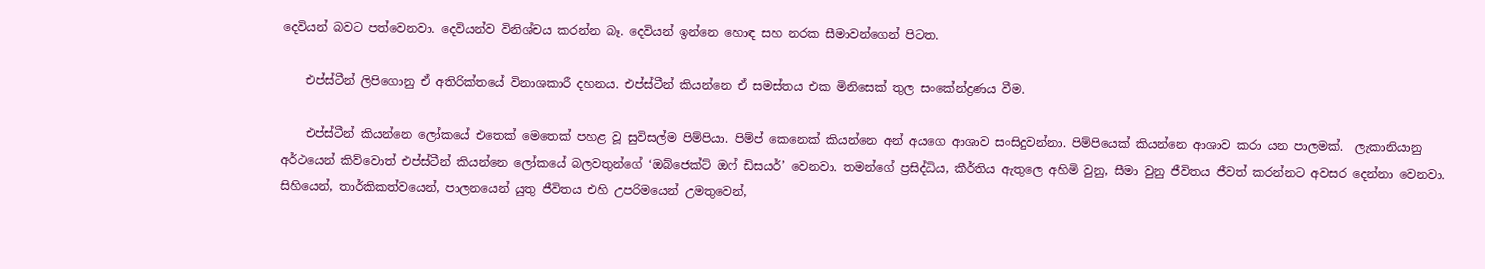දෙවියන් බවට පත්වෙනවා. දෙවියන්ව විනිශ්චය කරන්න බෑ. දෙවියන් ඉන්නෙ හොඳ සහ නරක සීමාවන්ගෙන් පිටත.

    එප්ස්ටීන් ලිපිගොනු ඒ අතිරික්තයේ විනාශකාරී දහනය. එප්ස්ටීන් කියන්නෙ ඒ සමස්තය එක මිනිසෙක් තුල සංකේන්ද්‍රණය වීම.

    එප්ස්ටීන් කියන්නෙ ලෝකයේ එතෙක් මෙතෙක් පහළ වූ සුවිසල්ම පිම්පියා. පිම්ප් කෙනෙක් කියන්නෙ අන් අයගෙ ආශාව සංසිදුවන්නා. පිම්පියෙක් කියන්නෙ ආශාව කරා යන පාලමක්.  ලැකානියානු අර්ථයෙන් කිව්වොත් එප්ස්ටීන් කියන්නෙ ලෝකයේ බලවතුන්ගේ ‘ඔබ්ජෙක්ට් ඔෆ් ඩිසයර්’ වෙනවා. තමන්ගේ ප්‍රසිද්ධිය, කීර්තිය ඇතුලෙ අහිමි වුනු, සීමා වුනු ජීවිතය ජීවත් කරන්නට අවසර දෙන්නා වෙනවා. සිහියෙන්, තාර්කිකත්වයෙන්, පාලනයෙන් යුතු ජීවිතය එහි උපරිමයෙන් උමතුවෙන්,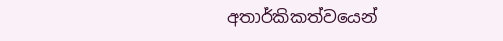අතාර්කිකත්වයෙන්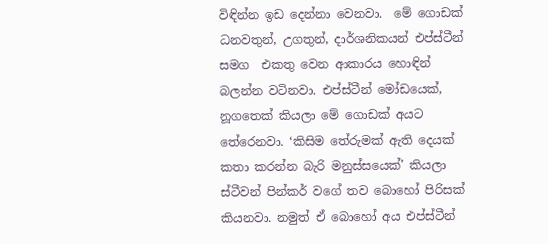විඳින්න ඉඩ දෙන්නා වෙනවා.  මේ ගොඩක් ධනවතුන්, උගතුන්, දාර්ශනිකයන් එප්ස්ටීන් සමග  එකතු වෙන ආකාරය හොඳින් බලන්න වටිනවා. එප්ස්ටීන් මෝඩයෙක්, නූගතෙක් කියලා මේ ගොඩක් අයට තේරෙනවා. ‘කිසිම තේරුමක් ඇති දෙයක් කතා කරන්න බැරි මනුස්සයෙක්’ කියලා ස්ටීවන් පින්කර් වගේ තව බොහෝ පිරිසක් කියනවා. නමුත් ඒ බොහෝ අය එප්ස්ටීන්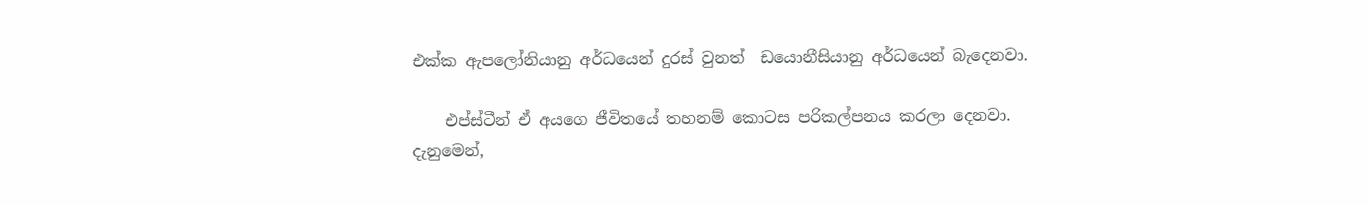එක්ක ඇපලෝනියානු අර්ධයෙන් දුරස් වුනත්  ඩයොනීසියානු අර්ධයෙන් බැදෙනවා.

    එප්ස්ටීන් ඒ අයගෙ ජීවිතයේ තහනම් කොටස පරිකල්පනය කරලා දෙනවා. දැනුමෙන්,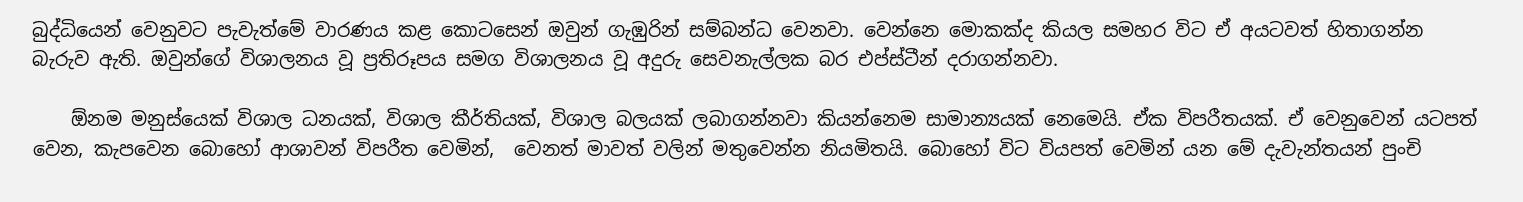බුද්ධියෙන් වෙනුවට පැවැත්මේ වාරණය කළ කොටසෙන් ඔවුන් ගැඹුරින් සම්බන්ධ වෙනවා. වෙන්නෙ මොකක්ද කියල සමහර විට ඒ අයටවත් හිතාගන්න බැරුව ඇති. ඔවුන්ගේ විශාලනය වූ ප්‍රතිරූපය සමග විශාලනය වූ අදුරු සෙවනැල්ලක බර එප්ස්ටීන් දරාගන්නවා.

    ඕනම මනුස්යෙක් විශාල ධනයක්, විශාල කීර්තියක්, විශාල බලයක් ලබාගන්නවා කියන්නෙම සාමාන්‍යයක් නෙමෙයි. ඒක විපරීතයක්. ඒ වෙනුවෙන් යටපත් වෙන, කැපවෙන බොහෝ ආශාවන් විපරීත වෙමින්,  වෙනත් මාවත් වලින් මතුවෙන්න නියමිතයි. බොහෝ විට වියපත් වෙමින් යන මේ දැවැන්තයන් පුංචි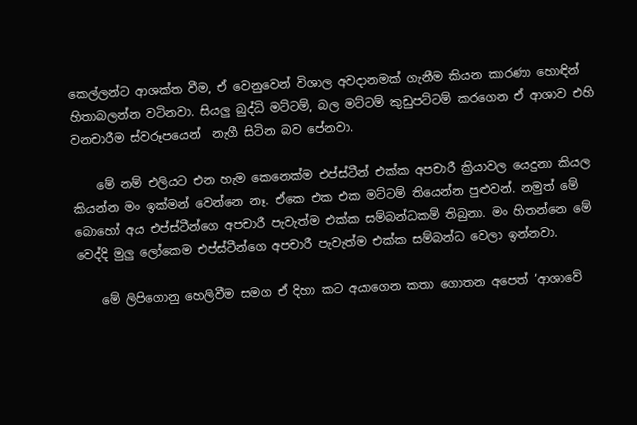කෙල්ලන්ට ආශක්ත වීම, ඒ වෙනුවෙන් විශාල අවදානමක් ගැනීම කියන කාරණා හොඳින් හිතාබලන්න වටිනවා. සියලු බුද්ධි මට්ටම්, බල මට්ටම් කුඩුපට්ටම් කරගෙන ඒ ආශාව එහි වනචාරීම ස්වරූපයෙන්  නැගී සිටින බව පේනවා.

    මේ නම් එලියට එන හැම කෙනෙක්ම එප්ස්ටීන් එක්ක අපචාරී ක්‍රියාවල යෙදුනා කියල කියන්න මං ඉක්මන් වෙන්නෙ නෑ. ඒකෙ එක එක මට්ටම් තියෙන්න පුළුවන්. නමුත් මේ බොහෝ අය එප්ස්ටීන්ගෙ අපචාරී පැවැත්ම එක්ක සම්බන්ධකම් තිබුනා. මං හිතන්නෙ මේ වෙද්දි මුලු ලෝකෙම එප්ස්ටීන්ගෙ අපචාරී පැවැත්ම එක්ක සම්බන්ධ වෙලා ඉන්නවා.

    මේ ලිපිගොනු හෙලිවීම සමග ඒ දිහා කට අයාගෙන කතා ගොතන අපෙත් ‘ආශාවේ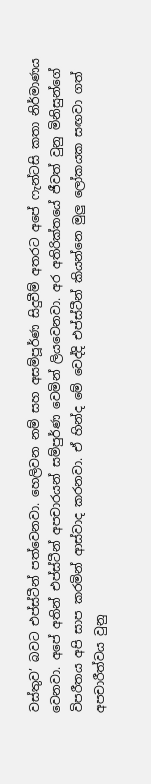වස්තුව’ බවට එප්ස්ටීන් පත්වෙනවා. හෙලිවන නම් සහ අසම්පූර්ණ සිදුවීම් අතරට අපේ ෆැන්ටසි කතා නිර්මාණය වෙනවා. අපේ අතින් එප්ස්ටීන් අපචාරයන් සම්පුර්ණ වෙමින් ලියවෙනවා. අර අතිරික්තයේ ජීවත් වුනු මිනිසුන්ගේ විපරීතය අපි සාප කරමින් ආස්වාද කරනවා. ඒ හින්ද මේ වෙද්දි එප්ස්ටීන් කියන්නෙ මුලු ලෝකයක සඟවා ගත් අපචාරීත්වය වුනු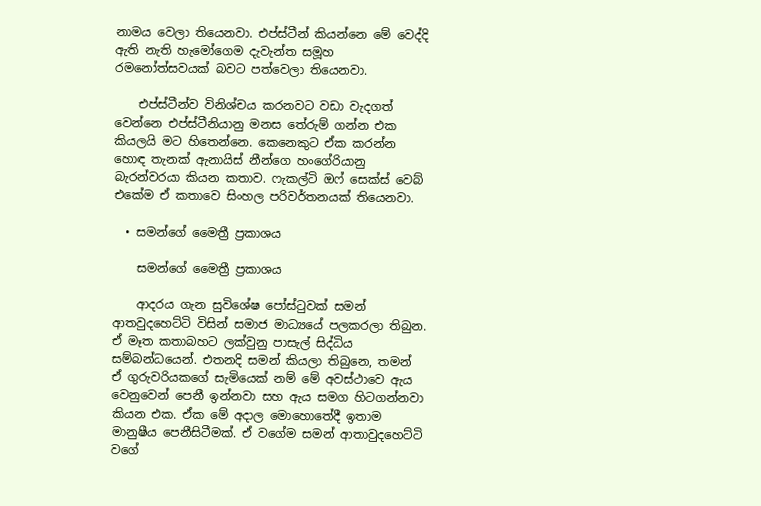නාමය වෙලා තියෙනවා. එප්ස්ටීන් කියන්නෙ මේ වෙද්දි ඇති නැති හැමෝගෙම දැවැන්ත සමූහ රමනෝත්සවයක් බවට පත්වෙලා තියෙනවා.

    එප්ස්ටීන්ව විනිශ්චය කරනවට වඩා වැදගත් වෙන්නෙ එප්ස්ටීනියානු මනස තේරුම් ගන්න එක කියලයි මට හිතෙන්නෙ. කෙනෙකුට ඒක කරන්න හොඳ තැනක් ඇනායිස් නීන්ගෙ හංගේරියානු බැරන්වරයා කියන කතාව. ෆැකල්ටි ඔෆ් සෙක්ස් වෙබ් එකේම ඒ කතාවෙ සිංහල පරිවර්තනයක් තියෙනවා.

  • සමන්ගේ මෛත්‍රී ප්‍රකාශය

    සමන්ගේ මෛත්‍රී ප්‍රකාශය

    ආදරය ගැන සුවිශේෂ පෝස්ටුවක් සමන් ආතවුදහෙට්ටි විසින් ‍සමාජ මාධ්‍යයේ පලකරලා තිබුන. ඒ මෑත කතාබහට ලක්වුනු පාසැල් සිද්ධිය සම්බන්ධයෙන්. එතනදි සමන් කියලා තිබුනෙ, තමන් ඒ ගුරුවරියකගේ සැමියෙක් නම් මේ අවස්ථාවෙ ඇය වෙනුවෙන් පෙනී ඉන්නවා සහ ඇය සමග හිටගන්නවා කියන එක. ඒක මේ අදාල මොහොතේදී ඉතාම මානුෂීය පෙනීසිටීමක්. ඒ වගේම සමන් ආතාවුදහෙට්ටි වගේ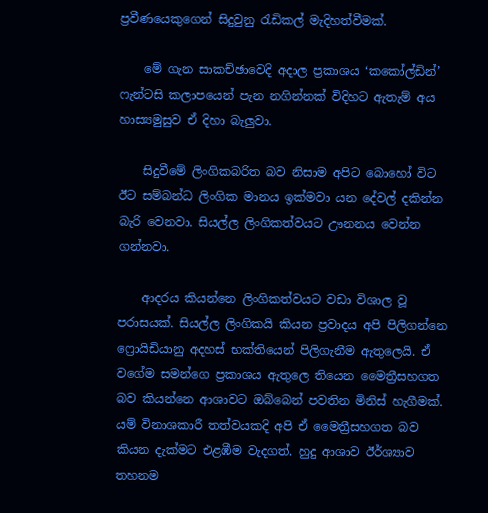ප්‍රවීණයෙකුගෙන් සිදුවුනු රැඩිකල් මැදිහත්වීමක්.

    මේ ගැන සාකච්ඡාවෙදි අදාල ප්‍රකාශය ‘කකෝල්ඩින්’ ෆැන්‍‍ටසි කලාපයෙන් පැන නගින්නක් විදිහට ඇතැම් අය හාස්‍යමුසුව ඒ දිහා බැලුවා.

    සිදුවීමේ ලිංගිකබරිත බව නිසාම අපිට බොහෝ විට ඊට සම්බන්ධ ලිංගික මානය ඉක්මවා යන දේවල් දකින්න බැරි වෙනවා. සියල්ල ලිංගිකත්වයට ඌනනය වෙන්න ගන්නවා.

    ආදරය කියන්නෙ ලිංගිකත්වයට වඩා විශාල වූ පරාසයක්. සියල්ල ලිංගිකයි කියන ප්‍රවාදය අපි පිලිගන්නෙ ෆ්‍රොයිඩියානු අදහස් භක්තියෙන් පිලිගැනීම ඇතුලෙයි. ඒ වගේම සමන්ගෙ ප්‍රකාශය ඇතුලෙ තියෙන මෛත්‍රීසහගත බව කියන්නෙ ආශාවට ඔබ්බෙන් පවතින මිනිස් හැගීමක්. යම් විනාශකාරී තත්වයකදි අපි ඒ මෛත්‍රීසහගත බව කියන දැක්මට එළඹීම වැදගත්. හුදු ආශාව ඊර්ශ්‍යාව තහනම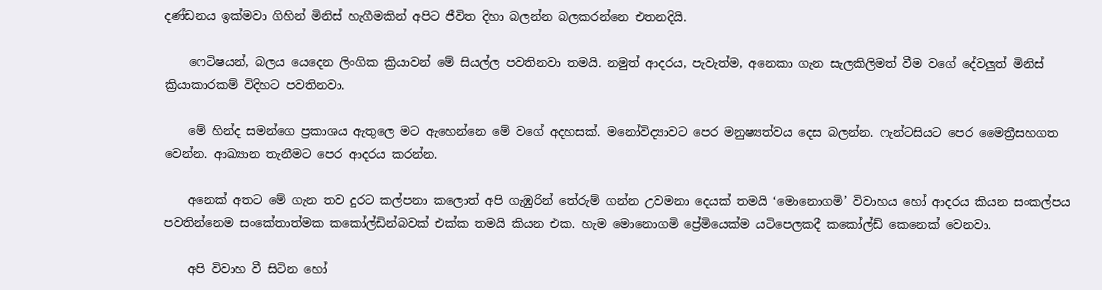දණ්ඩනය ඉක්මවා ගිහින් මිනිස් හැගීමකින් අපිට ජීවිත දිහා බලන්න බලකරන්නෙ එතනදියි.

    ෆෙටිෂයන්, බලය යෙදෙන ලිංගික ක්‍රියාවන් මේ සියල්ල පවතිනවා තමයි. නමුත් ආදරය, පැවැත්ම, අනෙකා ගැන සැලකිලිමත් වීම වගේ දේවලුත් මිනිස් ක්‍රියාකාරකම් විදිහට පවතිනවා.

    මේ හින්ද සමන්ගෙ ප්‍රකාශය ඇතුලෙ මට ඇහෙන්නෙ මේ වගේ අදහසක්. මනෝවිද්‍යාවට පෙර මනුෂ්‍යත්වය දෙස බලන්න. ෆැන්‍ටසියට පෙර මෛත්‍රීසහගත වෙන්න. ආඛ්‍යාන තැනීමට පෙර ආදරය කරන්න.

    අනෙක් අතට මේ ගැන තව දුරට කල්පනා කලොත් අපි ගැඹුරින් තේරුම් ගන්න උවමනා දෙයක් තමයි ‘මොනොගමි’ විවාහය හෝ ආදරය කියන සංකල්පය පවතින්නෙම සංකේතාත්මක කකෝල්ඩින්බවක් එක්ක තමයි කියන එක. හැම මොනොගමි ප්‍රේමියෙක්ම යටිපෙලකදී ක‍කෝල්ඩ් කෙනෙක් වෙනවා.

    අපි විවාහ වී සිටින හෝ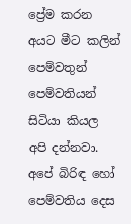ප්‍රේම කරන අයට මීට කලින් පෙම්වතුන් පෙම්වතියන් සිටියා කියල අපි දන්නවා. අපේ බිරිඳ හෝ පෙම්වතිය දෙස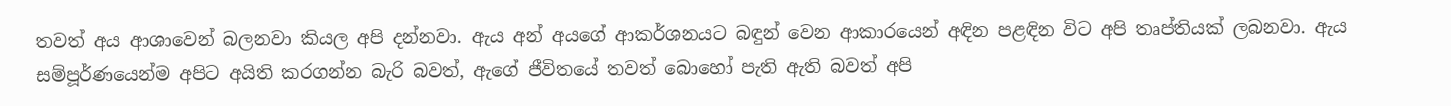තවත් අය ආශාවෙන් බලනවා කියල අපි දන්නවා. ඇය අන් අයගේ ආකර්ශනයට බඳුන් වෙන ආකාරයෙන් අඳින පළඳින විට අපි තෘප්තියක් ලබනවා. ඇය සම්පූර්ණයෙන්ම අපිට අයිති කරගන්න බැරි බවත්, ඇගේ ජීවිතයේ තවත් බොහෝ පැති ඇති බවත් අපි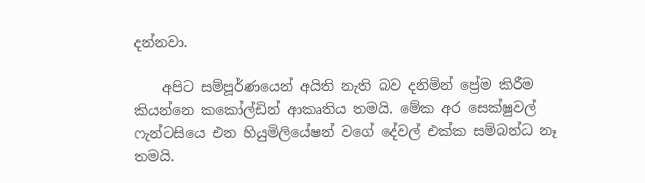දන්නවා.

    අපිට සම්පූර්ණයෙන් අයිති නැති බව දනිමින් ප්‍රේම කිරීම කියන්නෙ කකෝල්ඩින් ආකෘතිය තමයි. මේක අර සෙක්ෂුවල් ෆැන්ටසියෙ එන හියුමිලියේෂන් වගේ දේවල් එක්ක සම්බන්ධ නෑ තමයි.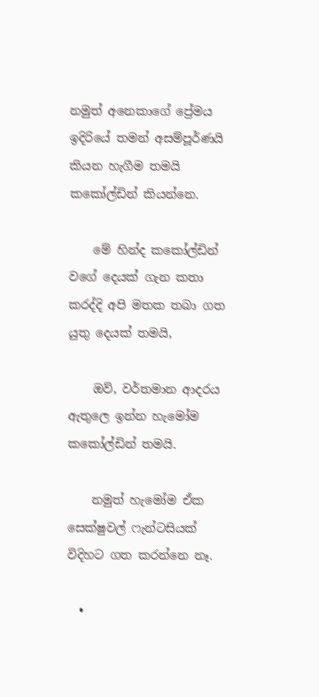නමුත් අනෙකාගේ ප්‍රේමය ඉදිරියේ තමන් අසම්පූර්ණයි කියන හැගීම තමයි කකෝල්ඩින් කියන්නෙ.

    මේ හින්ද කකෝල්ඩින් වගේ දෙයක් ගැන කතා කරද්දි අපි මතක තබා ගත යුතු දෙයක් තමයි,

    ඔව්, වර්තමාන ආදරය ඇතුලෙ ඉන්න හැමෝම කකෝල්ඩින් තමයි.

    නමුත් හැමෝම ඒක සෙක්ෂුවල් ෆැන්‍ටසියක් විදිහට ගත කරන්නෙ නෑ.

  •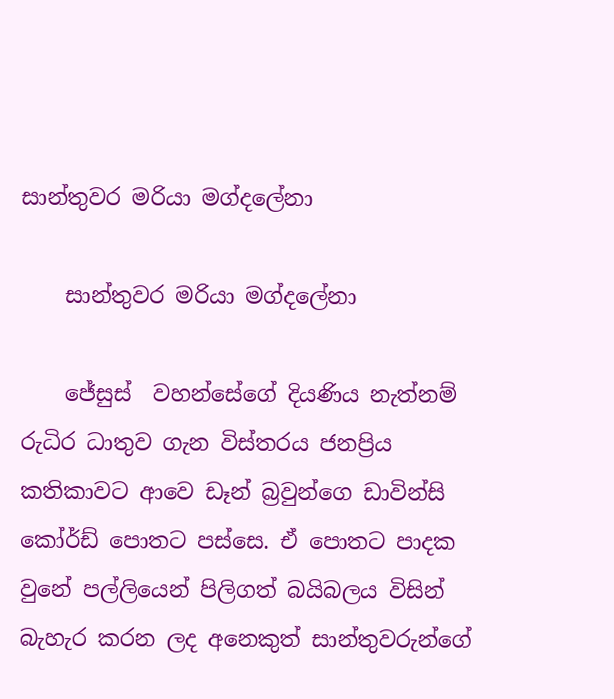සාන්තුවර මරියා මග්දලේනා

    සාන්තුවර මරියා මග්දලේනා

    ජේසුස්  වහන්සේගේ දියණිය නැත්නම් රුධිර ධාතුව ගැන විස්තරය ජනප්‍රිය කතිකාවට ආවෙ ඩෑන් බ්‍රවුන්ගෙ ඩාවින්සි කෝර්ඩ් පොතට පස්සෙ. ඒ පොතට පාදක වුනේ පල්ලියෙන් පිලිගත් බයිබලය විසින් බැහැර කරන ලද අනෙකුත් සාන්තුවරුන්ගේ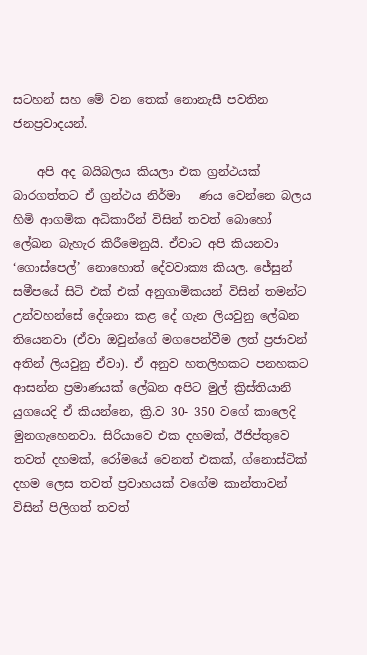සටහන් සහ මේ වන තෙක් නොනැසී පවතින ජනප්‍රවාදයන්.

    අපි අද බයිබලය කියලා එක ග්‍රන්ථයක් බාරගත්තට ඒ ග්‍රන්ථය නිර්මා   ණය වෙන්නෙ බලය හිමි ආගමික අධිකාරීන් විසින් තවත් බොහෝ ලේඛන බැහැර කිරීමෙනුයි. ඒවාට අපි කියනවා ‘ගොස්පෙල්’ නොහොත් දේවවාක්‍ය කියල. ජේසුන් සමීපයේ සිටි එක් එක් අනුගාමිකයන් විසින් තමන්ට උන්වහන්සේ දේශනා කළ දේ ගැන ලියවුනු ලේඛන තියෙනවා (ඒවා ඔවුන්ගේ මගපෙන්වීම ලත් ප්‍රජාවන් අතින් ලියවුනු ඒවා). ඒ අනුව හතලිහකට පනහකට ආසන්න ප්‍රමාණයක් ලේඛන අපිට මුල් ක්‍රිස්තියානි යුගයෙදි ඒ කියන්නෙ, ක්‍රි.ව 30- 350 වගේ කාලෙදි මුනගැහෙනවා. සිරියාවෙ එක දහමක්, ඊජිප්තුවෙ තවත් දහමක්, රෝමයේ වෙනත් එකක්, ග්නොස්ටික් දහම ලෙස තවත් ප්‍රවාහයක් වගේම කාන්තාවන් විසින් පිලිගත් තවත්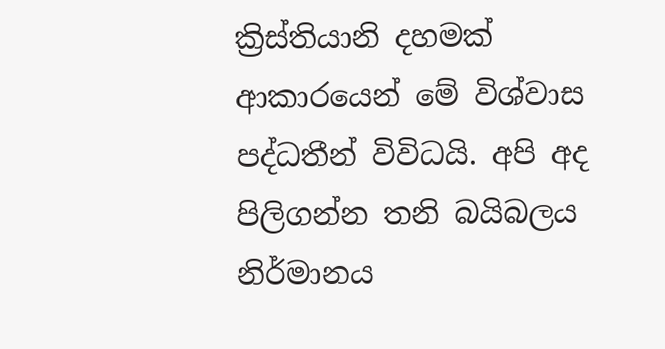ක්‍රිස්තියානි දහමක් ආකාරයෙන් මේ විශ්වාස පද්ධතීන් විවිධයි. අපි අද පිලිගන්න තනි බයිබලය නිර්මානය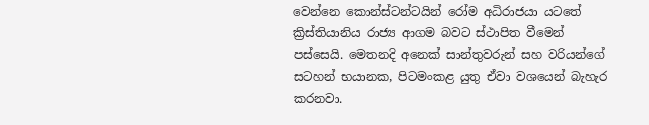වෙන්නෙ ‍කොන්ස්ටන්ටයින් රෝම අධිරාජයා යටතේ ක්‍රිස්තියානිය රාජ්‍ය ආගම බවට ස්ථාපිත වීමෙන් පස්සෙයි. මෙතනදි අනෙක් සාන්තුවරුන් සහ වරියන්ගේ සටහන් භයානක, පිටමංකළ යුතු ඒවා වශයෙන් බැහැර කරනවා.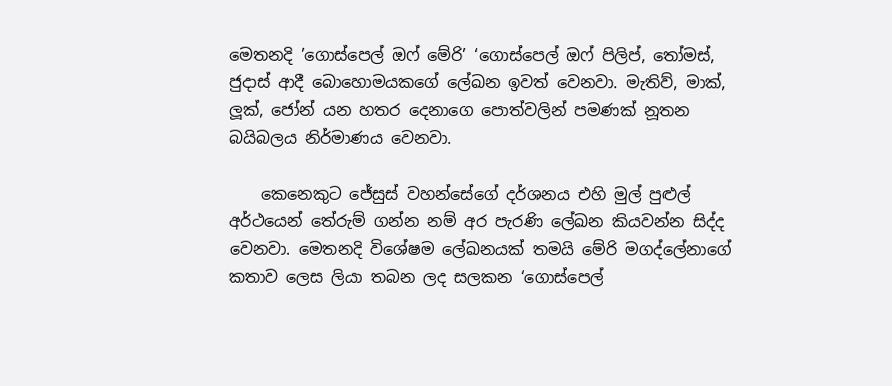මෙතනදි ‍’ගොස්පෙල් ඔෆ් මේරි’ ‘ගොස්පෙල් ඔෆ් පිලිප්, තෝමස්, ජුදාස් ආදී බොහොමයකගේ ලේඛන ඉවත් වෙනවා. මැතිව්, මාක්, ලූක්, ජෝන් යන හතර දෙනාගෙ පොත්වලින් පමණක් නූතන බයිබලය නිර්මාණය වෙනවා.

    කෙනෙකුට ජේසුස් වහන්සේගේ දර්ශනය එහි මුල් පුළුල් අර්ථයෙන් තේරුම් ගන්න නම් අර පැරණි ලේඛන කියවන්න සිද්ද වෙනවා. මෙතනදි විශේෂම ලේඛනයක් තමයි මේරි මගද්ලේනාගේ කතාව ලෙස ලියා තබන ලද සලකන ‘ගොස්පෙල්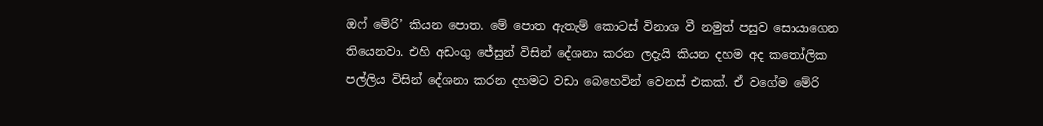ඔෆ් ‍‍මේරි’ කියන පොත. මේ පොත ඇතැම් කොටස් විනාශ වී නමුත් පසුව සොයාගෙන තියෙනවා. එහි අඩංගු ජේසුන් විසින් දේශනා කරන ලදැයි කියන දහම අද කතෝලික පල්ලිය විසින් දේශනා කරන දහමට වඩා බෙහෙවින් වෙනස් එකක්. ඒ වගේම මේරි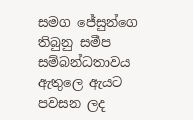සමග ජේසුන්ගෙ තිබුනු සමීප සම්බන්ධතාවය ඇතුලෙ ඇයට පවසන ලද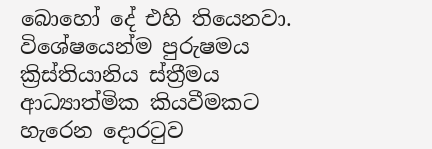බොහෝ දේ එහි තියෙනවා. විශේෂයෙන්ම පුරුෂමය ක්‍රිස්තියානිය ස්ත්‍රීමය ආධ්‍යාත්මික කියවීමකට හැරෙන දොරටුව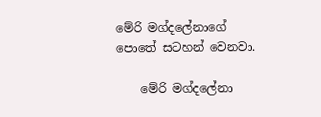මේරි මග්දලේනාගේ පොතේ සටහන් වෙනවා.

    මේරි මග්දලේනා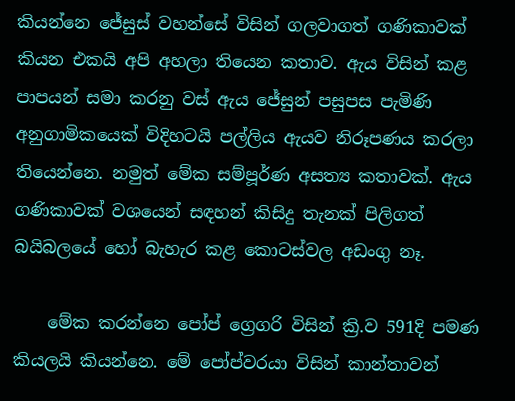කියන්නෙ ජේසුස් වහන්සේ විසින් ගලවාගත් ගණිකාවක් කියන එකයි අපි අහලා තියෙන කතාව. ඇය විසින් කළ පාපයන් සමා කරනු වස් ඇය ජේසුන් පසුපස පැමිණි අනුගාමිකයෙක් විදිහටයි පල්ලිය ඇයව නිරූපණය කරලා තියෙන්නෙ. නමුත් මේක සම්පූර්ණ අසත්‍ය කතාවක්. ඇය ගණිකාවක් වශයෙන් සඳහන් කිසිදු තැනක් පිලිගත් බයිබලයේ හෝ බැහැර කළ කොටස්වල අඩංගු නෑ.

    මේක කරන්නෙ පෝප් ග්‍රෙගරි විසින් ක්‍රි.ව 591දි පමණ කියලයි කියන්නෙ. මේ පෝප්වරයා විසින් කාන්තාවන්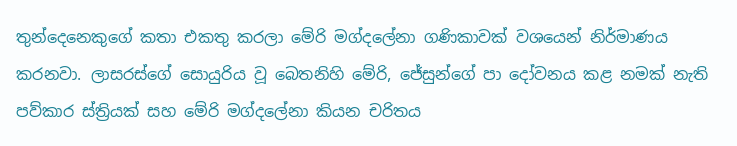තුන්දෙනෙකුගේ කතා එකතු කරලා මේරි මග්දලේනා ගණිකාවක් වශයෙන් නිර්මාණය කරනවා. ලාසරස්ගේ සොයුරිය වූ බෙතනිහි මේරි, ජේසුන්ගේ පා දෝවනය කළ නමක් නැති පව්කාර ස්ත්‍රියක් සහ මේරි මග්දලේනා කියන චරිතය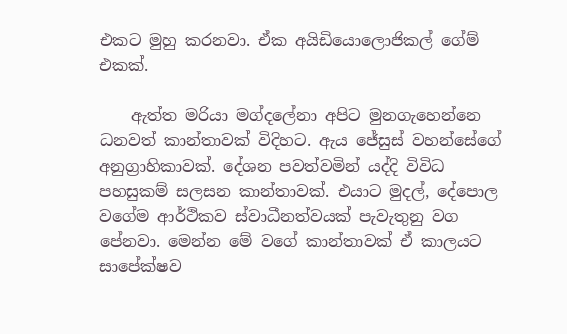එකට මුහු කරනවා. ඒක අයිඩියොලොජිකල් ගේම් එකක්.

    ඇත්ත මරියා මග්දලේනා අපිට මුනගැහෙන්නෙ ධනවත් කාන්තාවක් විදිහට. ඇය ජේසුස් වහන්සේගේ අනුග්‍රාහිකාවක්. දේශන පවත්වමින් යද්දි විවිධ පහසුකම් සලසන කාන්තාවක්. එයාට මුදල්, දේපොල වගේම ආර්ථිකව ස්වාධීනත්වයක් පැවැතුනු වග පේනවා. මෙන්න මේ වගේ කාන්තාවක් ඒ කාලයට සාපේක්ෂව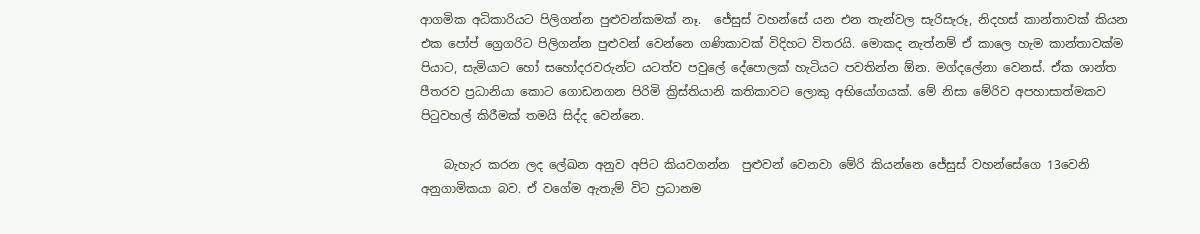ආගමික අධිකාරියට පිලිගන්න පුළුවන්කමක් නෑ.  ජේසුස් වහන්සේ යන එන තැන්වල සැරිසැරූ, නිදහස් කාන්තාවක් කියන එක පෝප් ග්‍රෙගරිට පිලිගන්න පුළුවන් වෙන්නෙ ගණිකාවක් විදිහට විතරයි. මොකද නැත්නම් ඒ කාලෙ හැම කාන්තාවක්ම පියාට, සැමියාට හෝ සහෝදරවරුන්ට යටත්ව පවුලේ දේපොලක් හැටියට පවතින්න ඕන. මග්දලේනා වෙනස්. ඒක ශාන්ත පීතරව ප්‍රධානියා කොට ගොඩනගන පිරිමි ක්‍රිස්තියානි කතිකාවට ලොකු අභියෝගයක්. මේ නිසා මේරිව අපහාසාත්මකව පිටුවහල් කිරීමක් තමයි සිද්ද වෙන්නෙ.

    බැහැර කරන ලද ලේඛන අනුව අපිට කියවගන්න  පුළුවන් වෙනවා මේරි කියන්නෙ ජේසුස් වහන්සේගෙ 13වෙනි අනුගාමිකයා බව. ඒ වගේම ඇතැම් විට ප්‍රධානම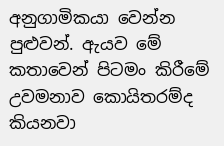අනුගාමිකයා වෙන්න පුළුවන්. ඇයව මේ කතාවෙන් පිටමං කිරීමේ උවමනාව කොයිතරම්ද කියනවා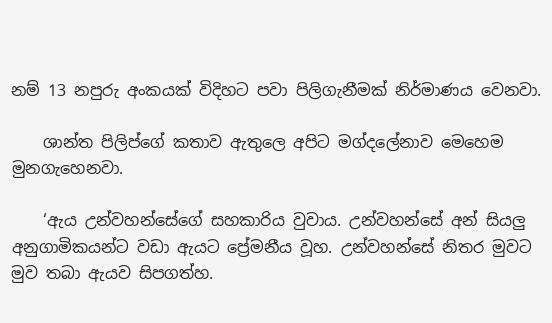නම් 13 නපුරු අංකයක් විදිහට පවා පිලිගැනීමක් නිර්මාණය වෙනවා.

    ශාන්ත පිලිප්ගේ කතාව ඇතුලෙ අපිට මග්ද‍ලේනාව මෙහෙම මුනගැහෙනවා.

    ‘ඇය උන්වහන්සේගේ සහකාරිය වුවාය. උන්වහන්සේ අන් සියලු අනුගාමිකයන්ට වඩා ඇයට ප්‍රේමනීය වූහ. උන්වහන්සේ නිතර මුවට මුව තබා ඇයව සිපගත්හ.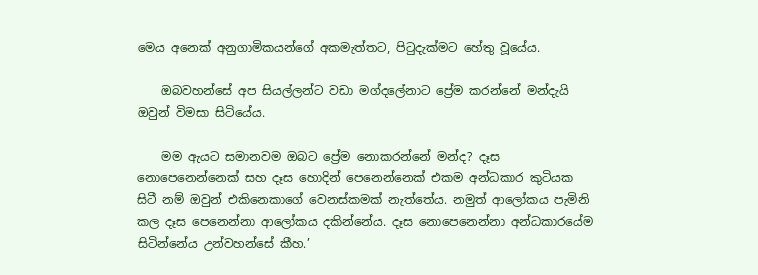මෙය අනෙක් අනුගාමිකයන්ගේ අකමැත්තට, පිටුදැක්මට හේතු වූයේය.

    ඔබවහන්සේ අප සියල්ලන්ට වඩා මග්දලේනාට ප්‍රේම කරන්නේ මන්දැයි ඔවුන් විමසා සිටියේය.

    මම ඇයට සමානවම ඔබට ප්‍රේම නොකරන්නේ මන්ද? දෑස නොපෙනෙන්නෙක් සහ දෑස හොදින් පෙනෙන්නෙක් එකම අන්ධකාර කුටියක සිටී නම් ඔවුන් එකිනෙකාගේ වෙනස්කමක් නැත්තේය. නමුත් ආලෝකය පැමිනි කල දෑස පෙනෙන්නා ආලෝකය දකින්නේය. දෑස නොපෙනෙන්නා අන්ධකාරයේම සිටින්නේය උන්වහන්සේ කීහ.’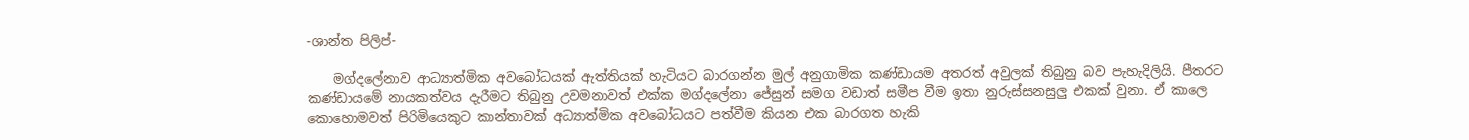-ශාන්ත පිලිප්-

    මග්දලේනාව ආධ්‍යාත්මික අවබෝධයක් ඇත්තියක් හැටියට බාරගන්න මුල් අනුගාමික කණ්ඩායම අතරත් අවුලක් තිබුනු බව පැහැදිලියි. පීතරට කණ්ඩායමේ නායකත්වය දැරීමට තිබුනු උවමනාවත් එක්ක මග්දලේනා ජේසුන් සමග වඩාත් සමීප වීම ඉතා නුරුස්සනසුලු එකක් වුනා. ඒ කාලෙ කොහොමවත් පිරිමියෙකුට කාන්තාවක් අධ්‍යාත්මික අව‍බෝධයට පත්වීම කියන එක බාරගත හැකි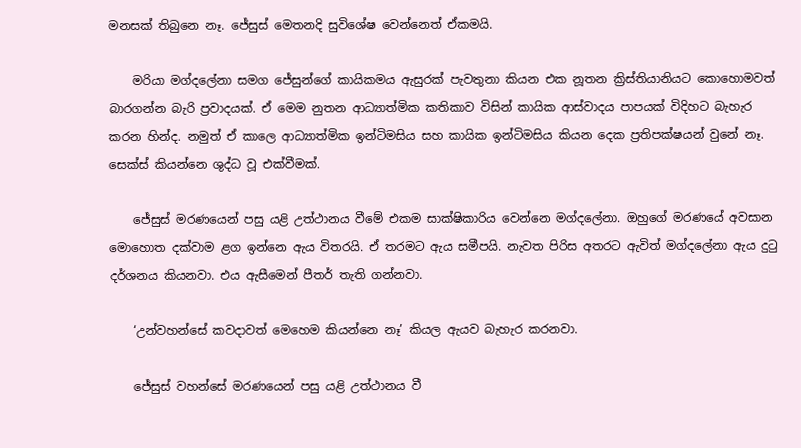මනසක් තිබුනෙ නෑ. ජේසුස් මෙතනදි සුවිශේෂ වෙන්නෙත් ඒකමයි.

    මරියා මග්දලේනා සමග ජේසුන්ගේ කායිකමය ඇසුරක් පැවතුනා කියන එක නූතන ක්‍රිස්තියානියට කොහොමවත් බාරගන්න බැරි ප්‍රවාදයක්. ඒ මෙම නුතන ආධ්‍යාත්මික කතිකාව විසින් කායික ආස්වාදය පාපයක් විදිහට බැහැර කරන හින්ද. නමුත් ඒ කාලෙ ආධ්‍යාත්මික ඉන්ටිමසිය සහ කායික ඉන්ටිමසිය කියන දෙක ප්‍රතිපක්ෂයන් වුනේ නෑ. සෙක්ස් කියන්නෙ ශුද්ධ වූ එක්වීමක්.

    ජේසුස් මරණයෙන් පසු යළි උත්ථානය වී‍මේ එකම සාක්ෂිකාරිය වෙන්නෙ මග්දලේනා. ඔහුගේ මරණයේ අවසාන මොහොත දක්වාම ළග ඉන්නෙ ඇය විතරයි. ඒ තරමට ඇය සමීපයි. නැවත පිරිස අතරට ඇවිත් මග්දලේනා ඇය දුටු දර්ශනය කියනවා. එය ඇසීමෙන් පීතර් තැති ගන්නවා.

    ‘උන්වහන්සේ කවදාවත් මෙහෙම කියන්නෙ නෑ’ කියල ඇයව බැහැර කරනවා.

    ජේසුස් වහන්සේ මරණයෙන් පසු යළි උත්ථානය වී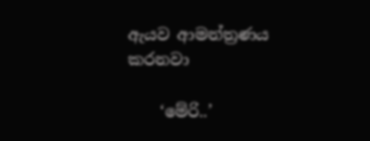ඇයව ආමන්ත්‍රණය කරනවා

    ‘මේරි..’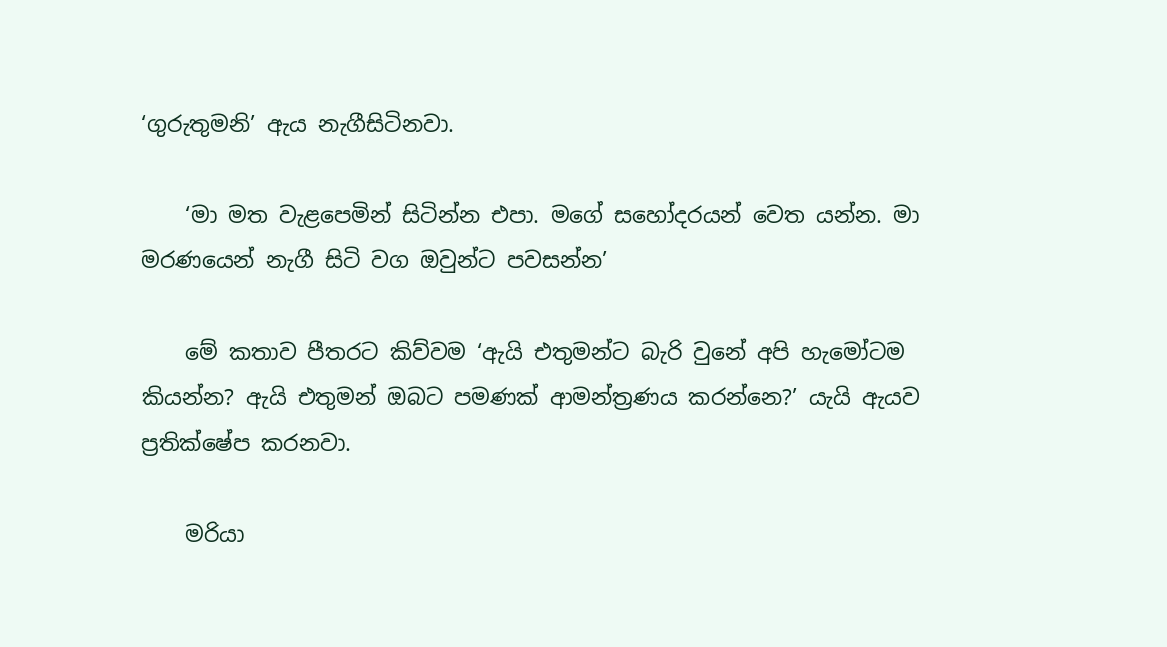‘ගුරුතුමනි’ ඇය නැගීසිටිනවා.

    ‘මා මත වැළපෙමින් සිටින්න එපා. මගේ සහෝදරයන් වෙත යන්න. මා මරණයෙන් නැගී සිටි වග ඔවුන්ට පවසන්න’

    මේ කතාව පීතරට කිව්වම ‘ඇයි එතුමන්ට බැරි වුනේ අපි හැමෝටම කියන්න? ඇයි එතුමන් ඔබට පමණක් ආමන්ත්‍රණය කරන්නෙ?’ යැයි ඇයව ප්‍රතික්ෂේප කරනවා.

    මරියා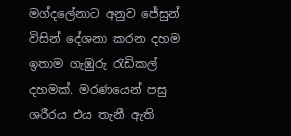මග්දලේනාට අනුව ජේසුන් විසින් දේශනා කරන දහම ඉතාම ගැඹුරු රැඩිකල් දහමක්. මරණයෙන් පසු ශරීරය එය තැනී ඇති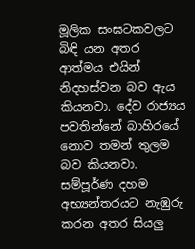මූලික සංඝටකවලට බිඳි යන අතර ආත්මය එයින් නිදහස්වන බව ඇය කියනවා. දේව රාජ්‍යය පවතින්නේ බාහිරයේ නොව තමන් තුලම බව කියනවා. සම්පූර්ණ දහම අභ්‍යන්තරයට නැඹුරු කරන අතර සියලු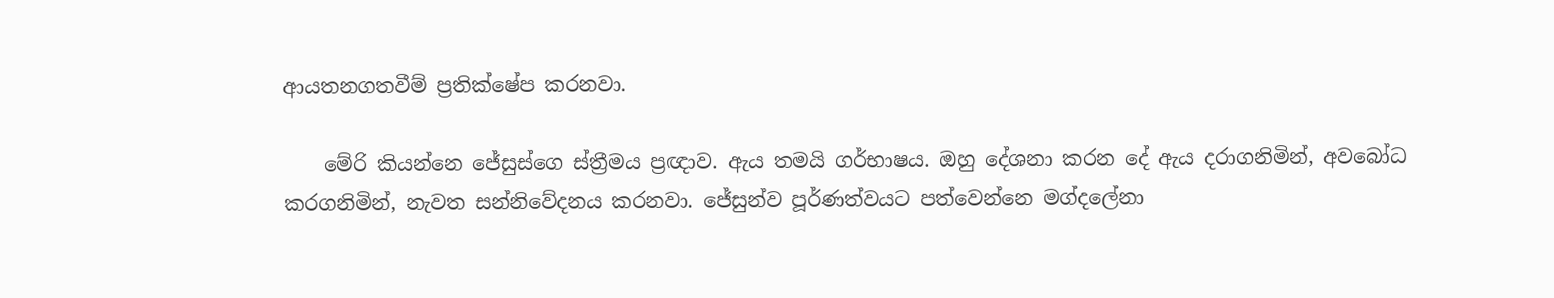ආයතනගතවීම් ප්‍රතික්ෂේප කරනවා.

    මේරි කියන්නෙ ජේසුස්ගෙ ස්ත්‍රීමය ප්‍රඥාව. ඇය තමයි ගර්භාෂය. ඔහු දේශනා කරන දේ ඇය දරාගනිමින්, අවබෝධ කරගනිමින්, නැවත සන්නිවේදනය කරනවා. ජේසුන්ව පූර්ණත්වයට පත්වෙන්නෙ මග්දලේනා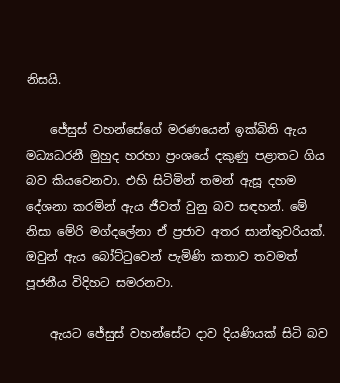නිසයි.

    ජේසුස් වහන්සේගේ මරණයෙන් ඉක්බිති ඇය මධ්‍යධරනී මුහුද හරහා ප්‍රංශයේ දකුණු පළාතට ගිය බව කියවෙනවා. එහි සිටිමින් තමන් ඇසූ දහම දේශනා කරමින් ඇය ජීවත් වුනු බව සඳහන්. මේ නිසා මේරි මග්දලේනා ඒ ප්‍රජාව අතර සාන්තුවරියක්. ඔවුන් ඇය බෝට්ටුවෙන් පැමිණි කතාව තවමත් පූජනීය විදිහට සමරනවා.

    ඇයට ජේසුස් වහන්සේට දාව දියණියක් සිටි බව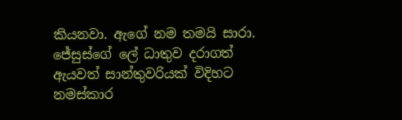කියනවා. ඇගේ නම තමයි සාරා. ජේසුස්ගේ ලේ ධාතුව දරාගත් ඇයවත් සාන්තුවරියක් විදිහට නමස්කාර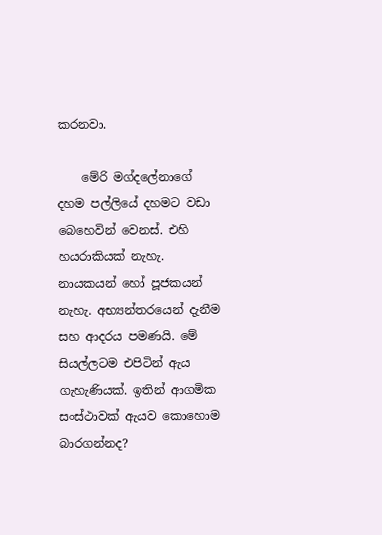කරනවා.

    මේරි මග්දලේනාගේ දහම පල්ලියේ දහමට වඩා බෙහෙවින් වෙනස්. එහි හයරාකියක් නැහැ. නායකයන් හෝ පූජකයන් නැහැ. අභ්‍යන්තරයෙන් දැනීම සහ ආදරය පමණයි. මේ සියල්ලටම එපිටින් ඇය ගැහැණියක්. ඉතින් ආගමික සංස්ථාවක් ඇයව කොහොම  බාරගන්නද?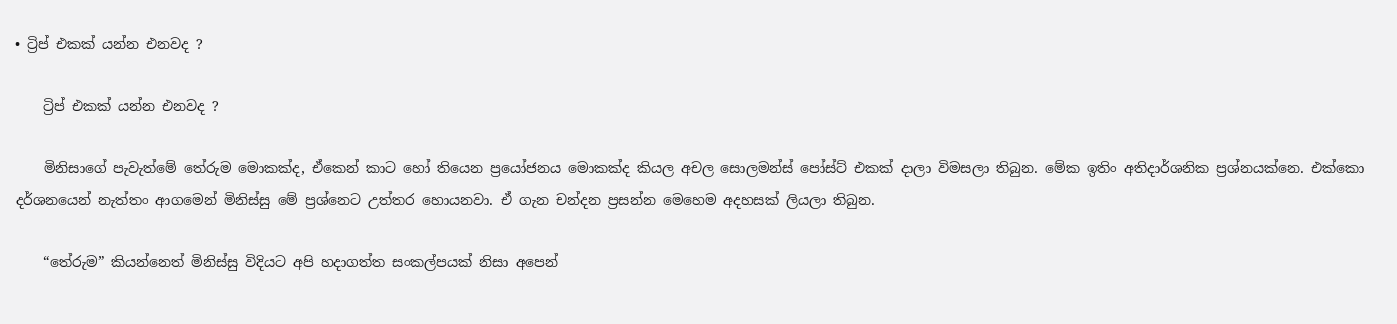• ට්‍රිප් එකක් යන්න එනවද ?

    ට්‍රිප් එකක් යන්න එනවද ?

    මිනිසාගේ පැවැත්මේ තේරුම මොකක්ද, ඒකෙන් කාට හෝ තියෙන ප්‍රයෝජනය මොකක්ද කියල අචල සොලමන්ස් පෝස්ට් එකක් දාලා විමසලා තිබුන. මේක ඉතිං අතිදාර්ශනික ප්‍රශ්නයක්නෙ. එක්කො දර්ශනයෙන් නැත්තං ආගමෙන් මිනිස්සු මේ ප්‍රශ්නෙට උත්තර හොයනවා. ඒ ගැන චන්දන ප්‍රසන්න මෙහෙම අදහසක් ලියලා තිබුන.

    “තේරුම” කියන්නෙත් මිනිස්සු විදියට අපි හදාගත්ත සංකල්පයක් නිසා අපෙන්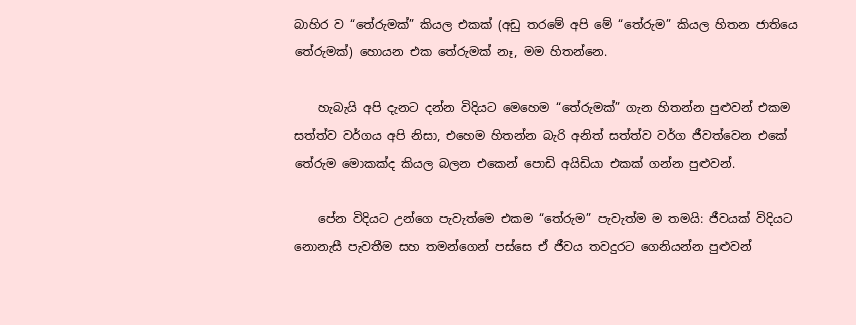බාහිර ව “තේරුමක්” කියල එකක් (අඩු තරමේ අපි මේ “තේරුම” කියල හිතන ජාතියෙ තේරුමක්) හොයන එක තේරුමක් නෑ, මම හිතන්නෙ.

    හැබැයි අපි දැනට දන්න විදියට මෙහෙම “තේරුමක්” ගැන හිතන්න පුළුවන් එකම සත්ත්ව වර්ගය අපි නිසා, එහෙම හිතන්න බැරි අනිත් සත්ත්ව වර්ග ජීවත්වෙන එකේ තේරුම මොකක්ද කියල බලන එකෙන් පොඩි අයිඩියා එකක් ගන්න පුළුවන්.

    පේන විදියට උන්ගෙ පැවැත්මෙ එකම “තේරුම” පැවැත්ම ම තමයි: ජීවයක් විදියට නොනැසී පැවතීම සහ තමන්ගෙන් පස්සෙ ඒ ජීවය තවදුරට ගෙනියන්න පුළුවන්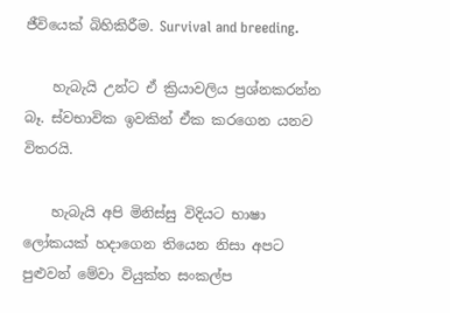ජීවියෙක් බිහිකිරීම. Survival and breeding.

    හැබැයි උන්ට ඒ ක්‍රියාවලිය ප්‍රශ්නකරන්න බෑ. ස්වභාවික ඉවකින් ඒක කරගෙන යනව විතරයි.

    හැබැයි අපි මිනිස්සු විදියට භාෂා ලෝකයක් හදාගෙන තියෙන නිසා අපට පුළුවන් මේවා වියුක්ත සංකල්ප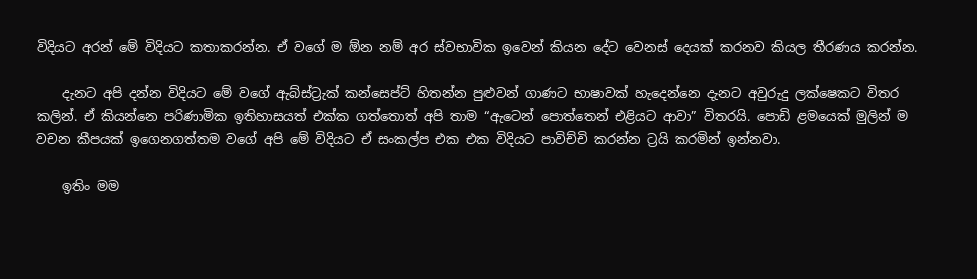විදියට අරන් මේ විදියට කතාකරන්න. ඒ වගේ ම ඕන නම් අර ස්වභාවික ඉවෙන් කියන දේට වෙනස් දෙයක් කරනව කියල තීරණය කරන්න.

    දැනට අපි දන්න විදියට මේ වගේ ඇබ්ස්ට්‍රැක් කන්සෙප්ට් හිතන්න පුළුවන් ගාණට භාෂාවක් හැදෙන්නෙ දැනට අවුරුදු ලක්ෂෙකට විතර කලින්. ඒ කියන්නෙ පරිණාමික ඉතිහාසයත් එක්ක ගත්තොත් අපි තාම “ඇටෙන් පොත්තෙන් එළියට ආවා” විතරයි. පොඩි ළමයෙක් මුලින් ම වචන කීපයක් ඉගෙනගත්තම වගේ අපි මේ විදියට ඒ සංකල්ප එක එක විදියට පාවිච්චි කරන්න ට්‍රයි කරමින් ඉන්නවා.

    ඉතිං මම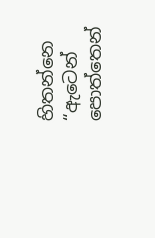හිතන්නෙ “ඇටෙන් පොත්තෙන්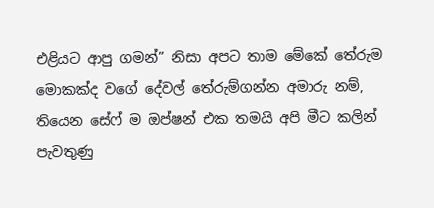එළියට ආපු ගමන්” නිසා අපට තාම මේකේ තේරුම මොකක්ද වගේ දේවල් තේරුම්ගන්න අමාරු නම්, තියෙන සේෆ් ම ඔප්ෂන් එක තමයි අපි මීට කලින් පැවතුණු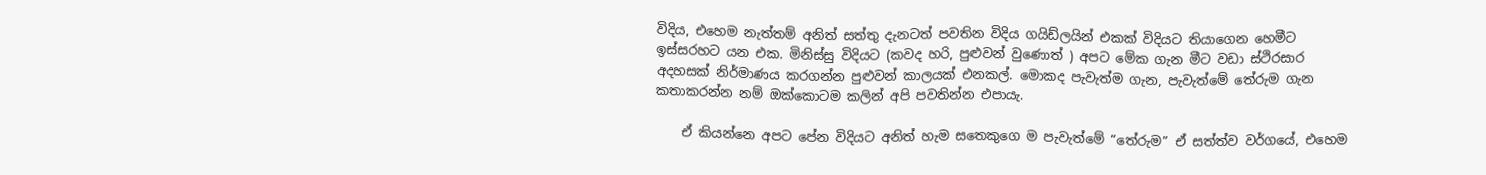විදිය, එහෙම නැත්තම් අනිත් සත්තු දැනටත් පවතින විදිය ගයිඩ්ලයින් එකක් විදියට තියාගෙන හෙමීට ඉස්සරහට යන එක. මිනිස්සු විදියට (කවද හරි, පුළුවන් වුණොත් ) අපට මේක ගැන මීට වඩා ස්ථිරසාර අදහසක් නිර්මාණය කරගන්න පුළුවන් කාලයක් එනකල්. මොකද පැවැත්ම ගැන, පැවැත්මේ තේරුම ගැන කතාකරන්න නම් ඔක්කොටම කලින් අපි පවතින්න එපායැ.

    ඒ කියන්නෙ අපට පේන විදියට අනිත් හැම සතෙකුගෙ ම පැවැත්මේ “තේරුම” ඒ සත්ත්ව වර්ගයේ, එහෙම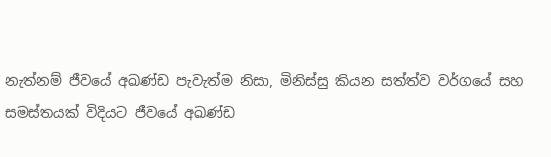නැත්නම් ජීවයේ අඛණ්ඩ පැවැත්ම නිසා, මිනිස්සු කියන සත්ත්ව වර්ගයේ සහ සමස්තයක් විදියට ජීවයේ අඛණ්ඩ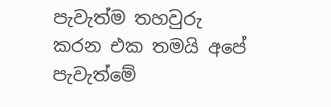පැවැත්ම තහවුරු කරන එක තමයි අපේ පැවැත්මේ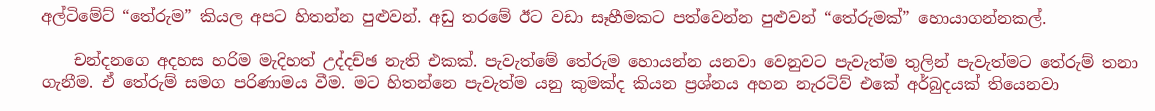අල්ටිමේට් “තේරුම” කියල අපට හිතන්න පුළුවන්. අඩු තරමේ ඊට වඩා සෑහීමකට පත්වෙන්න පුළුවන් “තේරුමක්” හොයාගන්නකල්.

    චන්දනගෙ අදහස හරිම මැදිහත් උද්දච්ඡ නැති එකක්. පැවැත්මේ තේරුම හොයන්න යනවා වෙනුවට පැවැත්ම තුලින් පැවැත්මට තේරුම් තනා ගැනීම. ඒ තේරුම් සමග පරිණාමය වීම. මට හිතන්නෙ පැවැත්ම යනු කුමක්ද කියන ප්‍රශ්නය අහන නැරටිව් එකේ අර්බුදයක් තියෙනවා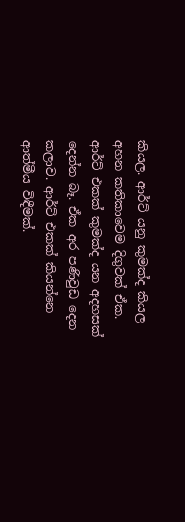කියල. ආර්ට් යනු කුමක්ද කියල අහන කතිකාවෙම දිගුවක් ඒක. ආර්ට් එකක් කුමක්ද යන අදහසක් දෙන්න බෑ. ඒක අර පණිවුඩ දෙන කලාව. ආර්ට් එකක් කියන්නෙ ආත්මීය විඳීමක්.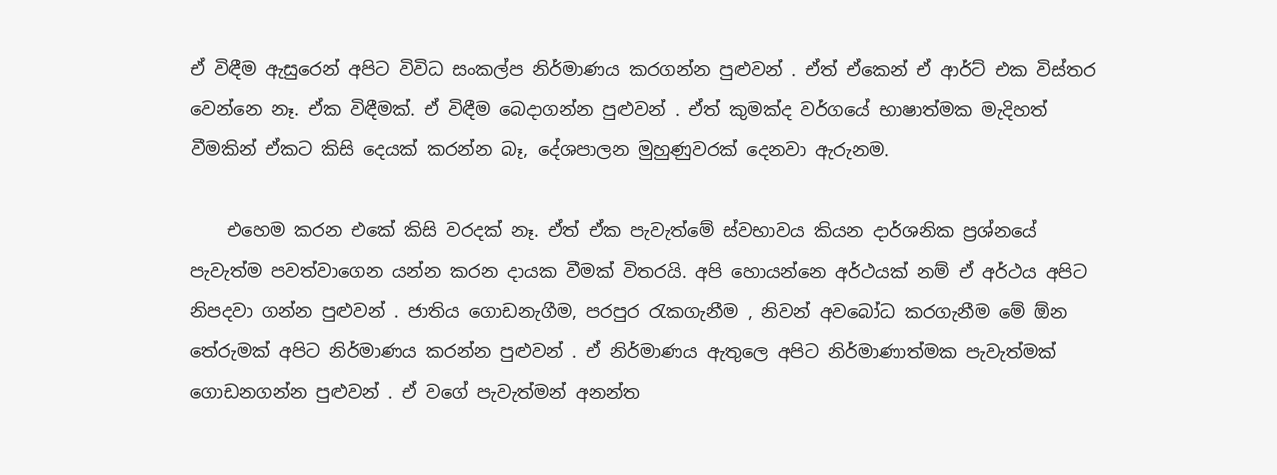ඒ විඳීම ඇසුරෙන් අපිට විවිධ සංකල්ප නිර්මාණය කරගන්න පුළුවන් . ඒත් ඒකෙන් ඒ ආර්ට් එක විස්තර වෙන්නෙ නෑ. ඒක විඳීමක්. ඒ විඳීම බෙදාගන්න පුළුවන් . ඒත් කුමක්ද වර්ගයේ භාෂාත්මක මැදිහත් වීමකින් ඒකට කිසි දෙයක් කරන්න බෑ, දේශපාලන මුහුණුවරක් දෙනවා ඇරුනම.

    එහෙම කරන එකේ කිසි වරදක් නෑ. ඒත් ඒක පැවැත්මේ ස්වභාවය කියන දාර්ශනික ප්‍රශ්නයේ පැවැත්ම පවත්වාගෙන යන්න කරන දායක වීමක් විතරයි. අපි හොයන්නෙ අර්ථයක් නම් ඒ අර්ථය අපිට නිපදවා ගන්න පුළුවන් . ජාතිය ගොඩනැගීම, පරපුර රැකගැනීම , නිවන් අවබෝධ කරගැනීම මේ ඕන තේරුමක් අපිට නිර්මාණය කරන්න පුළුවන් . ඒ නිර්මාණය ඇතුලෙ අපිට නිර්මාණාත්මක පැවැත්මක් ගොඩනගන්න පුළුවන් . ඒ වගේ පැවැත්මන් අනන්ත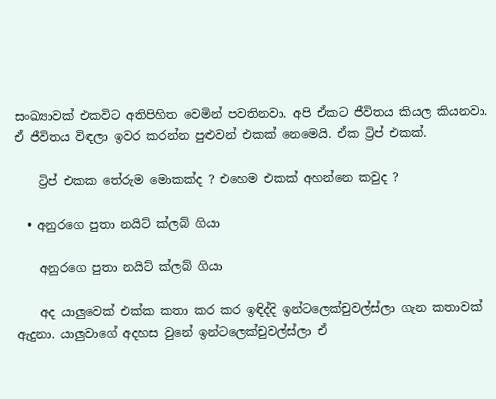සංඛ්‍යාවක් එකවිට අතිපිහිත වෙමින් පවතිනවා. අපි ඒකට ජීවිතය කියල කියනවා. ඒ ජීවිතය විඳලා ඉවර කරන්න පුළුවන් එකක් නෙමෙයි. ඒක ට්‍රිප් එකක්.

    ට්‍රිප් එකක තේරුම මොකක්ද ? එහෙම එකක් අහන්නෙ කවුද ?

  • අනුරගෙ පුතා නයිට් ක්ලබ් ගියා

    අනුරගෙ පුතා නයිට් ක්ලබ් ගියා

    අද යාලුවෙක් එක්ක කතා කර කර ඉඳිද්දි ඉන්ටලෙක්චුවල්ස්ලා ගැන කතාවක් ඇදුනා. යාලුවාගේ අදහස වුනේ ඉන්ටලෙක්චුවල්ස්ලා ඒ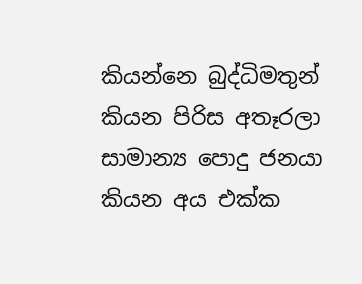කියන්නෙ බුද්ධිමතුන් කියන පිරිස අතෑරලා සාමාන්‍ය පොදු ජනයා කියන අය එක්ක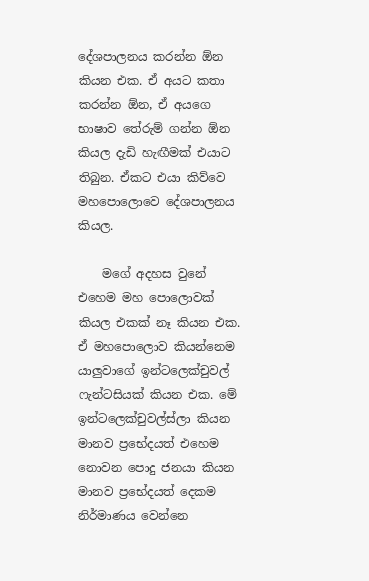දේශපාලනය කරන්න ඕන කියන එක. ඒ අයට කතා කරන්න ඕන, ඒ අයගෙ භාෂාව තේරුම් ගන්න ඕන කියල දැඩි හැඟීමක් එයාට තිබුන. ඒකට එයා කිව්වෙ මහපොලොවෙ දේශපාලනය කියල.

    මගේ අදහස වුනේ එහෙම මහ පොලොවක් කියල එකක් නෑ කියන එක. ඒ මහපොලොව කියන්නෙම යාලුවාගේ ඉන්ටලෙක්චුවල් ෆැන්ටසියක් කියන එක. මේ ඉන්ටලෙක්චුවල්ස්ලා කියන මානව ප්‍රභේදයත් එහෙම නොවන පොදු ජනයා කියන මානව ප්‍රභේදයත් දෙකම නිර්මාණය වෙන්නෙ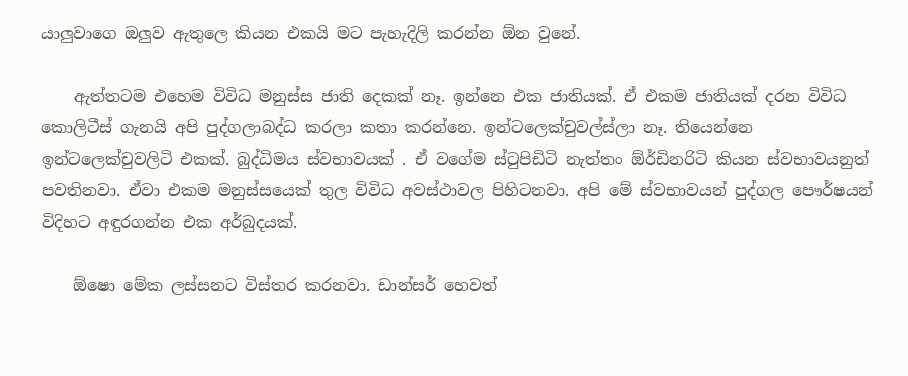යාලුවාගෙ ඔලුව ඇතුලෙ කියන එකයි මට පැහැදිලි කරන්න ඕන වුනේ.

    ඇත්තටම එහෙම විවිධ මනුස්ස ජාති දෙකක් නෑ. ඉන්නෙ එක ජාතියක්. ඒ එකම ජාතියක් දරන විවිධ කොලිටීස් ගැනයි අපි පුද්ගලාබද්ධ කරලා කතා කරන්නෙ. ඉන්ටලෙක්චුවල්ස්ලා නෑ. තියෙන්නෙ ඉන්ටලෙක්චුවලිටි එකක්. බුද්ධිමය ස්වභාවයක් . ඒ වගේම ස්ටුපිඩිටි නැත්තං ඕර්ඩිනරිටි කියන ස්වභාවයනුත් පවතිනවා. ඒවා එකම මනුස්සයෙක් තුල විවිධ අවස්ථාවල පිහිටනවා. අපි මේ ස්වභාවයන් පුද්ගල ‍පෞර්ෂයන් විදිහට අඳුරගන්න එක අර්බුදයක්.

    ඕෂො මේක ලස්සනට විස්තර කරනවා. ඩාන්සර් හෙවත්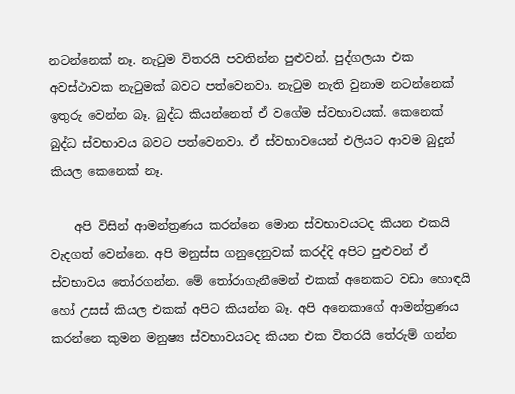නටන්නෙක් නෑ. නැටුම විතරයි පවතින්න පුළුවන්. පුද්ගලයා එක අවස්ථාවක නැටුමක් බවට පත්වෙනවා. නැටුම නැති වුනාම නටන්නෙක් ඉතුරු වෙන්න බෑ. බුද්ධ කියන්නෙත් ඒ වගේම ස්වභාවයක්. කෙනෙක් බුද්ධ ස්වභාවය බවට පත්වෙනවා. ඒ ස්වභාවයෙන් එලියට ආවම බුදුන් කියල කෙනෙක් නෑ.

    අපි විසින් ආමන්ත්‍රණය කරන්නෙ මොන ස්වභාවයටද කියන එකයි වැදගත් වෙන්නෙ. අපි මනුස්ස ගනුදෙනුවක් කරද්දි අපිට පුළුවන් ඒ ස්වභාවය තෝරගන්න. මේ තෝරාගැනීමෙන් එකක් අනෙකට වඩා හොඳයි හෝ උසස් කියල එකක් අපිට කියන්න බෑ. අපි අනෙකාගේ ආමන්ත්‍රණය කරන්නෙ කුමන මනුෂ්‍ය ස්වභාවයටද කියන එක විතරයි තේරුම් ගන්න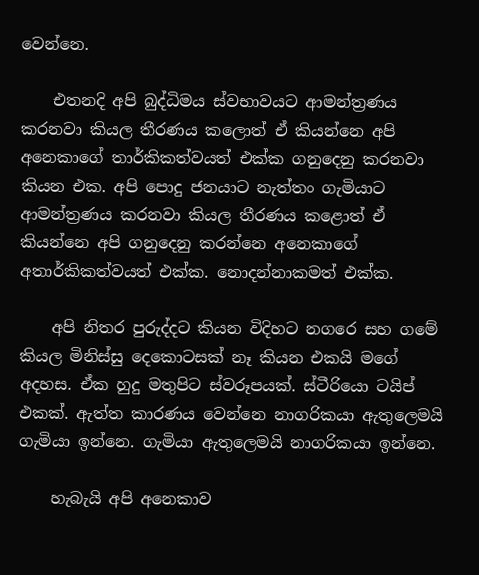වෙන්නෙ.

    එතනදි අපි බුද්ධිමය ස්වභාවයට ආමන්ත්‍රණය කරනවා කියල තීරණය කලොත් ඒ කියන්නෙ අපි අනෙකාගේ තාර්කිකත්වයත් එක්ක ගනුදෙනු කරනවා කියන එක. අපි පොදු ජනයාට නැත්තං ගැමියාට ආමන්ත්‍රණය කරනවා කියල තීරණය කළොත් ඒ කියන්නෙ අපි ගනුදෙනු කරන්නෙ අනෙකාගේ අතාර්කිකත්වයත් එක්ක. නොදන්නාකමත් එක්ක.

    අපි නිතර පුරුද්දට කියන විදිහට නගරෙ සහ ගමේ කියල මිනිස්සු දෙකෙ‍ාටසක් නෑ කියන එකයි මගේ අදහස. ඒක හුදු මතුපිට ස්වරූපයක්. ස්ටීරියො ටයිප් එකක්. ඇත්ත කාරණය වෙන්නෙ නාගරිකයා ඇතුලෙමයි ගැමියා ඉන්නෙ. ගැමියා ඇතුලෙමයි නාගරිකයා ඉන්නෙ.

    හැබැයි අපි අනෙකාව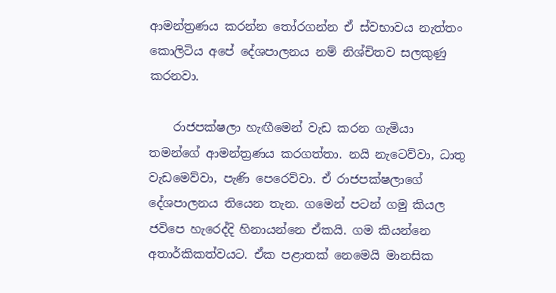ආමන්ත්‍රණය කරන්න තෝරගන්න ඒ ස්වභාවය නැත්තං කොලිටිය අපේ දේශපාලනය නම් නිශ්චිතව සලකුණු කරනවා.

    රාජපක්ෂලා හැඟීමෙන් වැඩ කරන ගැමියා තමන්ගේ ආමන්ත්‍රණය කරගත්තා. නයි නැටෙව්වා, ධාතු වැ‍ඩමෙව්වා, පැණි පෙරෙව්වා. ඒ රාජපක්ෂලාගේ දේශපාලනය තියෙන තැන. ගමෙන් පටන් ගමු කියල ජවිපෙ හැරෙද්දි හිනායන්නෙ ඒකයි. ගම කියන්නෙ අතාර්කිකත්වයට. ඒක පළාතක් නෙමෙයි මානසික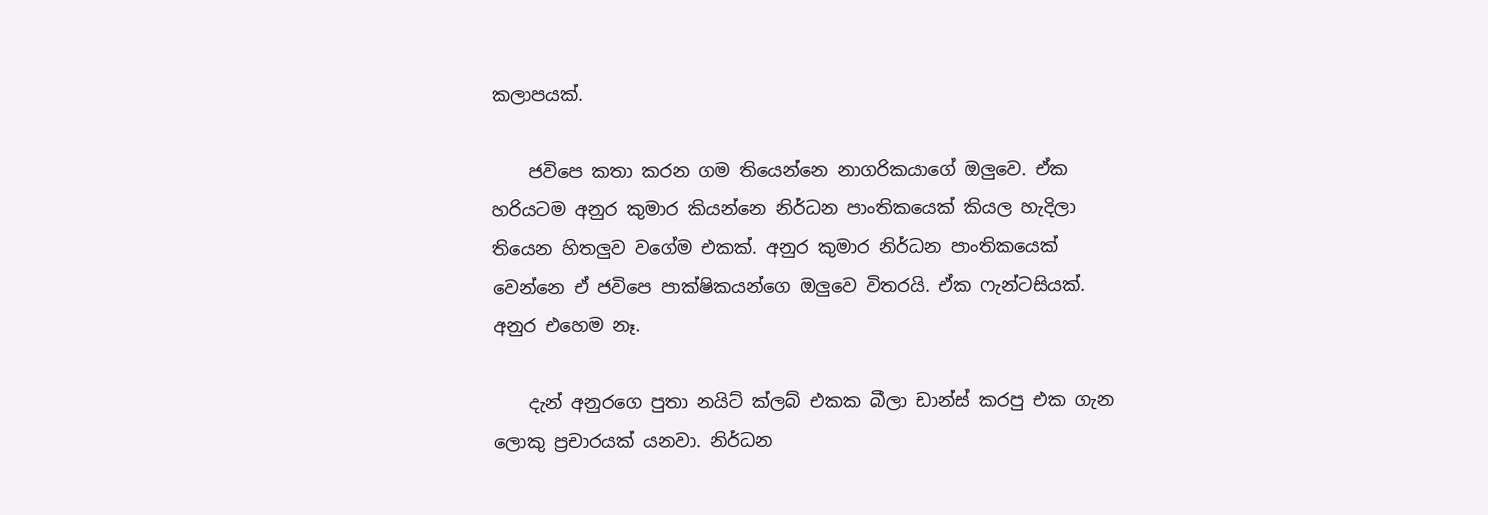කලාපයක්.

    ජවිපෙ කතා කරන ගම තියෙන්නෙ නාගරිකයාගේ ඔලුවෙ. ඒක හරියටම අනුර කුමාර කියන්නෙ නිර්ධන පාංතිකයෙක් කියල හැදිලා තියෙන හිතලුව වගේම එකක්. අනුර කුමාර නිර්ධන පාංතිකයෙක් වෙන්නෙ ඒ ජවිපෙ පාක්ෂිකයන්ගෙ ඔලුවෙ විතරයි. ඒක ෆැන්ටසියක්. අනුර එහෙම නෑ.

    දැන් අනුරගෙ පුතා නයිට් ක්ලබ් එකක බීලා ඩාන්ස් කරපු එක ගැන ලොකු ප්‍රචාරයක් යනවා. නිර්ධන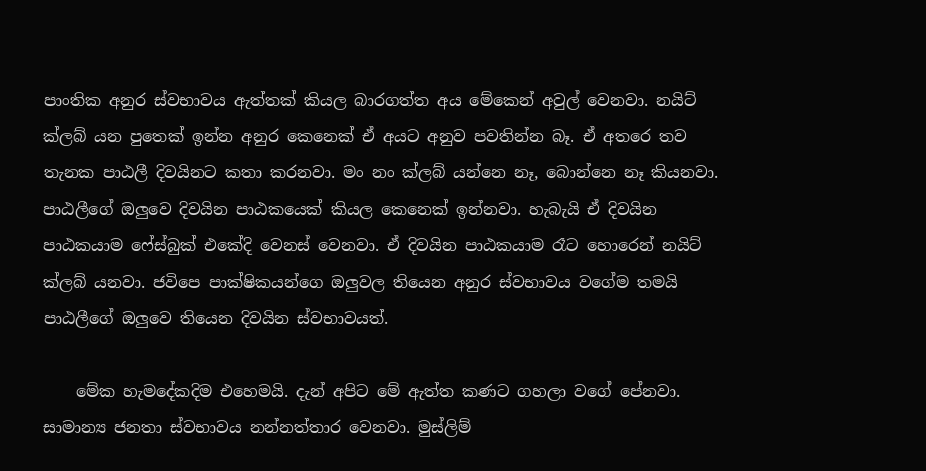පාංතික අනුර ස්වභාවය ඇත්තක් කියල බාරගත්ත අය මේකෙන් අවුල් වෙනවා. නයිට් ක්ලබ් යන පුතෙක් ඉන්න අනුර කෙනෙක් ඒ අයට අනුව පවතින්න බෑ. ඒ අතරෙ තව තැනක පාඨලී දිවයිනට කතා කරනවා. මං නං ක්ලබ් යන්නෙ නෑ, බොන්නෙ නෑ කියනවා. පාඨලීගේ ඔලුවෙ දිවයින පාඨකයෙක් කියල කෙනෙක් ඉන්නවා. හැබැයි ඒ දිවයින පාඨකයාම ෆේස්බුක් එකේදි වෙනස් වෙනවා. ඒ දිවයින පාඨකයාම රෑට හොරෙන් නයිට් ක්ලබ් යනවා. ජවිපෙ පාක්ෂිකයන්ගෙ ඔලුවල තියෙන අනුර ස්වභාවය වගේම තමයි පාඨලීගේ ඔලුවෙ තියෙන දිවයින ස්වභාවයත්.

    මේක හැමදේකදිම එහෙමයි. දැන් අපිට මේ ඇත්ත කණට ගහලා වගේ පේනවා. සාමාන්‍ය ජනතා ස්වභාවය නන්නත්තාර වෙනවා. මුස්ලිම්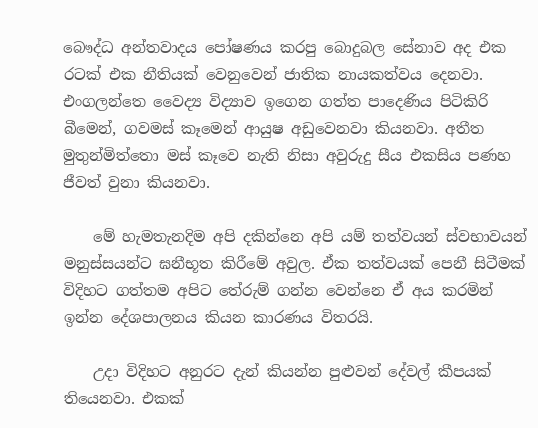බෞද්ධ අන්තවාදය පෝෂණය කරපු බොදුබල සේනාව අද එක රටක් එක නීතියක් වෙනුවෙන් ජාතික නායකත්වය දෙනවා. එංගලන්තෙ වෛද්‍ය විද්‍යාව ඉගෙන ගත්ත පාදෙණිය පිටිකිරි බීමෙන්, ගවමස් කෑමෙන් ආයුෂ අඩුවෙනවා කියනවා. අතීත මුතුන්මිත්තො මස් කෑවෙ නැති නිසා අවුරුදු සීය එකසිය පණහ ජීවත් වුනා කියනවා.

    මේ හැමතැනදිම අපි දකින්නෙ අපි යම් තත්වයන් ස්වභාවයන් මනුස්සයන්ට ඝනීභූත කිරීමේ අවුල. ඒක තත්වයක් පෙනී සිටීමක් විදිහට ගත්තම අපිට තේරුම් ගන්න වෙන්නෙ ඒ අය කරමින් ඉන්න දේශපාලනය කියන කාරණය විතරයි.

    උදා විදිහට අනුරට දැන් කියන්න පුළුවන් දේවල් කීපයක් තියෙනවා. එකක්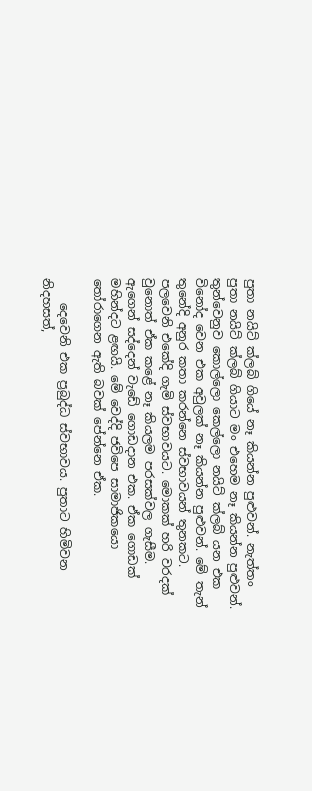පුතා නයිට් ක්ලබ් ගියේ නෑ කියන්න පුළුවන්. නැත්තං පුතා නයිට් ක්ලබ් ගියාට මං එහෙම නෑ කියන්න පුළුවන්. තුන්වෙනුව කොල්ලො කෙල්ලො නයිට් ක්ලබ් යන එක විනෝද වෙන එක අවුලක් නෑ කියන්න පුළුවන්. මේ තැන් තුනේදි අනුර කතා කරන්නෙ ස්වභාවයන් තුනකට. පලවෙනි එකේදි ගැමි ස්වභාවයට. මොකක් හරි වරදක් වුනොත් ඒක කළේ නෑ කියලම පරසක්වල ගැසීම. ඇගෙන් සද්දෙන් වැඩේ ගොඩදාන එක. ඒක ගොඩක් මහින්දට ළඟයි. මේ වෙද්දි ජවිපෙ සාමාජිකයො තෝරාගෙන ඇති බවක් පේන්නෙ ඒක.

    දෙවෙනි එක ප්‍රබුද්ධ ස්වභාවය. පුතාට හිමිවන නිදහසත්,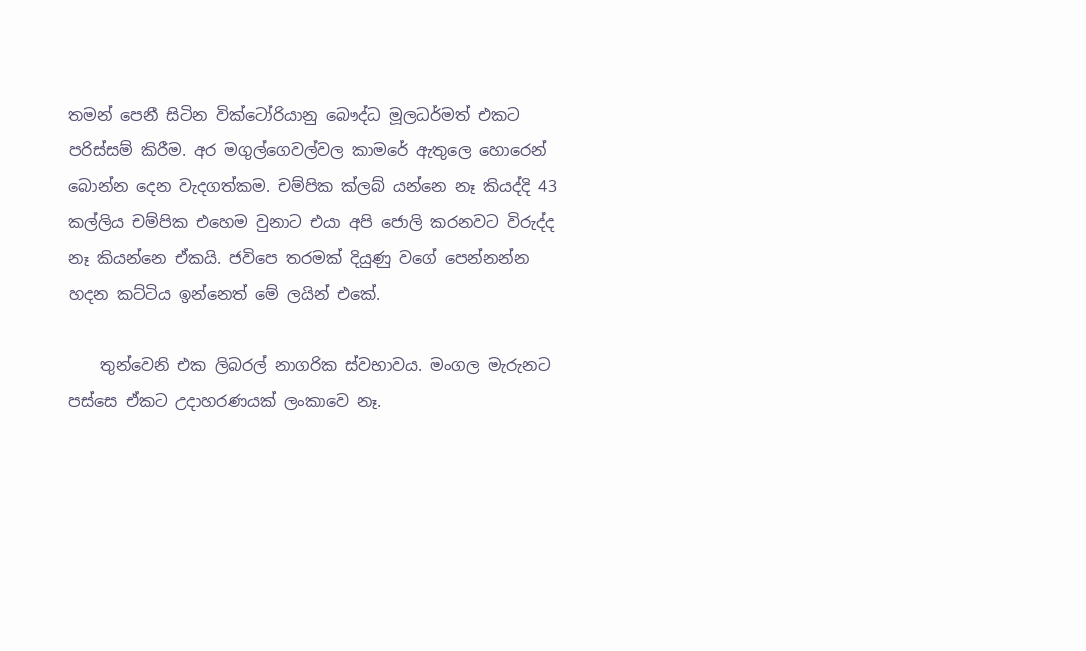තමන් පෙනී සිටින වික්ටෝරියානු බෞද්ධ මූලධර්මත් එකට පරිස්සම් කිරීම. අර මගුල්ගෙවල්වල කාමරේ ඇතුලෙ හොරෙන් බොන්න දෙන වැදගත්කම. චම්පික ක්ලබ් යන්නෙ නෑ කියද්දි 43 කල්ලිය චම්පික එහෙම වුනාට එයා අපි ජොලි කරනවට විරුද්ද නෑ කියන්නෙ ඒකයි. ජවිපෙ තරමක් දියුණු වගේ පෙන්නන්න හදන කට්ටිය ඉන්නෙත් මේ ලයින් එකේ.

    තුන්වෙනි එක ලිබරල් නාගරික ස්වභාවය. මංගල මැරුනට පස්සෙ ඒකට උදාහරණයක් ලංකාවෙ නෑ.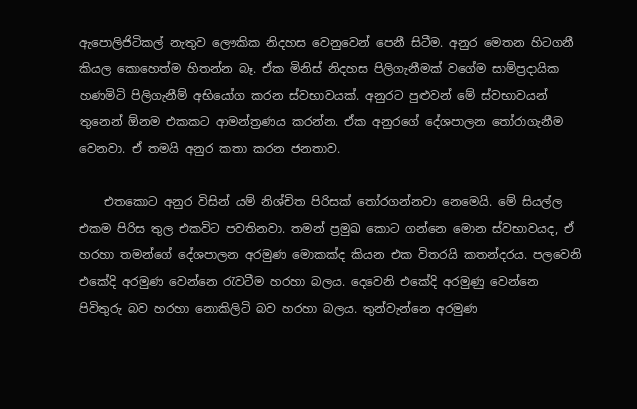ඇපොලිජිටිකල් නැතුව ලෞකික නිදහස වෙනුවෙන් පෙනී සිටීම. අනුර මෙතන හිටගනී කියල කොහෙත්ම හිතන්න බෑ. ඒක මිනිස් නිදහස පිලිගැනීමක් වගේම සාම්ප්‍රදායික හණමිටි පිලිගැනීම් අභියෝග කරන ස්වභාවයක්. අනුරට පුළුවන් මේ ස්වභාවයන් තුනෙන් ඕනම එකකට ආමන්ත්‍රණය කරන්න. ඒක අනුරගේ දේශපාලන තෝරාගැනීම වෙනවා. ඒ තමයි අනුර කතා කරන ජනතාව.

    එතකොට අනුර විසින් යම් නිශ්චිත පිරිසක් තෝරගන්නවා නෙමෙයි. මේ සියල්ල එකම පිරිස තුල එකවිට පවතිනවා. තමන් ප්‍රමුඛ කොට ගන්නෙ මොන ස්වභාවයද, ඒ හරහා තමන්ගේ දේශපාලන අරමුණ මොකක්ද කියන එක විතරයි කතන්දරය. පලවෙනි එ‍කේදි අරමුණ වෙන්නෙ රැවටීම හරහා බලය. දෙවෙනි එකේදි අරමුණු වෙන්නෙ පිවිතුරු බව හරහා නොකිලිටි බව හරහා බලය. තුන්වැන්නෙ අරමුණ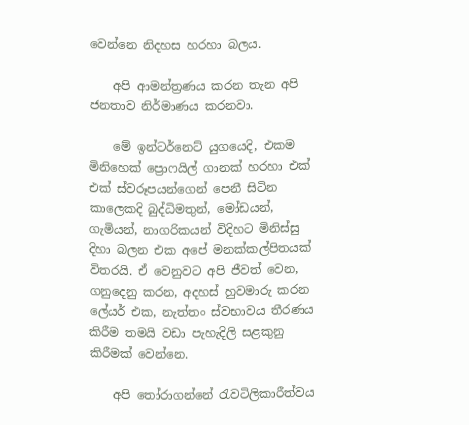වෙන්නෙ නිදහස හරහා බලය.

    අපි ආමන්ත්‍රණය කරන තැන අපි ජනතාව නිර්මාණය කරනවා.

    මේ ඉන්ටර්නෙට් යුගයෙදි, එකම මිනිහෙක් ප්‍රොෆයිල් ගානක් හරහා එක් එක් ස්වරූපයන්ගෙන් පෙනී සිටින කාලෙකදි බුද්ධිමතුන්, මෝඩයන්, ගැමියන්, නාගරිකයන් විදිහට මිනිස්සු දිහා බලන එක අපේ මනක්කල්පිතයක් විතරයි. ඒ වෙනුවට අපි ජීවත් වෙන, ගනුදෙනු කරන, අදහස් හුවමාරු කරන ලේයර් එක, නැත්තං ස්වභාවය තීරණය කිරීම තමයි වඩා පැහැදිලි සළකුනු කිරීමක් වෙන්නෙ.

    අපි තෝරාගන්නේ රැවටිලිකාරීත්වය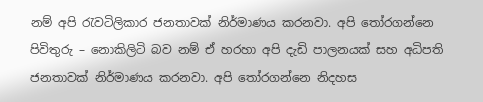නම් අපි රැවටිලිකාර ජනතාවක් නිර්මාණය කරනවා. අපි තෝරගන්නෙ පිවිතුරු – නොකිලිටි බව නම් ඒ හරහා අපි දැඩි පාලනයක් සහ අධිපති ජනතාවක් නිර්මාණය කරනවා. අපි තෝරගන්නෙ නිදහස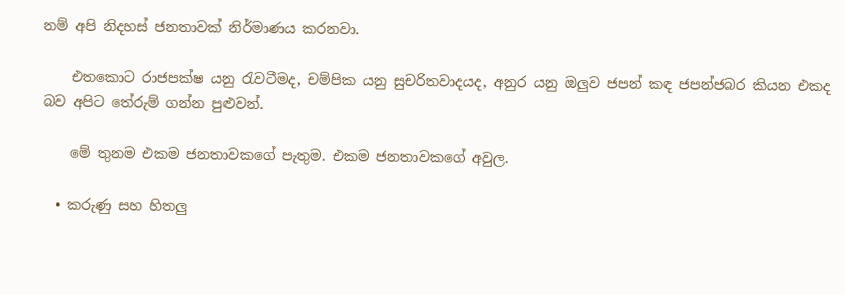නම් අපි නිදහස් ජනතාවක් නිර්මාණය කරනවා.

    එතකොට රාජපක්ෂ යනු රැවටීමද, චම්පික යනු සුචරිතවාදයද, අනුර යනු ඔලුව ජපන් කඳ ජපන්ජබර කියන එකද බව අපිට තේරුම් ගන්න පුළුවන්.

    මේ තුනම එකම ජනතාවකගේ පැතුම. එකම ජනතාවකගේ අවුල.

  • කරුණු සහ හිතලු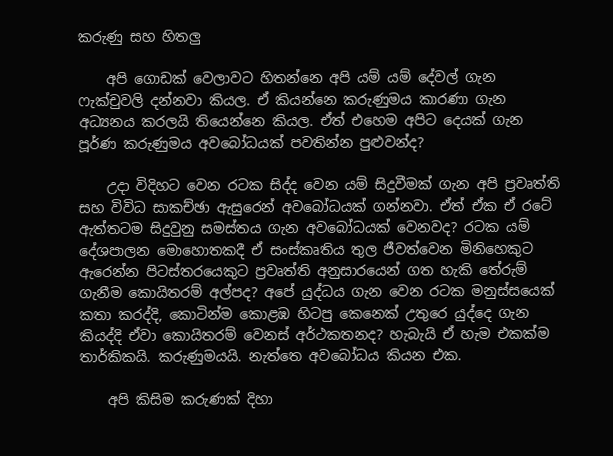කරුණු සහ හිතලු

    අපි ගොඩක් වෙලාවට හිතන්නෙ අපි යම් යම් දේවල් ගැන ෆැක්චුවලි දන්නවා කියල. ඒ කියන්නෙ කරුණුමය කාරණා ගැන අධ්‍යනය කරලයි තියෙන්නෙ කියල. ඒත් එහෙම අපිට දෙයක් ගැන පූර්ණ කරුණුමය අවබෝධයක් පවතින්න පුළුවන්ද?

    උදා විදිහට වෙන රටක සිද්ද වෙන යම් සිදුවීමක් ගැන අපි ප්‍රවෘත්ති සහ විවිධ සාකච්ඡා ඇසුරෙන් අවබෝධයක් ගන්නවා. ඒත් ඒක ඒ රටේ ඇත්තටම සිදුවුනු සමස්තය ගැන අවබෝධයක් වෙනවද? රටක යම් දේශපාලන මොහොතකදී ඒ සංස්කෘතිය තුල ජීවත්වෙන මිනිහෙකුට ඇරෙන්න පිටස්තරයෙකුට ප්‍රවෘත්ති අනුසාරයෙන් ගත හැකි තේරුම් ගැනීම කොයිතරම් අල්පද? අපේ යුද්ධය ගැන වෙන රටක මනුස්සයෙක් කතා කරද්දි, කොටින්ම කොළඹ හිටපු කෙනෙක් උතුරෙ යුද්දෙ ගැන කියද්දි ඒවා කොයිතරම් වෙනස් අර්ථකතනද? හැබැයි ඒ හැම එකක්ම තාර්කිකයි. කරුණුමයයි. නැත්තෙ අවබෝධය කියන එක.

    අපි කිසිම කරුණක් දිහා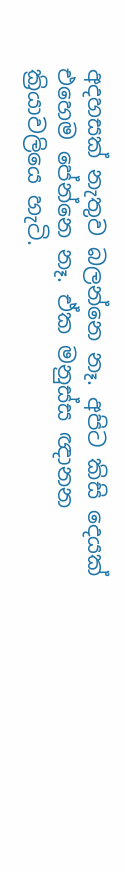අදහසක් නැතුව බලන්නෙ නෑ. අපිට කිසි දෙයක් එහෙම පේන්නෙ නෑ. ඒක මනුස්ස ඥානන ක්‍රියාවලියෙ හැටි.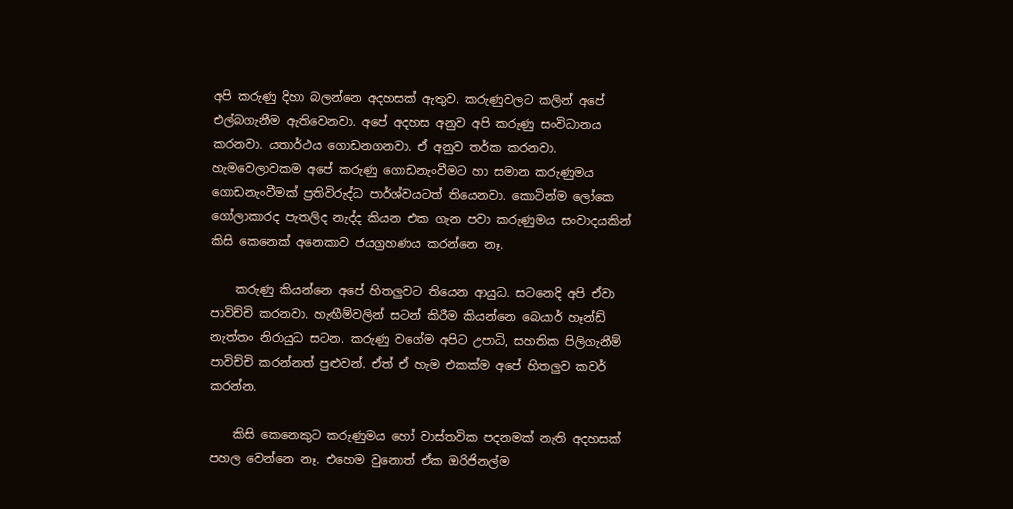අපි කරුණු දිහා බලන්නෙ අදහසක් ඇතුව. කරුණුවලට කලින් අපේ එල්බගැනීම ඇතිවෙනවා. අපේ අදහස අනුව අපි කරුණු සංවිධානය කරනවා. යතාර්ථය ගොඩනගනවා. ඒ අනුව තර්ක කරනවා. හැමවෙලාවකම අපේ කරුණු ගොඩනැංවීමට හා සමාන කරුණුමය ගොඩනැංවීමක් ප්‍රතිවිරුද්ධ පාර්ශ්වයටත් තියෙනවා. කොටින්ම ලෝකෙ ගෝලාකාරද පැතලිද නැද්ද කියන එක ගැන පවා කරුණුමය සංවාදයකින් කිසි කෙනෙක් අනෙකාව ජයග්‍රහණය කරන්නෙ නෑ.

    කරුණු කියන්නෙ අපේ හිතලුවට තියෙන ආයුධ. සටනෙදි අපි ඒවා පාවිච්චි කරනවා. හැඟීම්වලින් සටන් කිරීම කියන්නෙ බෙයාර් හෑන්ඩ් නැත්තං නිරායුධ සටන. කරුණු වගේම අපිට උපාධි, සහතික පිලිගැනීම් පාවිච්චි කරන්නත් පුළුවන්. ඒත් ඒ හැම එකක්ම අපේ හිතලුව කවර් කරන්න.

    කිසි කෙනෙකුට කරුණුමය හෝ වාස්තවික පදනමක් නැති අදහසක් පහල වෙන්නෙ නෑ. එහෙම වුනොත් ඒක ඔරිජිනල්ම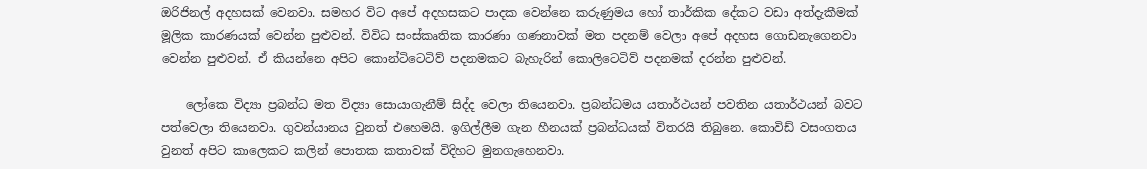ඔරිජිනල් අදහසක් වෙනවා. සමහර විට අපේ අදහසකට පාදක වෙන්නෙ කරුණුමය හෝ තාර්කික දේකට වඩා අත්දැකීමක් මූලික කාරණයක් වෙන්න පුළුවන්. විවිධ සංස්කෘතික කාරණා ගණනාවක් මත පදනම් වෙලා අපේ අදහස ගොඩනැ‍ගෙනවා වෙන්න පුළුවන්. ඒ කියන්නෙ අපිට කොන්ටිටෙටිව් පදනමකට බැහැරින් කොලිටෙටිව් පදනමක් දරන්න පුළුවන්.

    ලෝකෙ විද්‍යා ප්‍රබන්ධ මත විද්‍යා සොයාගැනීම් සිද්ද වෙලා තියෙනවා. ප්‍රබන්ධමය යතාර්ථයන් පවතින යතාර්ථයන් බවට පත්වෙලා තියෙනවා. ගුවන්යානය වුනත් එහෙමයි. ඉගිල්ලීම ගැන හීනයක් ප්‍රබන්ධයක් විතරයි තිබුනෙ. කොවිඩ් වසංගතය වුනත් අපිට කාලෙකට කලින් පොතක කතාවක් විදිහට මුනගැහෙනවා.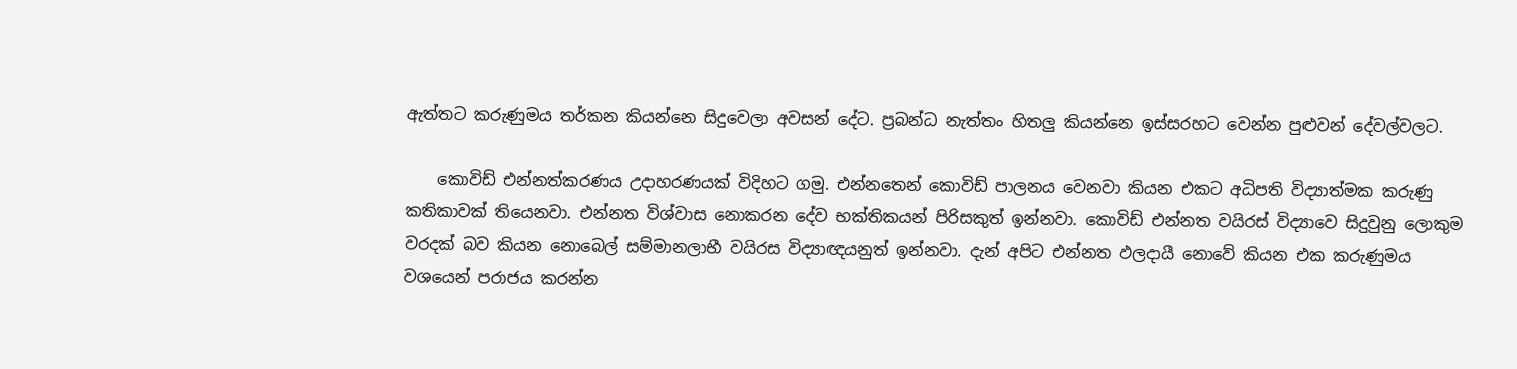ඇත්තට කරුණුමය තර්කන කියන්නෙ සිදුවෙලා අවසන් දේට. ප්‍රබන්ධ නැත්තං හිතලු කියන්නෙ ඉස්සරහට වෙන්න පුළුවන් දේවල්වලට.

    කොවිඩ් එන්නත්කරණය උදාහරණයක් විදිහට ගමු. එන්නතෙන් කොවිඩ් පාලනය වෙනවා කියන එකට අධිපති විද්‍යාත්මක කරුණු කතිකාවක් තියෙනවා. එන්නත විශ්වාස නොකරන දේව භක්තිකයන් පිරිසකුත් ඉන්නවා. කොවිඩ් එන්නත වයිරස් විද්‍යාවෙ සිදුවුනු ලොකුම වරදක් බව කියන නොබෙල් සම්මානලාභී වයිරස විද්‍යාඥයනුත් ඉන්නවා. දැන් අපිට එන්නත ඵලදායී නොවේ කියන එක කරුණුමය වශයෙන් පරාජය කරන්න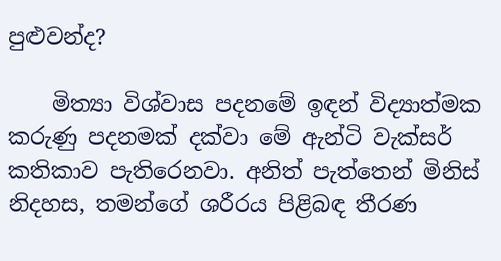පුළුවන්ද?

    මිත්‍යා විශ්වාස පදනමේ ඉඳන් විද්‍යාත්මක කරුණු පදනමක් දක්වා මේ ඇන්ටි වැක්සර් කතිකාව පැතිරෙනවා. අනිත් පැත්තෙන් මිනිස් නිදහස, තමන්ගේ ශරීරය පිළිබඳ තීරණ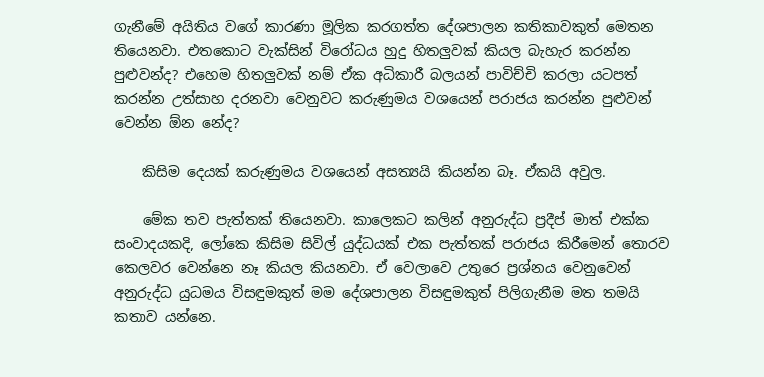ගැනීමේ අයිතිය වගේ කාරණා මූලික කරගත්ත දේශපාලන කතිකාවකුත් මෙතන තියෙනවා. එතකොට වැක්සින් විරෝධය හුදු හිතලුවක් කියල බැහැර කරන්න පුළුවන්ද? එහෙම හිතලුවක් නම් ඒක අධිකාරී බලයන් පාවිච්චි කරලා යටපත් කරන්න උත්සාහ දරනවා වෙනුවට කරුණුමය වශයෙන් පරාජය කරන්න පුළුවන් වෙන්න ඕන නේද?

    කිසිම දෙයක් කරුණුමය වශයෙන් අසත්‍යයි කියන්න බෑ. ඒකයි අවුල.

    මේක තව පැත්තක් තියෙනවා. කාලෙකට කලින් අනුරුද්ධ ප්‍රදීප් මාත් එක්ක සංවාදයකදි, ලෝකෙ කිසිම සිවිල් යුද්ධයක් එක පැත්තක් පරාජය කිරීමෙන් තොරව කෙලවර වෙන්නෙ නෑ කියල කියනවා. ඒ වෙලාවෙ උතුරෙ ප්‍රශ්නය වෙනුවෙන් අනුරුද්ධ යුධමය විසඳුමකුත් මම දේශපාලන විසඳුමකුත් පිලිගැනීම මත තමයි කතාව යන්නෙ.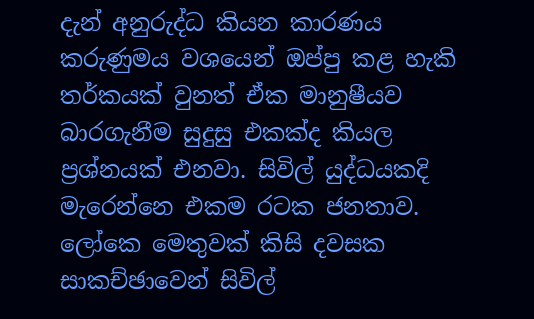දැන් අනුරුද්ධ කියන කාරණය කරුණුමය වශයෙන් ඔප්පු කළ හැකි තර්කයක් වුනත් ඒක මානුෂීයව බාරගැනීම සුදුසු එකක්ද කියල ප්‍රශ්නයක් එනවා. සිවිල් යුද්ධයකදි මැරෙන්නෙ එකම රටක ජනතාව. ලෝකෙ මෙතුවක් කිසි දවසක සාකච්ඡාවෙන් සිවිල්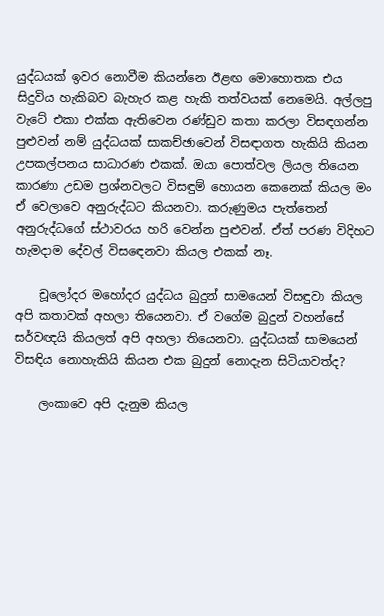යුද්ධයක් ඉවර නොවීම කියන්නෙ ඊළඟ මොහොතක එය සිදුවිය හැකිබව බැහැර කළ හැකි තත්වයක් නෙමෙයි. අල්ලපු වැටේ එකා එක්ක ඇතිවෙන රණ්ඩුව කතා කරලා විසඳගන්න පුළුවන් නම් යුද්ධයක් සාකච්ඡාවෙන් විසඳාගත හැකියි කියන උපකල්පනය සාධාරණ එකක්. ඔයා පොත්වල ලියල තියෙන කාරණා උඩම ප්‍රශ්නවලට විසඳුම් හොයන කෙනෙක් කියල මං ඒ වෙලාවෙ අනුරුද්ධට කියනවා. කරුණුමය පැත්තෙන් අනුරුද්ධගේ ස්ථාවරය හරි වෙන්න පුළුවන්. ඒත් පරණ විදිහට හැමදාම දේවල් විස‍ඳ‍ෙනවා කියල එකක් නෑ.

    චූලෝදර මහෝදර යුද්ධය බුදුන් සාමයෙන් විසඳුවා කියල අපි කතාවක් අහලා තියෙනවා. ඒ වගේම බුදුන් වහන්සේ සර්වඥයි කියලත් අපි අහලා තියෙනවා. යුද්ධයක් සාමයෙන් විසඳිය නොහැකියි කියන එක බුදුන් නොදැන සිටියාවත්ද?

    ලංකාවෙ අපි දැනුම කියල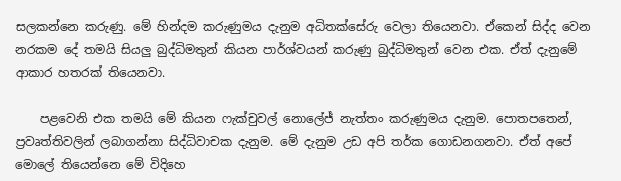සලකන්නෙ කරුණු. මේ හින්දම කරුණුමය දැනුම අධිතක්සේරු වෙලා තියෙනවා. ඒකෙන් සිද්ද වෙන නරකම දේ තමයි සියලු බුද්ධිමතුන් කියන පාර්ශ්වයන් කරුණු බුද්ධිමතුන් වෙන එක. ඒත් දැනුමේ ආකාර හතරක් තියෙනවා.

    පළවෙනි එක තමයි මේ කියන ෆැක්චුවල් නොලේජ් නැත්තං කරුණුමය දැනුම. පොතපතෙන්, ප්‍රවෘත්තිවලින් ලබාගන්නා සිද්ධිවාචක දැනුම. මේ දැනුම උඩ අපි තර්ක ගොඩනගනවා. ඒත් අපේ මොලේ තියෙන්නෙ ‍මේ විදිහෙ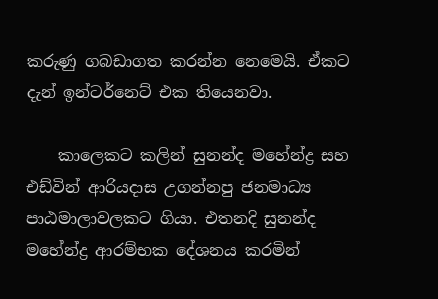කරුණු ගබඩාගත කරන්න නෙමෙයි. ඒකට දැන් ඉන්ටර්නෙට් එක තියෙනවා.

    කාලෙකට කලින් සුනන්ද මහේන්ද්‍ර සහ එඩ්වින් ආරියදාස උගන්නපු ජනමාධ්‍ය පාඨමාලාවලකට ගියා. එතනදි සුනන්ද මහේන්ද්‍ර ආරම්භක දේශනය කරමින්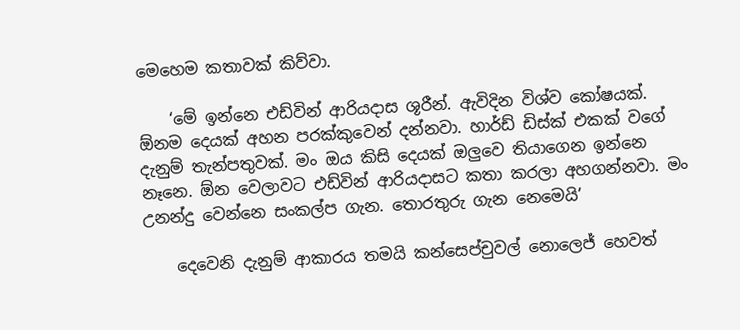මෙහෙම කතාවක් කිව්වා.

    ‘මේ ඉන්නෙ එඩ්වින් ආරියදාස ශූරීන්. ඇවිදින විශ්ව කෝෂයක්. ඕනම දෙයක් අහන පරක්කුවෙන් දන්නවා. හාර්ඩ් ඩිස්ක් එකක් වගේ දැනුම් තැන්පතුවක්. මං ඔය කිසි දෙයක් ඔලුවෙ තියාගෙන ඉන්නෙ නෑනෙ. ඕන වෙලාවට එඩ්වින් ආරියදාසට කතා කරලා අහගන්නවා. මං උනන්දු වෙන්නෙ සංකල්ප ගැන. තොරතුරු ගැන නෙමෙයි’

    දෙවෙනි දැනුම් ආකාරය තමයි කන්සෙප්චුවල් නොලෙජ් හෙවත්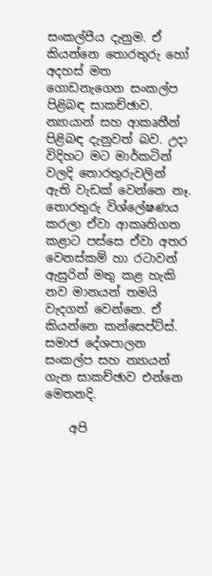සංකල්පීය දැනුම. ඒ කියන්නෙ තොරතුරු හෝ අදහස් මත ගොඩනැගෙන සංකල්ප පිළිබඳ සාකච්ඡාව. න්‍යායාන් සහ ආකෘතීන් පිළිබඳ දැනුවත් බව. උදා විදිහට මට මාර්කටින් වලදි ‍තොරතුරුවලින් ඇති වැඩක් වෙන්නෙ නෑ. තොරතුරු විශ්ලේෂණය කරලා ඒවා ආකෘතිගත කළාට පස්සෙ ඒවා අතර වෙනස්කම් හා රටාවන් ඇසුරින් මතු කළ හැකි නව මානයන් තමයි වැදගත් වෙන්නෙ. ඒ කියන්නෙ කන්සෙප්ට්ස්. සමාජ දේශපාලන සංකල්ප සහ න්‍යායන් ගැන සාකච්ඡාව එන්නෙ මෙතනදි.

    අපි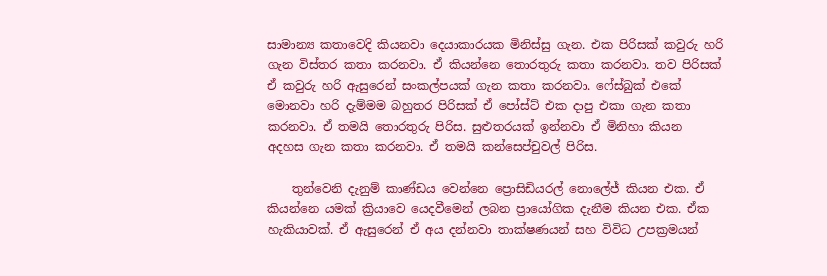සාමාන්‍ය කතාවෙදි කියනවා දෙයාකාරයක මිනිස්සු ගැන. එක පිරිසක් කවුරු හරි ගැන විස්තර කතා කරනවා. ඒ කියන්නෙ තොරතුරු කතා කරනවා. තව පිරිසක් ඒ කවුරු හරි ඇසුරෙන් සංකල්පයක් ගැන කතා කරනවා. ෆේස්බුක් එකේ මොනවා හරි දැම්මම බහුතර පිරිසක් ඒ පෝස්ට් එක දාපු එකා ගැන කතා කරනවා. ඒ තමයි තොරතුරු පිරිස. සුළුතරයක් ඉන්නවා ඒ මිනිහා කියන අදහස ගැන කතා කරනවා. ඒ තමයි කන්සෙප්චුවල් පිරිස.

    තුන්වෙනි දැනුම් කාණ්ඩය වෙන්නෙ ප්‍රොසිඩියරල් නොලේජ් කියන එක. ඒ කියන්නෙ යමක් ක්‍රියාවෙ යෙදවීමෙන් ලබන ප්‍රායෝගික දැනීම කියන එක. ඒක හැකියාවක්. ඒ ඇසුරෙන් ඒ අය දන්නවා තාක්ෂණයන් සහ විවිධ උපක්‍රමයන්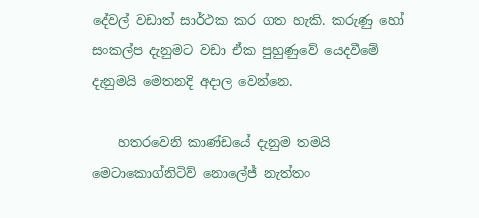දේවල් වඩාත් සාර්ථක කර ගත හැකි. කරුණු හෝ සංකල්ප දැනුමට වඩා ඒක පුහුණුවේ යෙදවීමේ දැනුමයි මෙතනදි අදාල වෙන්නෙ.

    හතරවෙනි කාණ්ඩයේ දැනුම තමයි මෙටාකොග්නිටිව් නොලේජ් නැත්තං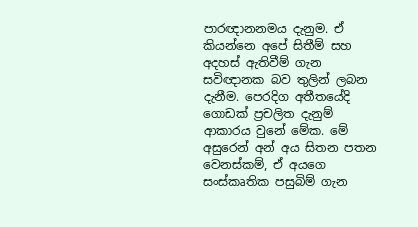පාරඥානනමය දැනුම. ඒ කියන්නෙ අපේ සිතීම් සහ අදහස් ඇතිවීම් ගැන සවිඥානක බව තුලින් ලබන දැනීම. පෙරදිග අතීතයේදි ගොඩක් ප්‍රචලිත දැනුම් ආකාරය වුනේ මේක. මේ අසුරෙන් අන් අය සිතන පතන වෙනස්කම්, ඒ අයගෙ සංස්කෘතික පසුබිම් ගැන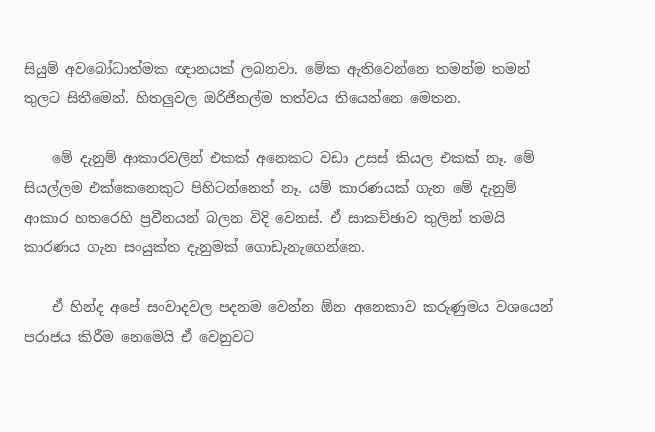සියුම් අවබෝධාත්මක ඥානයක් ලබනවා. මේක ඇතිවෙන්නෙ තමන්ම තමන් තුලට සිතීමෙන්. හිතලුවල ඔරිජිනල්ම තත්වය තියෙන්නෙ මෙතන.

    මේ දැනුම් ආකාරවලින් එකක් අනෙකට වඩා උසස් කියල එකක් නෑ. මේ සියල්ලම එක්කෙනෙකුට පිහිටන්නෙත් නෑ. යම් කාරණයක් ගැන මේ දැනුම් ආකාර හතරෙහි ප්‍රවීනයන් බලන විදි වෙනස්. ඒ සාකච්ඡාව තුලින් තමයි කාරණය ගැන සංයුක්ත දැනුමක් ගොඩැනැගෙන්නෙ.

    ඒ හින්ද අපේ සංවාදවල පදනම වෙන්න ඕන අනෙකාව කරුණුමය වශයෙන් පරාජය කිරීම නෙමෙයි ඒ වෙනුවට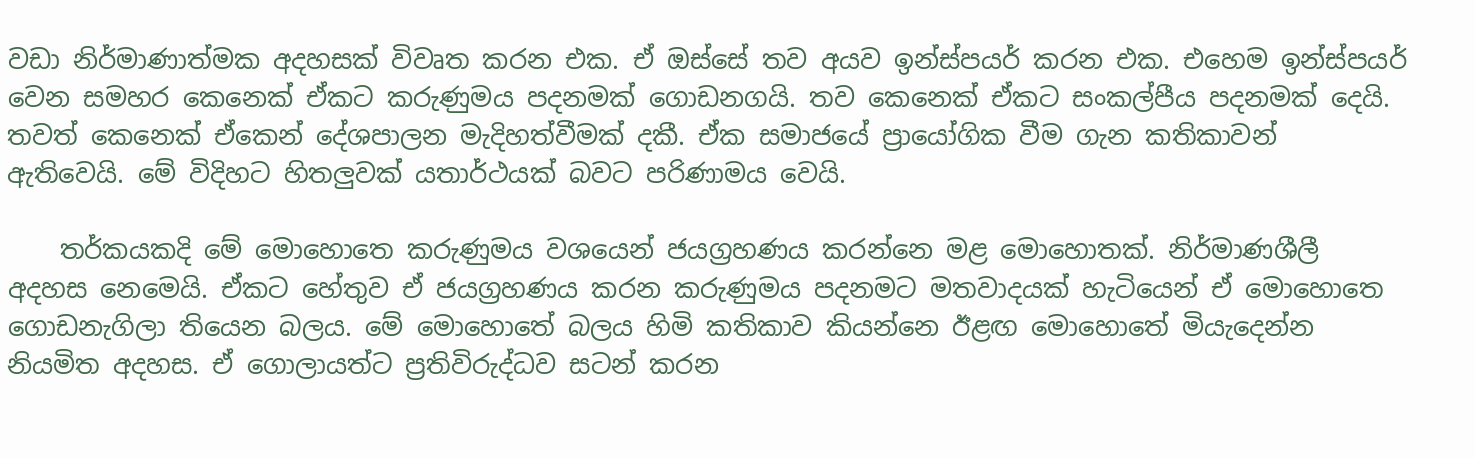වඩා නිර්මාණාත්මක අදහසක් විවෘත කරන එක. ඒ ඔස්සේ තව අයව ඉන්ස්පයර් කරන එක. එහෙම ඉන්ස්පයර් වෙන සමහර කෙනෙක් ඒකට කරුණුමය පදනමක් ගොඩනගයි. තව කෙනෙක් ඒකට සංකල්පීය පදනමක් දෙයි. තවත් කෙනෙක් ඒකෙන් දේශපාලන මැදිහත්වීමක් දකී. ඒක සමාජයේ ප්‍රා‍යෝගික වීම ගැන කතිකාවන් ඇතිවෙයි. මේ විදිහට හිතලුවක් යතාර්ථයක් බවට පරිණාමය වෙයි.

    තර්කයකදි මේ මොහොතෙ කරුණුමය වශයෙන් ජයග්‍රහණය කරන්නෙ මළ මොහොතක්. නිර්මාණශීලී අදහස නෙමෙයි. ඒකට හේතුව ඒ ජයග්‍රහණය කරන කරුණුමය පදනමට මතවාදයක් හැටියෙන් ඒ මොහොතෙ ගොඩනැගිලා ති‍යෙන බලය. මේ මොහොතේ බලය හිමි කතිකාව කියන්නෙ ඊළඟ මොහොතේ මියැදෙන්න නියමිත අදහස. ඒ ගොලායත්ට ප්‍රතිවිරුද්ධව සටන් කරන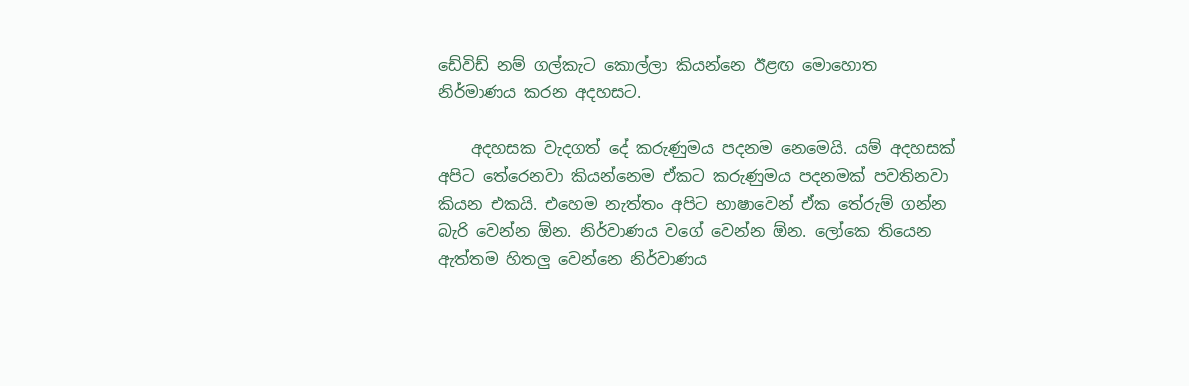ඩේවිඩ් නම් ගල්කැට කොල්ලා කියන්නෙ ඊළඟ මොහොත නිර්මාණය කරන අදහසට.

    අදහසක වැදගත් දේ කරුණුමය පදනම නෙමෙයි. යම් අදහසක් අපිට තේරෙනවා කියන්නෙම ඒකට කරුණුමය පදනමක් පවතිනවා කියන එකයි. එහෙම නැත්තං අපිට භාෂාවෙන් ඒක තේරුම් ගන්න බැරි වෙන්න ඕන. නිර්වාණය වගේ වෙන්න ඕන. ලෝකෙ තියෙන ඇත්තම හිතලු වෙන්නෙ නිර්වාණය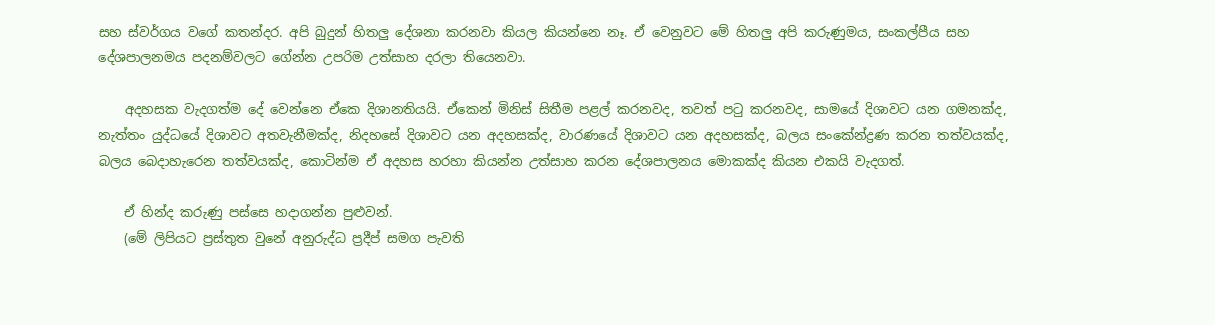සහ ස්වර්ගය වගේ කතන්දර. අපි බුදුන් හිතලු දේශනා කරනවා කියල කියන්නෙ නෑ. ඒ වෙනුවට මේ හිතලු අපි කරුණුමය, සංකල්පීය සහ දේශපාලනමය පදනම්වලට ගේන්න උපරිම උත්සාහ දරලා තියෙනවා.

    අදහසක වැදගත්ම දේ වෙන්නෙ ඒකෙ දිශානතියයි. ඒකෙන් මිනිස් සිතීම පළල් කරනවද, තවත් පටු කරනවද, සාමයේ දිශාවට යන ගමනක්ද, නැත්තං යුද්ධයේ දිශාවට අතවැනීමක්ද, නිදහසේ දිශාවට යන අදහසක්ද, වාරණයේ දිශාවට යන අදහසක්ද, බලය සංකේන්ද්‍රණ කරන තත්වයක්ද, බලය බෙදාහැ‍රෙන තත්වයක්ද, කොටින්ම ඒ අදහස හරහා කියන්න උත්සාහ කරන දේශපාලනය මොකක්ද කියන එකයි වැදගත්.

    ඒ හින්ද කරුණු පස්සෙ හදාගන්න පුළුවන්.
    (මේ ලිපියට ප්‍රස්තුත වුනේ අනුරුද්ධ ප්‍රදීප් සමග පැවති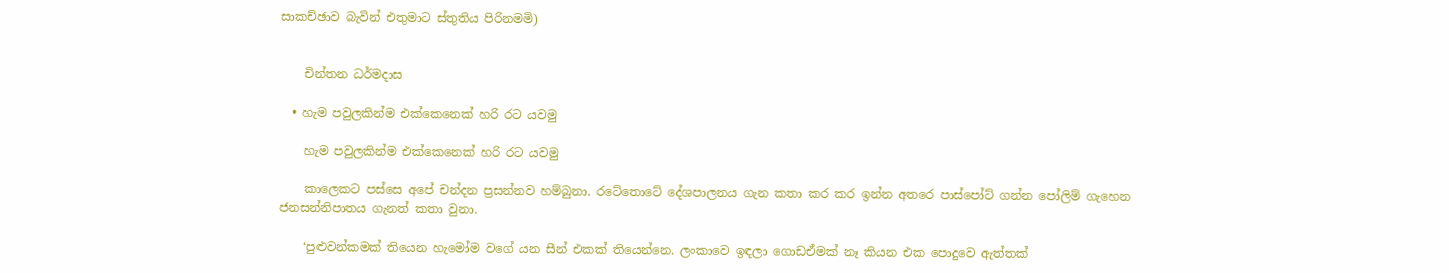සාකච්ඡාව බැවින් එතුමාට ස්තුතිය පිරිනමමි)


    චින්තන ධර්මදාස

  • හැම පවුලකින්ම එක්කෙනෙක් හරි රට යවමු

    හැම පවුලකින්ම එක්කෙනෙක් හරි රට යවමු

    කාලෙක‍ට පස්සෙ අපේ චන්දන ප්‍රසන්නව හම්බුනා. රටේතොටේ දේශපාලනය ගැන කතා කර කර ඉන්න අතරෙ පාස්පෝට් ගන්න පෝලිම් ගැහෙන ජනසන්නිපාතය ගැනත් කතා වුනා.

    ‘පුළුවන්කමක් තියෙන හැමෝම වගේ යන සීන් එකක් තියෙන්නෙ. ලංකාවෙ ඉඳලා ගොඩඒමක් නෑ කියන එක පොදුවෙ ඇත්තක්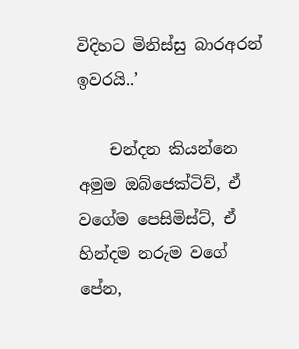විදිහට මිනිස්සු බාරඅරන් ඉවරයි..’

    චන්දන කියන්නෙ අමුම ඔබ්ජෙක්ටිව්, ඒ වගේම පෙසිමිස්ට්, ඒ හින්දම නරුම වගේ පේන,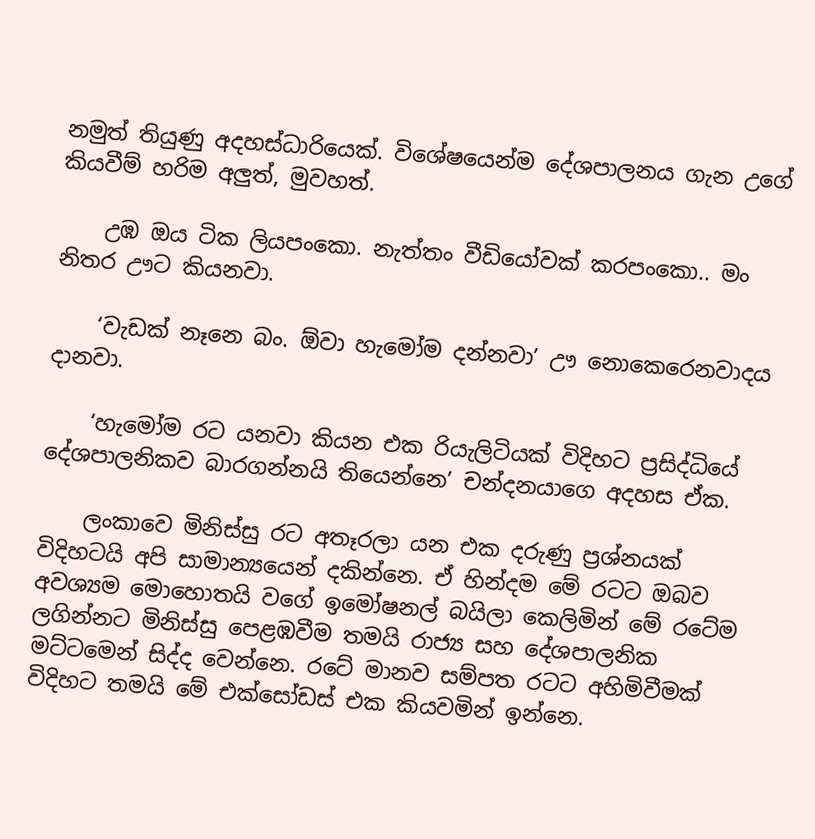නමුත් තියුණු අදහස්ධාරියෙක්. විශේෂයෙන්ම දේශපාලනය ගැන උගේ කියවීම් හරිම අලුත්, මුවහත්.

    උඹ ඔය ටික ලියපංකො. නැත්තං වීඩියෝවක් කරපංකො.. මං නිතර ඌට කියනවා.

    ‘වැඩක් නෑනෙ බං. ඕවා හැමෝම දන්නවා’ ඌ නොකෙරෙනවාදය දානවා.

    ‘හැමෝම රට යනවා කියන එක රියැලිටියක් විදිහට ප්‍රසිද්ධියේ දේශපාලනිකව බාරගන්නයි තියෙන්නෙ’ චන්දනයාගෙ අදහස ඒක.

    ලංකාවෙ මිනිස්සු රට අතෑරලා යන එක දරුණු ප්‍රශ්නයක් විදිහටයි අපි සාමාන්‍යයෙන් දකින්නෙ. ඒ හින්දම මේ රටට ඔබව අවශ්‍යම මොහොතයි වගේ ඉමෝෂනල් බයිලා කෙලිමින් මේ රටේම ලගින්නට මිනිස්සු පෙළඹවීම තමයි රාජ්‍ය සහ දේශපාලනික මට්ටමෙන් සිද්ද වෙන්නෙ. රටේ මානව සම්පත රටට අහිමිවීමක් විදිහට තමයි මේ එක්සෝඩස් එක කියවමින් ඉන්නෙ.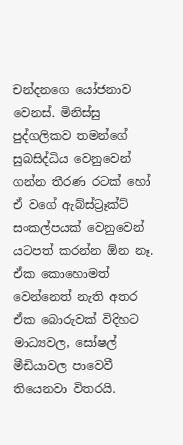චන්දනගෙ යෝජනාව වෙනස්. මිනිස්සු පුද්ගලිකව තමන්ගේ සුබසිද්ධිය වෙනුවෙන් ගන්න තීරණ රටක් හෝ ඒ වගේ ඇබ්ස්ට්‍රෑක්ට් සංකල්පයක් වෙනුවෙන් යටපත් කරන්න ඕන නෑ. ඒක කොහොමත් වෙන්නෙත් නැති අතර ඒක බොරුවක් විදිහට මාධ්‍යවල, සෝෂල් මීඩියාවල පාවෙවී තියෙනවා විතරයි.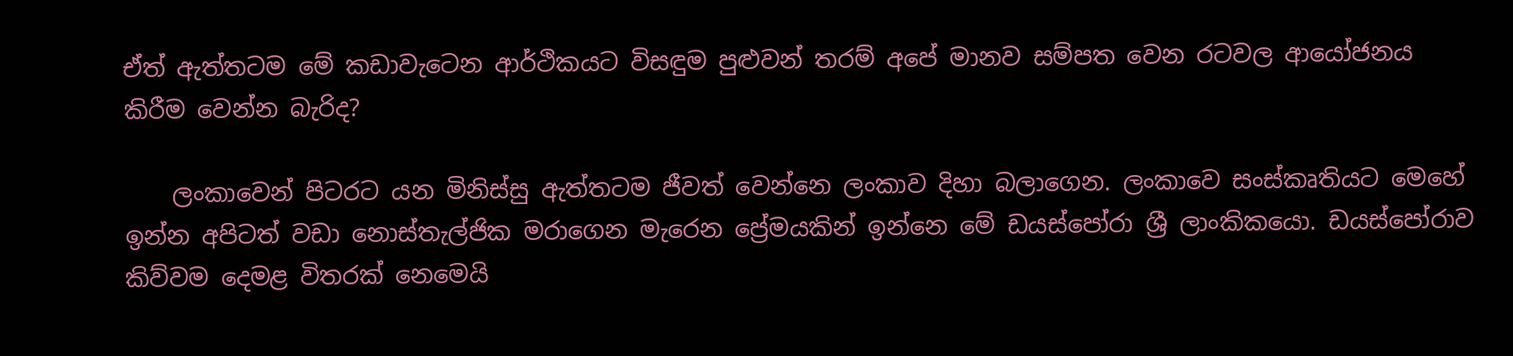ඒත් ඇත්තටම මේ කඩාවැටෙන ආර්ථිකයට විසඳුම පුළුවන් තරම් අපේ මානව සම්පත වෙන රටවල ආයෝජනය කිරීම වෙන්න බැරිද?

    ලංකාවෙන් පිටරට යන මිනිස්සු ඇත්තටම ජීවත් වෙන්නෙ ලංකාව දිහා බලාගෙන. ලංකාවෙ සංස්කෘතියට මෙහේ ඉන්න අපිටත් වඩා නොස්තැල්ජික මරාගෙන මැරෙන ප්‍රේමයකින් ඉන්නෙ මේ ඩයස්පෝරා ශ්‍රී ලාංකිකයො. ඩයස්පෝරාව කිව්වම දෙමළ විතරක් නෙමෙයි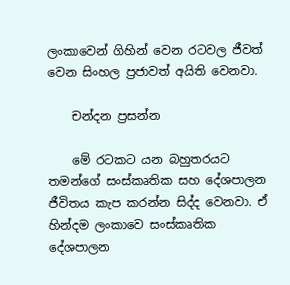ලංකාවෙන් ගිහින් වෙන රටවල ජීවත් වෙන සිංහල ප්‍රජාවත් අයිති වෙනවා.

    චන්දන ප්‍රසන්න

    මේ රටකට යන බහුතරයට තමන්ගේ සංස්කෘතික සහ දේශපාලන ජීවිතය කැප කරන්න සිද්ද වෙනවා. ඒ හින්දම ලංකාවෙ සංස්කෘතික දේශපාලන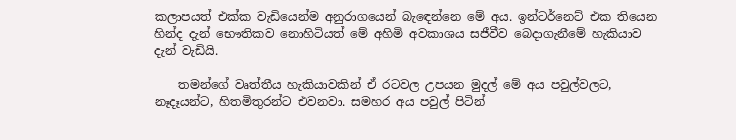කලාපයත් එක්ක වැඩියෙන්ම අනුරාගයෙන් බැඳ‍ෙන්නෙ මේ අය. ඉන්ටර්නෙට් එක තියෙන හින්ද දැන් භෞතිකව නොහිටියත් මේ අහිමි අවකාශය සජීවීව ‍බෙදාගැනීමේ හැකියාව දැන් වැඩියි.

    තමන්ගේ වෘත්තීය හැකියාවකින් ඒ රටවල උපයන මුදල් මේ අය පවුල්වලට, නෑදෑයන්ට, හිතමිතුරන්ට එවනවා. සමහර අය පවුල් පිටින්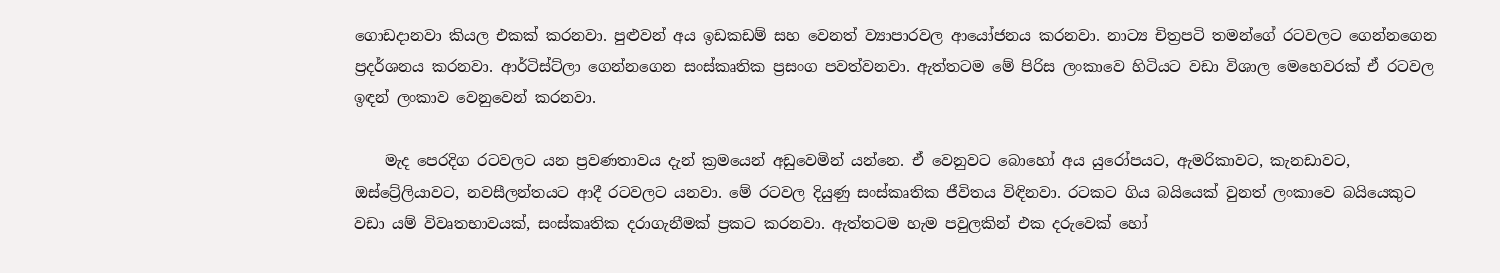ගොඩදානවා කියල එකක් කරනවා. පුළුවන් අය ඉඩකඩම් සහ වෙනත් ව්‍යාපාරවල ආයෝජනය කරනවා. නාට්‍ය චිත්‍රපටි තමන්ගේ රටවලට ගෙන්නගෙන ප්‍රදර්ශනය කරනවා. ආර්ටිස්ට්ලා ගෙන්නගෙන සංස්කෘතික ප්‍රසංග පවත්වනවා. ඇත්තටම මේ පිරිස ලංකාවෙ හිටියට වඩා විශාල මෙහෙවරක් ඒ රටවල ඉඳන් ලංකාව වෙනුවෙන් කරනවා.

    මැද පෙරදිග රටවලට යන ප්‍රවණතාවය දැන් ක්‍රමයෙන් අඩුවෙමින් යන්නෙ. ඒ වෙනුවට බොහෝ අය යුරෝපයට, ඇමරිකාවට, කැනඩාවට, ඔස්ට්‍රේලියාවට, නවසීලන්තයට ආදී රටවලට යනවා. මේ රටවල දියුණු සංස්කෘතික ජීවිතය විඳිනවා. රටකට ගිය බයියෙක් වුනත් ලංකාවෙ බයියෙකුට වඩා යම් විවෘතභාවයක්, සංස්කෘතික දරාගැනීමක් ප්‍රකට කරනවා. ඇත්තටම හැම පවුලකින් එක දරුවෙක් හෝ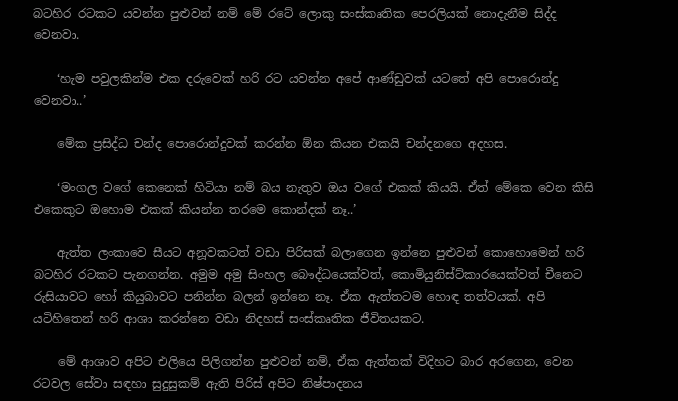බටහිර රටකට යවන්න පුළුවන් නම් මේ රටේ ලොකු සංස්කෘතික පෙරලියක් නොදැනීම සිද්ද වෙනවා.

    ‘හැම පවුලකින්ම එක දරුවෙක් හරි රට යවන්න අපේ ආණ්ඩුවක් යටතේ අපි පොරොන්දු වෙනවා..’

    මේක ප්‍රසිද්ධ චන්ද පොරොන්දුවක් කරන්න ඕන කියන එකයි චන්දනගෙ අදහස.

    ‘මංගල වගේ කෙනෙක් හිටියා නම් බය නැතුව ඔය වගේ එකක් කියයි. ඒත් මේකෙ වෙන කිසි එකෙකුට ඔහොම එකක් කියන්න තරමෙ කොන්දක් නෑ..’

    ඇත්ත ලංකාවෙ සීයට අනූවකටත් වඩා පිරිසක් බලාගෙන ඉන්නෙ පුළුවන් කොහොමෙන් හරි බටහිර රටකට පැනගන්න. අමුම අමු සිංහල බෞද්ධයෙක්වත්, කොමියුනිස්ට්කාරයෙක්වත් චීනෙට රුසියාවට‍ හෝ කියුබාවට පනින්න බලන් ඉන්නෙ නෑ. ඒක ඇත්තටම හොඳ තත්වයක්. අපි යටිහිතෙන් හරි ආශා කරන්නෙ වඩා නිදහස් සංස්කෘතික ජීවිතයකට.

    මේ ආශාව අපිට එලියෙ පිලිගන්න පුළුවන් නම්, ඒක ඇත්තක් විදිහට බාර අරගෙන, වෙන රටවල සේවා සඳහා සුදුසුකම් ඇති පිරිස් අපිට නිෂ්පාදනය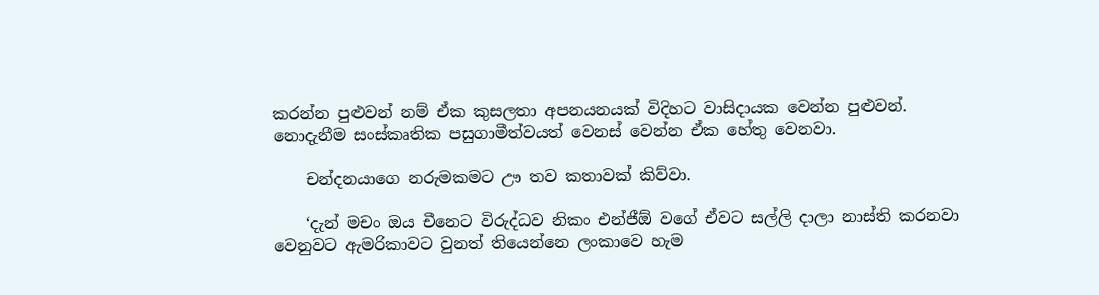කරන්න පුළුවන් නම් ඒක කුසලතා අපනයනයක් විදිහට වාසිදායක වෙන්න පුළුවන්. නොදැනීම සංස්කෘතික පසුගාමීත්වයත් වෙනස් වෙන්න ඒක හේතු වෙනවා.

    චන්දනයාගෙ නරුමකමට ඌ තව කතාවක් කිව්වා.

    ‘දැන් මචං ඔය චීනෙට විරුද්ධව නිකං එන්ජීඕ වගේ ඒවට සල්ලි දාලා නාස්ති කරනවා වෙනුවට ඇමරිකාවට වුනත් තියෙන්නෙ ලංකාවෙ හැම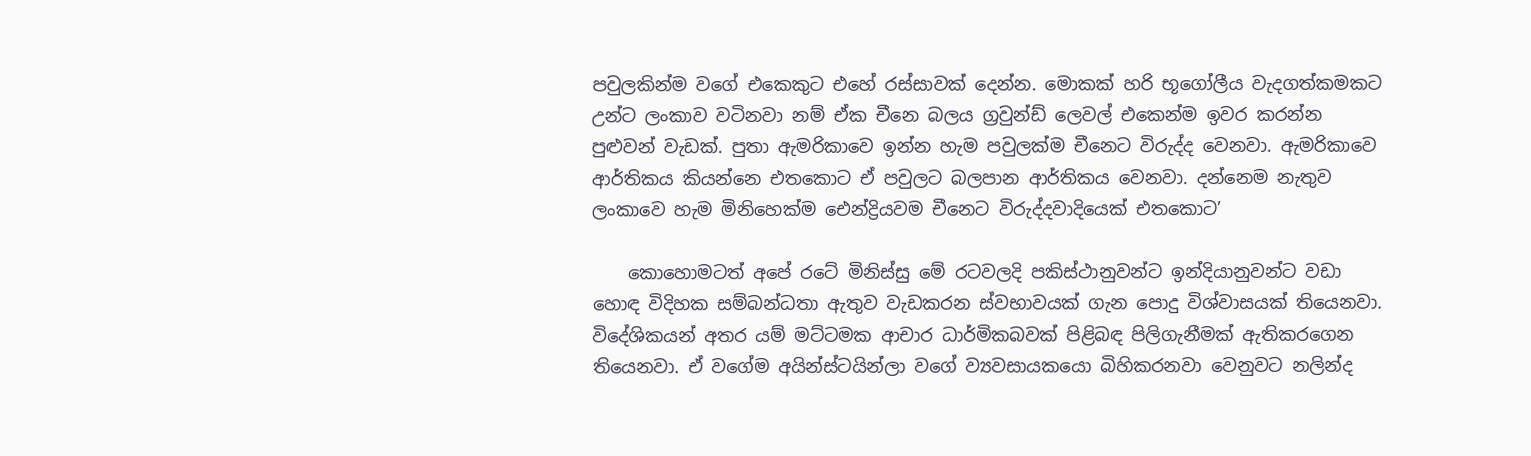පවුලකින්ම වගේ එකෙකුට එහේ රස්සාවක් දෙන්න. මොකක් හරි භූගෝලීය වැදගත්කමකට උන්ට ලංකාව වටිනවා නම් ඒක චීනෙ බලය ග්‍රවුන්ඩ් ලෙවල් එකෙන්ම ඉවර කරන්න පුළුවන් වැඩක්. පුතා ඇමරිකාවෙ ඉන්න හැම පවුලක්ම චීනෙට විරුද්ද වෙනවා. ඇමරිකාවෙ ආර්තිකය කියන්නෙ එතකොට ඒ පවුලට බලපාන ආර්තිකය වෙනවා. දන්නෙම නැතුව ලංකාවෙ හැම මිනිහෙක්ම ඓන්ද්‍රියවම චීනෙට විරුද්දවාදියෙක් එතකොට’

    කොහොමටත් අපේ රටේ මිනිස්සු මේ රටවලදි පකිස්ථානුවන්ට ඉන්දියානුවන්ට වඩා හොඳ විදිහක සම්බන්ධතා ඇතුව වැඩකරන ස්වභාවයක් ගැන පොදු විශ්වාසයක් තියෙනවා. විදේශිකයන් අතර යම් මට්ටමක ආචාර ධාර්මිකබවක් පිළිබඳ පිලිගැනීමක් ඇතිකරගෙන තියෙනවා. ඒ වගේම අයින්ස්ටයින්ලා වගේ ව්‍යවසායකයො බිහිකරනවා වෙනුවට නලින්ද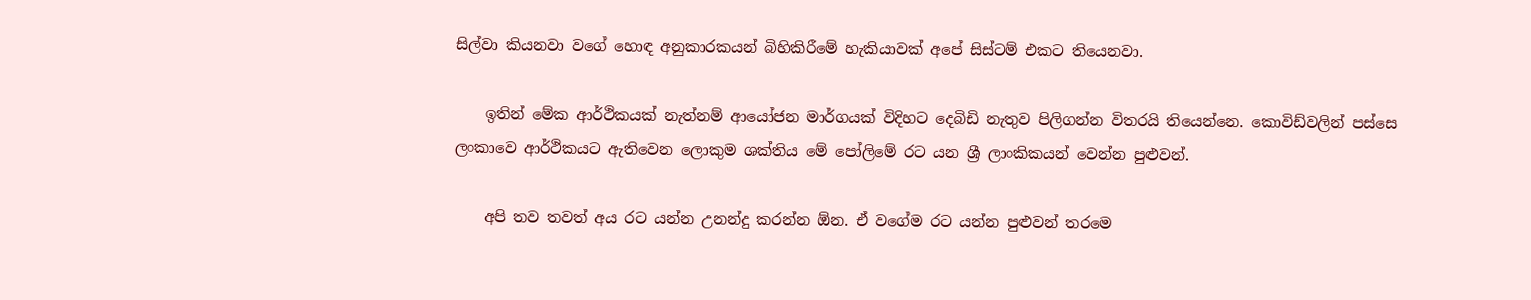සිල්වා කියනවා වගේ හොඳ අනුකාරකයන් බිහිකිරීමේ හැකියාවක් අපේ සිස්ටම් එකට තියෙනවා.

    ඉතින් මේක ආර්ථිකයක් නැත්නම් ආයෝජන මාර්ගයක් විදිහට දෙබිඩි නැතුව පිලිගන්න විතරයි තියෙන්නෙ. කොවිඩ්වලින් පස්සෙ ලංකාවෙ ආර්ථිකයට ඇතිවෙන ලොකුම ශක්තිය මේ පෝලිමේ රට යන ශ්‍රී ලාංකිකයන් වෙන්න පුළුවන්.

    අපි තව තවත් අය රට යන්න උනන්දු කරන්න ඕන. ඒ වගේම රට යන්න පුළුවන් තරමෙ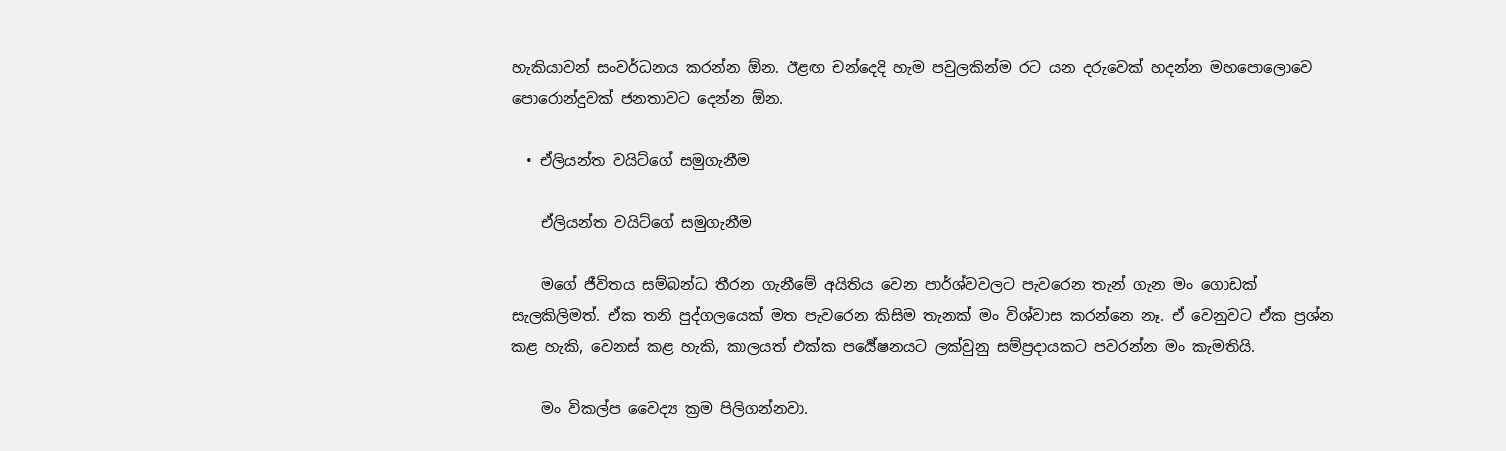හැකියාවන් සංවර්ධනය කරන්න ඕන. ඊළඟ චන්දෙදි හැම පවුලකින්ම රට යන දරුවෙක් හදන්න ‍මහපොලොවෙ පොරොන්දුවක් ජනතාවට දෙන්න ඕන.

  • ඒලියන්ත වයිට්ගේ සමුගැනීම

    ඒලියන්ත වයිට්ගේ සමුගැනීම

    මගේ ජීවිතය සම්බන්ධ තීරන ගැනීමේ අයිතිය වෙන පාර්ශ්වවලට පැවරෙන තැන් ගැන මං ගොඩක් සැලකිලිමත්. ඒක තනි පුද්ගලයෙක් මත පැවරෙන කිසිම තැනක් මං විශ්වාස කරන්නෙ නෑ. ඒ වෙනුවට ඒක ප්‍රශ්න කළ හැකි, වෙනස් කළ හැකි, කාලයත් එක්ක පර්‍යේෂනයට ලක්වුනු සම්ප්‍රදායකට පවරන්න මං කැමතියි.

    මං විකල්ප වෛද්‍ය ක්‍රම පිලිගන්නවා.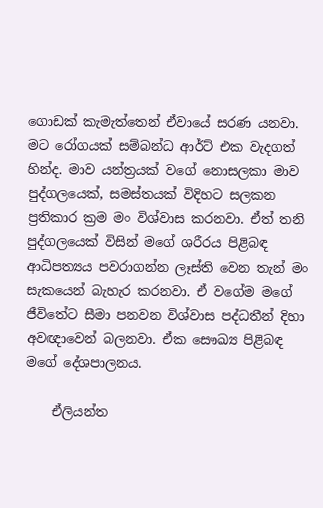ගොඩක් කැමැත්තෙන් ඒවායේ සරණ යනවා. මට රෝගයක් සම්බන්ධ ආර්ට් එක වැදගත් හින්ද. මාව යන්ත්‍රයක් වගේ නොසලකා මාව පුද්ගලයෙක්, සමස්තයක් විදිහට සලකන ප්‍රතිකාර ක්‍රම මං විශ්වාස කරනවා. ඒත් තනි පුද්ගලයෙක් විසින් මගේ ශරීරය පිළිබඳ ආධිපත්‍යය පවරාගන්න ලෑස්ති වෙන තැන් මං සැකයෙන් බැහැර කරනවා. ඒ වගේම මගේ ජීවිතේට සීමා පනවන විශ්වාස පද්ධතීන් දිහා අවඥාවෙන් බලනවා. ඒක සෞඛ්‍ය පිළිබඳ මගේ දේශපාලනය.

    ඒලියන්ත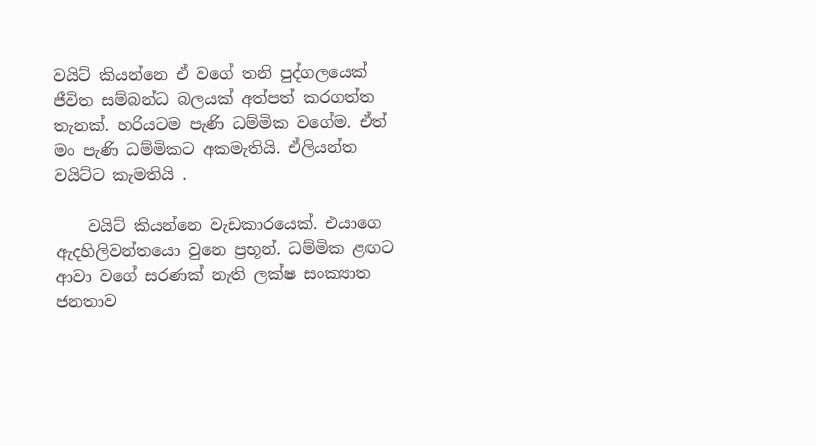වයිට් කියන්නෙ ඒ වගේ තනි පුද්ගලයෙක් ජීවිත සම්බන්ධ බලයක් අත්පත් කරගත්ත තැනක්. හරියටම පැණි ධම්මික වගේම. ඒත් මං පැණි ධම්මිකට අකමැතියි. ඒලියන්ත වයිට්ට කැමතියි .

    වයිට් කියන්නෙ වැඩකාරයෙක්. එයාගෙ ඇදහිලිවන්තයො වුනෙ ප්‍රභූන්. ධම්මික ළඟට ආවා වගේ සරණක් නැති ලක්ෂ සංක්‍යාත ජනතාව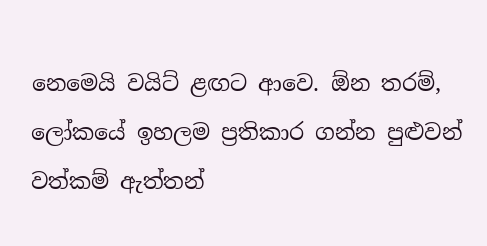නෙමෙයි වයිට් ළඟට ආවෙ. ඕන තරම්, ලෝකයේ ඉහලම ප්‍රතිකාර ගන්න පුළුවන් වත්කම් ඇත්තන්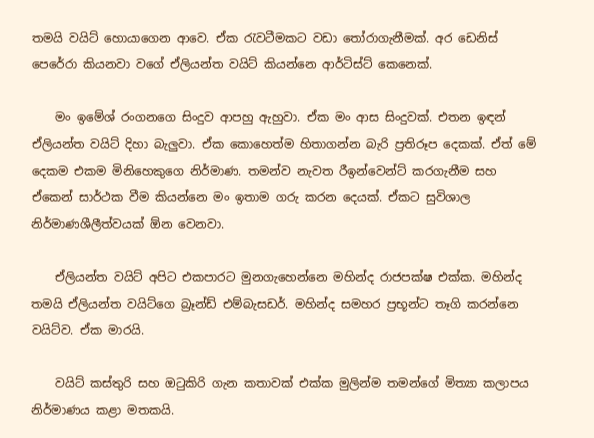තමයි වයිට් හොයාගෙන ආවෙ. ඒක රැවටීමකට වඩා තෝරාගැනීමක්. අර ඩෙනිස් පෙරේරා කියනවා වගේ ඒලියන්ත වයිට් කියන්නෙ ආර්ටිස්ට් කෙනෙක්.

    මං ඉමේශ් රංගනගෙ සිංදුව ආපහු ඇහුවා. ඒක මං ආස සිංදුවක්. එතන ඉඳන් ඒලියන්ත වයිට් දිහා බැලුවා. ඒක කොහෙත්ම හිතාගන්න බැරි ප්‍රතිරූප දෙකක්. ඒත් මේ දෙකම එකම මිනිහෙකුගෙ නිර්මාණ. තමන්ව නැවත රීඉන්වෙන්ට් කරගැනීම සහ ඒකෙන් සාර්ථක වීම කියන්නෙ මං ඉතාම ගරු කරන දෙයක්. ඒකට සුවිශාල නිර්මාණශීලීත්වයක් ඕන වෙනවා.

    ඒලියන්ත වයිට් අපිට එකපාරට මුනගැහෙන්නෙ මහින්ද රාජපක්ෂ එක්ක. මහින්ද තමයි ඒලියන්ත වයිට්ගෙ බ්‍රෑන්ඩ් එම්බැසඩර්. මහින්ද සමහර ප්‍රභූන්ට තෑගි කරන්නෙ වයිට්ව. ඒක මාරයි.

    වයිට් කස්තුරි සහ ඔටුකිරි ගැන කතාවක් එක්ක මුලින්ම තමන්ගේ මිත්‍යා කලාපය නිර්මාණය කළා මතකයි.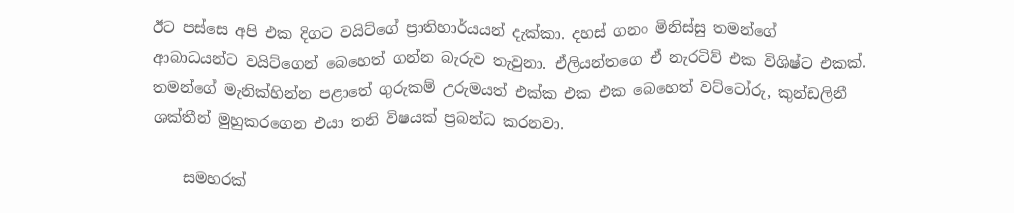ඊට පස්සෙ අපි එක දිගට වයිට්ගේ ප්‍රාතිහාර්යයන් දැක්කා. දහස් ගනං මිනිස්සු තමන්ගේ ආබාධයන්ට වයිට්ගෙන් බෙහෙත් ගන්න බැරුව තැවුනා. ඒලියන්තගෙ ඒ නැරටිව් එක විශිෂ්ට එකක්. තමන්ගේ මැනික්හින්න පළාතේ ගුරුකම් උරුමයත් එක්ක එක එක බෙහෙත් වට්ටෝරු, කුන්ඩලිනී ශක්තීන් මුහුකරගෙන එයා තනි විෂයක් ප්‍රබන්ධ කරනවා.

    සමහරක්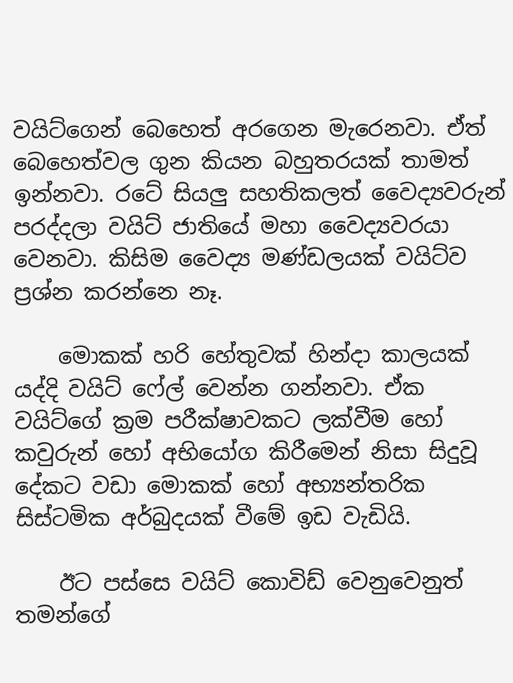වයිට්ගෙන් බෙහෙත් අරගෙන මැරෙනවා. ඒත් බෙහෙත්වල ගුන කියන බහුතරයක් තාමත් ඉන්නවා. රටේ සියලු සහතිකලත් වෛද්‍යවරුන් පරද්දලා වයිට් ජාතියේ මහා වෛද්‍යවරයා වෙනවා. කිසිම වෛද්‍ය මණ්ඩලයක් වයිට්ව ප්‍රශ්න කරන්නෙ නෑ.

    මොකක් හරි හේතුවක් හින්දා කාලයක් යද්දි වයිට් ෆේල් වෙන්න ගන්නවා. ඒක වයිට්ගේ ක්‍රම පරීක්ෂාවකට ලක්වීම හෝ කවුරුන් හෝ අභියෝග කිරීමෙන් නිසා සිදුවූ දේකට වඩා මොකක් හෝ අභ්‍යන්තරික සිස්ටමික අර්බුදයක් වීමේ ඉඩ වැඩියි.

    ඊට පස්සෙ වයිට් කොවිඩ් වෙනුවෙනුත් තමන්ගේ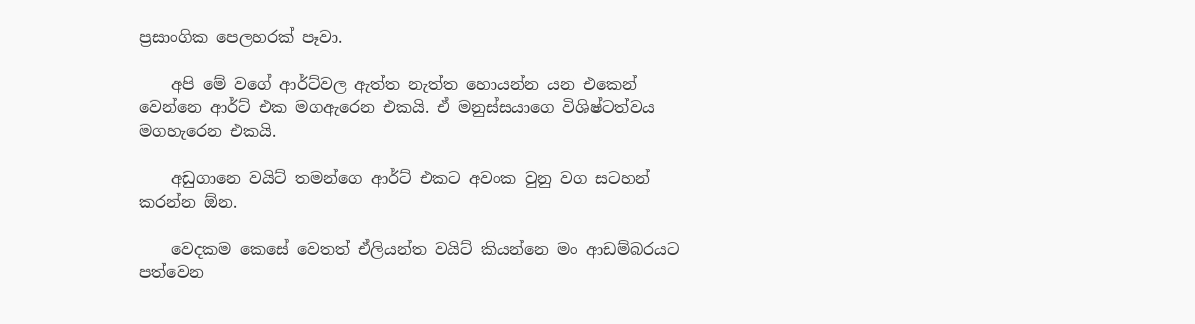ප්‍රසාංගික පෙලහරක් පෑවා.

    අපි මේ වගේ ආර්ට්වල ඇත්ත නැත්ත හොයන්න යන එකෙන් වෙන්නෙ ආර්ට් එක මගඇරෙන එකයි. ඒ මනුස්සයාගෙ විශිෂ්ටත්වය මගහැරෙන එකයි.

    අඩුගානෙ වයිට් තමන්ගෙ ආර්ට් එකට අවංක වුනු වග සටහන් කරන්න ඕන.

    වෙදකම කෙසේ වෙතත් ඒලියන්ත වයිට් කියන්නෙ මං ආඩම්බරයට පත්වෙන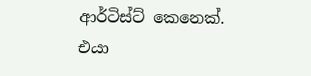ආර්ටිස්ට් කෙනෙක්. එයා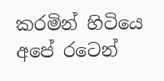කරමින් හිටියෙ අපේ රටෙන්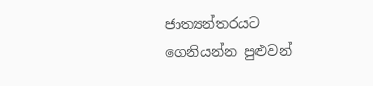ජාත්‍යන්තරයට ගෙනියන්න පුළුවන්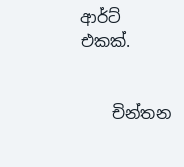ආර්ට් එකක්.


    චින්තන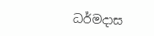ධර්මදාස